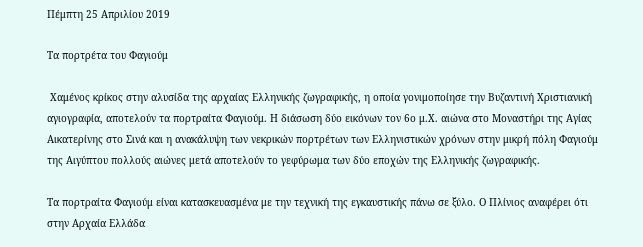Πέμπτη 25 Απριλίου 2019

Τα πορτρέτα του Φαγιούμ

 Χαμένος κρίκος στην αλυσίδα της αρχαίας Ελληνικής ζωγραφικής, η οποία γονιμοποίησε την Βυζαντινή Χριστιανική αγιογραφία, αποτελούν τα πορτραίτα Φαγιούμ. Η διάσωση δύο εικόνων τον 6ο μ.Χ. αιώνα στο Μοναστήρι της Αγίας Αικατερίνης στο Σινά και η ανακάλυψη των νεκρικών πορτρέτων των Ελληνιστικών χρόνων στην μικρή πόλη Φαγιούμ της Αιγύπτου πολλούς αιώνες μετά αποτελούν το γεφύρωμα των δύο εποχών της Ελληνικής ζωγραφικής.

Τα πορτραίτα Φαγιούμ είναι κατασκευασμένα με την τεχνική της εγκαυστικής πάνω σε ξύλο. Ο Πλίνιος αναφέρει ότι στην Αρχαία Ελλάδα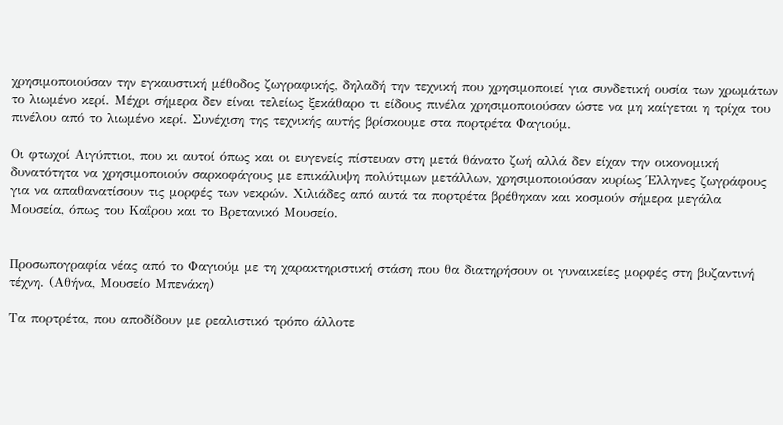χρησιμοποιούσαν την εγκαυστική μέθοδος ζωγραφικής, δηλαδή την τεχνική που χρησιμοποιεί για συνδετική ουσία των χρωμάτων το λιωμένο κερί. Μέχρι σήμερα δεν είναι τελείως ξεκάθαρο τι είδους πινέλα χρησιμοποιούσαν ώστε να μη καίγεται η τρίχα του πινέλου από το λιωμένο κερί. Συνέχιση της τεχνικής αυτής βρίσκουμε στα πορτρέτα Φαγιούμ.

Οι φτωχοί Αιγύπτιοι, που κι αυτοί όπως και οι ευγενείς πίστευαν στη μετά θάνατο ζωή αλλά δεν είχαν την οικονομική δυνατότητα να χρησιμοποιούν σαρκοφάγους με επικάλυψη πολύτιμων μετάλλων, χρησιμοποιούσαν κυρίως Έλληνες ζωγράφους για να απαθανατίσουν τις μορφές των νεκρών. Χιλιάδες από αυτά τα πορτρέτα βρέθηκαν και κοσμούν σήμερα μεγάλα Μουσεία, όπως του Καΐρου και το Βρετανικό Μουσείο.


Προσωπογραφία νέας από το Φαγιούμ με τη χαρακτηριστική στάση που θα διατηρήσουν οι γυναικείες μορφές στη βυζαντινή τέχνη. (Αθήνα, Μουσείο Μπενάκη)

Τα πορτρέτα, που αποδίδουν με ρεαλιστικό τρόπο άλλοτε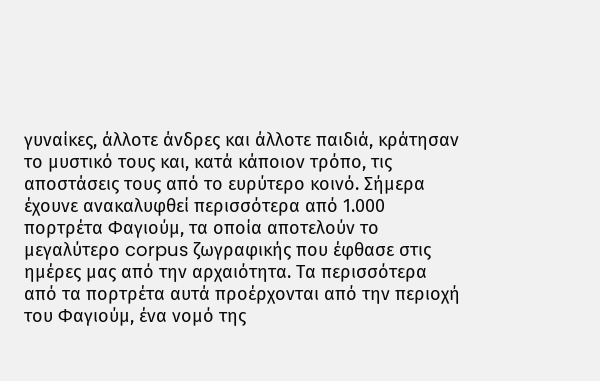γυναίκες, άλλοτε άνδρες και άλλοτε παιδιά, κράτησαν το μυστικό τους και, κατά κάποιον τρόπο, τις αποστάσεις τους από το ευρύτερο κοινό. Σήμερα έχουνε ανακαλυφθεί περισσότερα από 1.000 πορτρέτα Φαγιούμ, τα οποία αποτελούν το μεγαλύτερο corpus ζωγραφικής που έφθασε στις ημέρες μας από την αρχαιότητα. Τα περισσότερα από τα πορτρέτα αυτά προέρχονται από την περιοχή του Φαγιούμ, ένα νομό της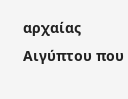αρχαίας Αιγύπτου που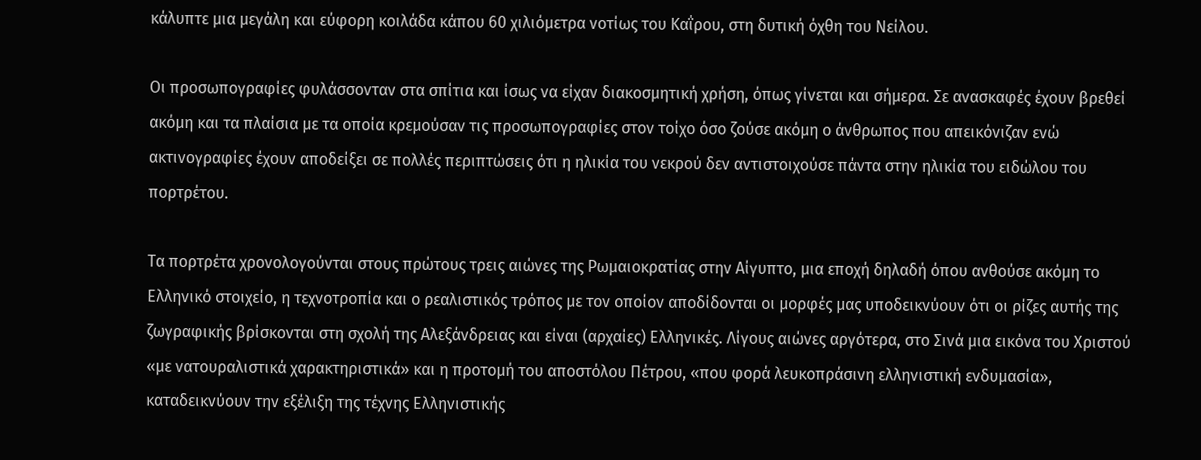κάλυπτε μια μεγάλη και εύφορη κοιλάδα κάπου 60 χιλιόμετρα νοτίως του Καΐρου, στη δυτική όχθη του Νείλου.

Οι προσωπογραφίες φυλάσσονταν στα σπίτια και ίσως να είχαν διακοσμητική χρήση, όπως γίνεται και σήμερα. Σε ανασκαφές έχουν βρεθεί ακόμη και τα πλαίσια με τα οποία κρεμούσαν τις προσωπογραφίες στον τοίχο όσο ζούσε ακόμη ο άνθρωπος που απεικόνιζαν ενώ ακτινογραφίες έχουν αποδείξει σε πολλές περιπτώσεις ότι η ηλικία του νεκρού δεν αντιστοιχούσε πάντα στην ηλικία του ειδώλου του πορτρέτου.

Τα πορτρέτα χρονολογούνται στους πρώτους τρεις αιώνες της Ρωμαιοκρατίας στην Αίγυπτο, μια εποχή δηλαδή όπου ανθούσε ακόμη το Ελληνικό στοιχείο, η τεχνοτροπία και ο ρεαλιστικός τρόπος με τον οποίον αποδίδονται οι μορφές μας υποδεικνύουν ότι οι ρίζες αυτής της ζωγραφικής βρίσκονται στη σχολή της Αλεξάνδρειας και είναι (αρχαίες) Ελληνικές. Λίγους αιώνες αργότερα, στο Σινά μια εικόνα του Χριστού «με νατουραλιστικά χαρακτηριστικά» και η προτομή του αποστόλου Πέτρου, «που φορά λευκοπράσινη ελληνιστική ενδυμασία», καταδεικνύουν την εξέλιξη της τέχνης Ελληνιστικής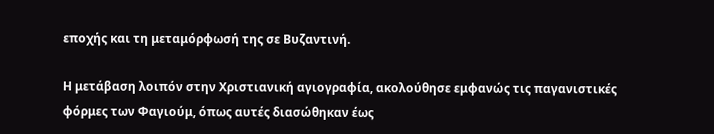εποχής και τη μεταμόρφωσή της σε Βυζαντινή.

Η μετάβαση λοιπόν στην Χριστιανική αγιογραφία, ακολούθησε εμφανώς τις παγανιστικές φόρμες των Φαγιούμ, όπως αυτές διασώθηκαν έως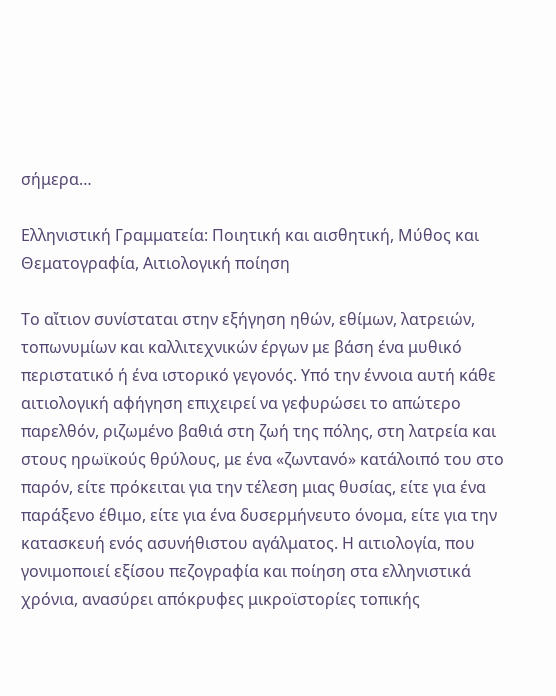σήμερα…

Ελληνιστική Γραμματεία: Ποιητική και αισθητική, Μύθος και Θεματογραφία, Αιτιολογική ποίηση

Το αἴτιον συνίσταται στην εξήγηση ηθών, εθίμων, λατρειών, τοπωνυμίων και καλλιτεχνικών έργων με βάση ένα μυθικό περιστατικό ή ένα ιστορικό γεγονός. Υπό την έννοια αυτή κάθε αιτιολογική αφήγηση επιχειρεί να γεφυρώσει το απώτερο παρελθόν, ριζωμένο βαθιά στη ζωή της πόλης, στη λατρεία και στους ηρωϊκούς θρύλους, με ένα «ζωντανό» κατάλοιπό του στο παρόν, είτε πρόκειται για την τέλεση μιας θυσίας, είτε για ένα παράξενο έθιμο, είτε για ένα δυσερμήνευτο όνομα, είτε για την κατασκευή ενός ασυνήθιστου αγάλματος. Η αιτιολογία, που γονιμοποιεί εξίσου πεζογραφία και ποίηση στα ελληνιστικά χρόνια, ανασύρει απόκρυφες μικροϊστορίες τοπικής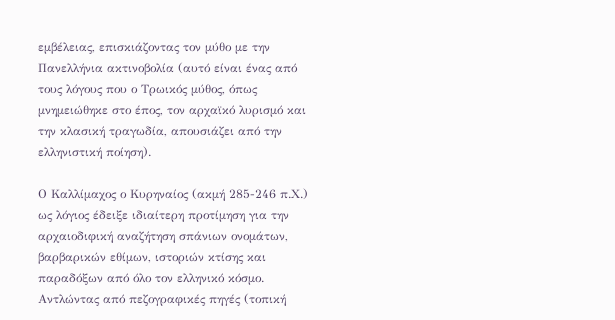εμβέλειας, επισκιάζοντας τον μύθο με την Πανελλήνια ακτινοβολία (αυτό είναι ένας από τους λόγους που ο Τρωικός μύθος, όπως μνημειώθηκε στο έπος, τον αρχαϊκό λυρισμό και την κλασική τραγωδία, απουσιάζει από την ελληνιστική ποίηση).

Ο Καλλίμαχος ο Κυρηναίος (ακμή 285-246 π.Χ.) ως λόγιος έδειξε ιδιαίτερη προτίμηση για την αρχαιοδιφική αναζήτηση σπάνιων ονομάτων, βαρβαρικών εθίμων, ιστοριών κτίσης και παραδόξων από όλο τον ελληνικό κόσμο. Αντλώντας από πεζογραφικές πηγές (τοπική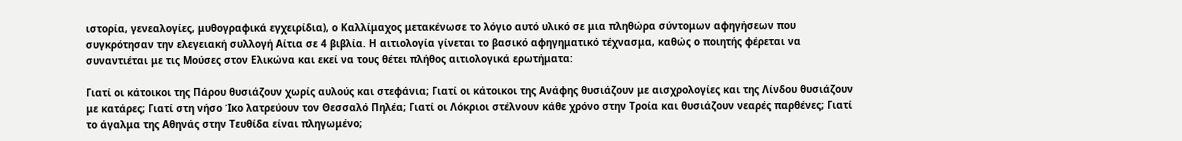ιστορία, γενεαλογίες, μυθογραφικά εγχειρίδια), ο Καλλίμαχος μετακένωσε το λόγιο αυτό υλικό σε μια πληθώρα σύντομων αφηγήσεων που συγκρότησαν την ελεγειακή συλλογή Αίτια σε 4 βιβλία. Η αιτιολογία γίνεται το βασικό αφηγηματικό τέχνασμα, καθώς ο ποιητής φέρεται να συναντιέται με τις Μούσες στον Ελικώνα και εκεί να τους θέτει πλήθος αιτιολογικά ερωτήματα:

Γιατί οι κάτοικοι της Πάρου θυσιάζουν χωρίς αυλούς και στεφάνια; Γιατί οι κάτοικοι της Ανάφης θυσιάζουν με αισχρολογίες και της Λίνδου θυσιάζουν με κατάρες; Γιατί στη νήσο Ίκο λατρεύουν τον Θεσσαλό Πηλέα; Γιατί οι Λόκριοι στέλνουν κάθε χρόνο στην Τροία και θυσιάζουν νεαρές παρθένες; Γιατί το άγαλμα της Αθηνάς στην Τευθίδα είναι πληγωμένο;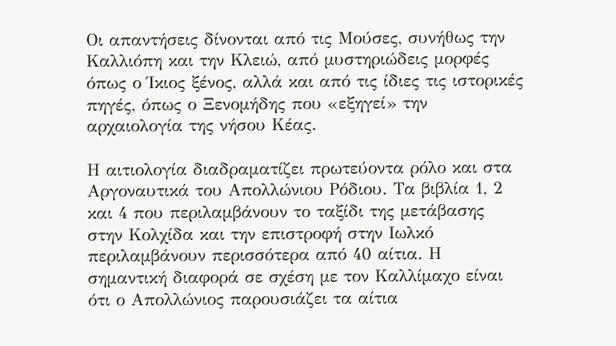Οι απαντήσεις δίνονται από τις Μούσες, συνήθως την Καλλιόπη και την Κλειώ, από μυστηριώδεις μορφές όπως ο Ίκιος ξένος, αλλά και από τις ίδιες τις ιστορικές πηγές, όπως ο Ξενομήδης που «εξηγεί» την αρχαιολογία της νήσου Κέας.

Η αιτιολογία διαδραματίζει πρωτεύοντα ρόλο και στα Αργοναυτικά του Απολλώνιου Ρόδιου. Τα βιβλία 1, 2 και 4 που περιλαμβάνουν το ταξίδι της μετάβασης στην Κολχίδα και την επιστροφή στην Ιωλκό περιλαμβάνουν περισσότερα από 40 αίτια. Η σημαντική διαφορά σε σχέση με τον Καλλίμαχο είναι ότι ο Απολλώνιος παρουσιάζει τα αίτια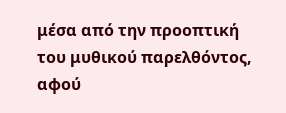μέσα από την προοπτική του μυθικού παρελθόντος, αφού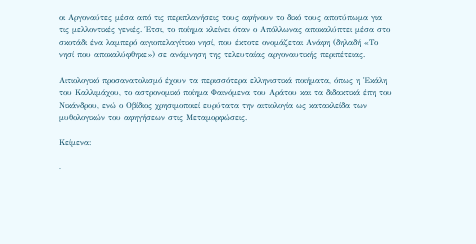οι Αργοναύτες μέσα από τις περιπλανήσεις τους αφήνουν το δικό τους αποτύπωμα για τις μελλοντικές γενιές. Έτσι, το ποίημα κλείνει όταν ο Απόλλωνας αποκαλύπτει μέσα στο σκοτάδι ένα λαμπερό αιγιοπελαγίτικο νησί, που έκτοτε ονομάζεται Ανάφη (δηλαδή «Το νησί που αποκαλύφθηκε») σε ανάμνηση της τελευταίας αργοναυτικής περιπέτειας.

Αιτιολογικό προσανατολισμό έχουν τα περισσότερα ελληνιστικά ποιήματα, όπως η Ἑκάλη του Καλλιμάχου, το αστρονομικό ποίημα Φαινόμενα του Αράτου και τα διδακτικά έπη του Νικάνδρου, ενώ ο Οβίδιος χρησιμοποιεί ευρύτατα την αιτιολογία ως κατακλείδα των μυθολογικών του αφηγήσεων στις Μεταμορφώσεις.

Κείμενα:

·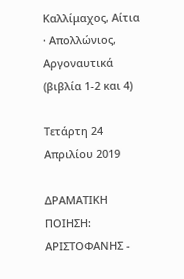Καλλίμαχος, Αίτια
· Απολλώνιος, Αργοναυτικά (βιβλία 1-2 και 4)

Τετάρτη 24 Απριλίου 2019

ΔΡΑΜΑΤΙΚΗ ΠΟΙΗΣΗ: ΑΡΙΣΤΟΦΑΝΗΣ -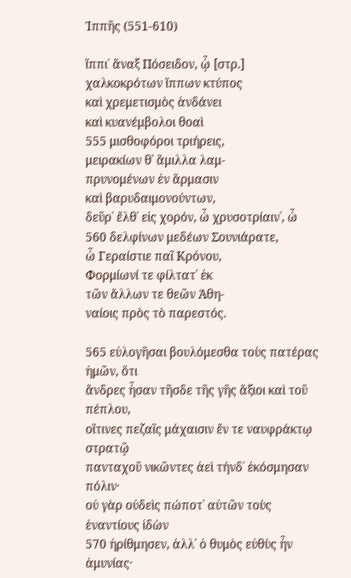Ἱππῆς (551-610)

ἵππι᾽ ἄναξ Πόσειδον, ᾧ [στρ.]
χαλκοκρότων ἵππων κτύπος
καὶ χρεμετισμὸς ἁνδάνει
καὶ κυανέμβολοι θοαὶ
555 μισθοφόροι τριήρεις,
μειρακίων θ᾽ ἅμιλλα λαμ-
πρυνομένων ἐν ἅρμασιν
καὶ βαρυδαιμονούντων,
δεῦρ᾽ ἔλθ᾽ εἰς χορόν, ὦ χρυσοτρίαιν᾽, ὦ
560 δελφίνων μεδέων Σουνιάρατε,
ὦ Γεραίστιε παῖ Κρόνου,
Φορμίωνί τε φίλτατ᾽ ἐκ
τῶν ἄλλων τε θεῶν Ἀθη-
ναίοις πρὸς τὸ παρεστός.

565 εὐλογῆσαι βουλόμεσθα τοὺς πατέρας ἡμῶν, ὅτι
ἄνδρες ἦσαν τῆσδε τῆς γῆς ἄξιοι καὶ τοῦ πέπλου,
οἵτινες πεζαῖς μάχαισιν ἔν τε ναυφράκτῳ στρατῷ
πανταχοῦ νικῶντες ἀεὶ τήνδ᾽ ἐκόσμησαν πόλιν·
οὐ γὰρ οὐδεὶς πώποτ᾽ αὐτῶν τοὺς ἐναντίους ἰδὼν
570 ἠρίθμησεν, ἀλλ᾽ ὁ θυμὸς εὐθὺς ἦν ἀμυνίας·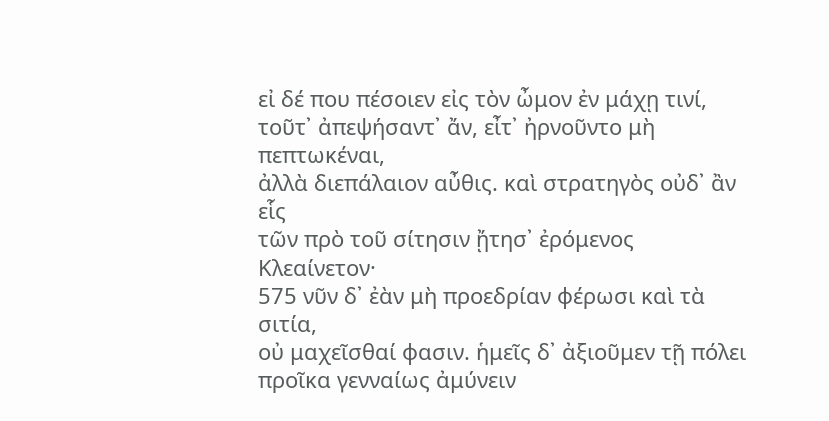εἰ δέ που πέσοιεν εἰς τὸν ὦμον ἐν μάχῃ τινί,
τοῦτ᾽ ἀπεψήσαντ᾽ ἄν, εἶτ᾽ ἠρνοῦντο μὴ πεπτωκέναι,
ἀλλὰ διεπάλαιον αὖθις. καὶ στρατηγὸς οὐδ᾽ ἂν εἷς
τῶν πρὸ τοῦ σίτησιν ᾔτησ᾽ ἐρόμενος Κλεαίνετον·
575 νῦν δ᾽ ἐὰν μὴ προεδρίαν φέρωσι καὶ τὰ σιτία,
οὐ μαχεῖσθαί φασιν. ἡμεῖς δ᾽ ἀξιοῦμεν τῇ πόλει
προῖκα γενναίως ἀμύνειν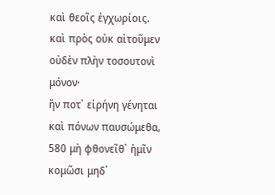καὶ θεοῖς ἐγχωρίοις.
καὶ πρὸς οὐκ αἰτοῦμεν οὐδὲν πλὴν τοσουτονὶ μόνον·
ἤν ποτ᾽ εἰρήνη γένηται καὶ πόνων παυσώμεθα,
580 μὴ φθονεῖθ᾽ ἡμῖν κομῶσι μηδ᾽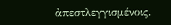ἀπεστλεγγισμένοις.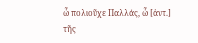ὦ πολιοῦχε Παλλάς, ὦ [ἀντ.]
τῆς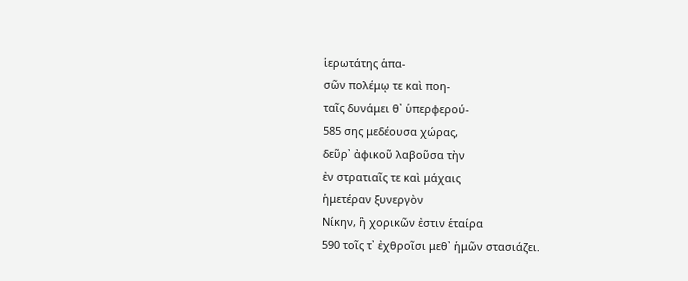ἱερωτάτης ἁπα-
σῶν πολέμῳ τε καὶ ποη-
ταῖς δυνάμει θ᾽ ὑπερφερού-
585 σης μεδέουσα χώρας,
δεῦρ᾽ ἀφικοῦ λαβοῦσα τὴν
ἐν στρατιαῖς τε καὶ μάχαις
ἡμετέραν ξυνεργὸν
Νίκην, ἣ χορικῶν ἐστιν ἑταίρα
590 τοῖς τ᾽ ἐχθροῖσι μεθ᾽ ἡμῶν στασιάζει.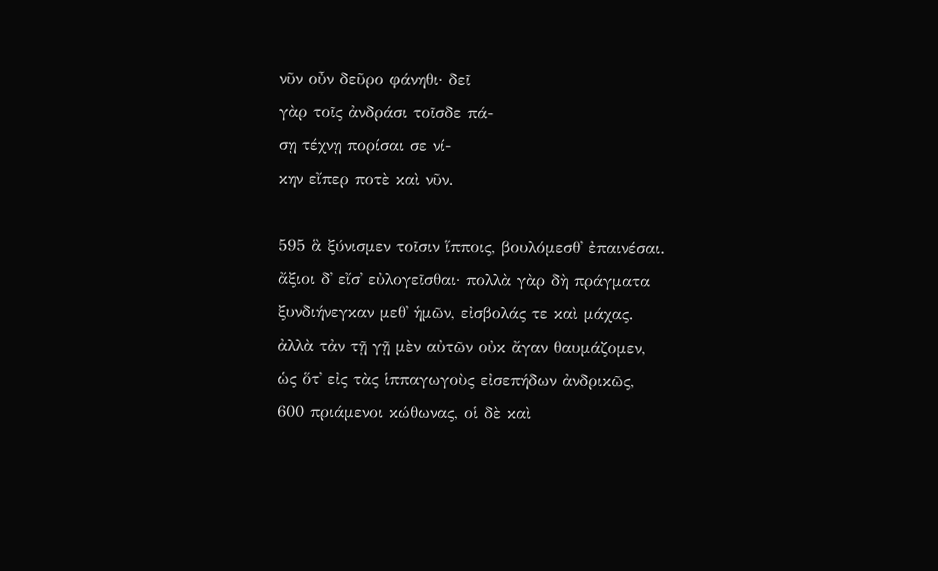νῦν οὖν δεῦρο φάνηθι· δεῖ
γὰρ τοῖς ἀνδράσι τοῖσδε πά-
σῃ τέχνῃ πορίσαι σε νί-
κην εἴπερ ποτὲ καὶ νῦν.

595 ἃ ξύνισμεν τοῖσιν ἵπποις, βουλόμεσθ᾽ ἐπαινέσαι.
ἄξιοι δ᾽ εἴσ᾽ εὐλογεῖσθαι· πολλὰ γὰρ δὴ πράγματα
ξυνδιήνεγκαν μεθ᾽ ἡμῶν, εἰσβολάς τε καὶ μάχας.
ἀλλὰ τἀν τῇ γῇ μὲν αὐτῶν οὐκ ἄγαν θαυμάζομεν,
ὡς ὅτ᾽ εἰς τὰς ἱππαγωγοὺς εἰσεπήδων ἀνδρικῶς,
600 πριάμενοι κώθωνας, οἱ δὲ καὶ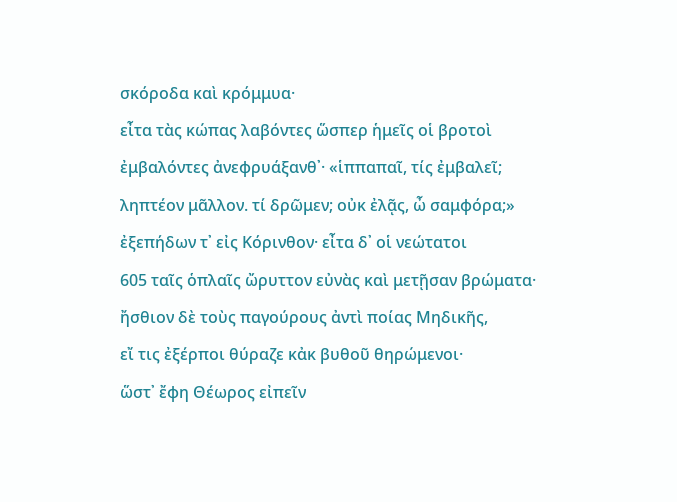σκόροδα καὶ κρόμμυα·
εἶτα τὰς κώπας λαβόντες ὥσπερ ἡμεῖς οἱ βροτοὶ
ἐμβαλόντες ἀνεφρυάξανθ᾽· «ἱππαπαῖ, τίς ἐμβαλεῖ;
ληπτέον μᾶλλον. τί δρῶμεν; οὐκ ἐλᾷς, ὦ σαμφόρα;»
ἐξεπήδων τ᾽ εἰς Κόρινθον· εἶτα δ᾽ οἱ νεώτατοι
605 ταῖς ὁπλαῖς ὤρυττον εὐνὰς καὶ μετῇσαν βρώματα·
ἤσθιον δὲ τοὺς παγούρους ἀντὶ ποίας Μηδικῆς,
εἴ τις ἐξέρποι θύραζε κἀκ βυθοῦ θηρώμενοι·
ὥστ᾽ ἔφη Θέωρος εἰπεῖν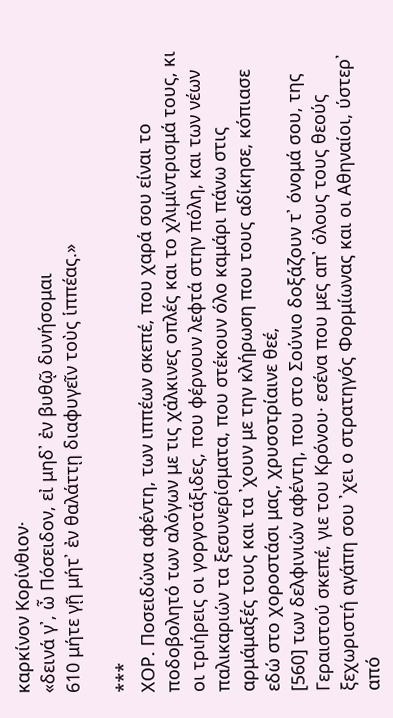καρκίνον Κορίνθιον·
«δεινά γ᾽, ὦ Πόσειδον, εἰ μηδ᾽ ἐν βυθῷ δυνήσομαι
610 μήτε γῇ μήτ᾽ ἐν θαλάττῃ διαφυγεῖν τοὺς ἱππέας.»

***
ΧΟΡ. Ποσειδώνα αφέντη, των ιππέων σκεπέ, που χαρά σου είναι το ποδοβολητό των αλόγων με τις χάλκινες οπλές και το χλιμίντρισμά τους, κι οι τριήρεις οι γοργοτάξιδες, που φέρνουν λεφτά στην πόλη, και των νέων παλικαριών τα ξεσυνερίσματα, που στέκουν όλο καμάρι πάνω στις αρμάμαξές τους και τα ᾽χουν με την κλήρωση που τους αδίκησε, κόπιασε εδώ στο χοροστάσι μας, χρυσοτρίαινε θεέ,
[560] των δελφινιών αφέντη, που στο Σούνιο δοξάζουν τ᾽ όνομά σου, της Γεραιστού σκεπέ, γιε του Κρόνου· εσένα που μες απ᾽ όλους τους θεούς ξεχωριστή αγάπη σου ᾽χει ο στρατηγός Φορμίωνας και οι Αθηναίοι, ύστερ᾽ από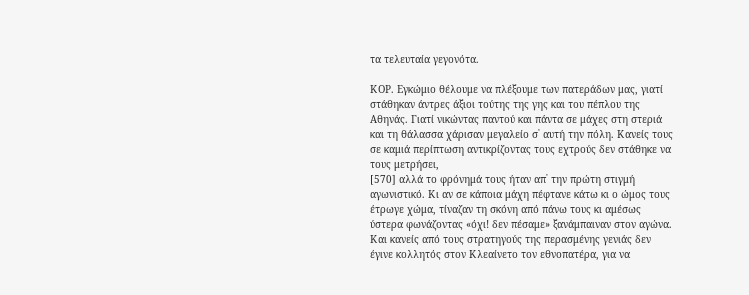τα τελευταία γεγονότα.

ΚΟΡ. Εγκώμιο θέλουμε να πλέξουμε των πατεράδων μας, γιατί στάθηκαν άντρες άξιοι τούτης της γης και του πέπλου της Αθηνάς. Γιατί νικώντας παντού και πάντα σε μάχες στη στεριά και τη θάλασσα χάρισαν μεγαλείο σ᾽ αυτή την πόλη. Κανείς τους σε καμιά περίπτωση αντικρίζοντας τους εχτρούς δεν στάθηκε να τους μετρήσει,
[570] αλλά το φρόνημά τους ήταν απ᾽ την πρώτη στιγμή αγωνιστικό. Κι αν σε κάποια μάχη πέφτανε κάτω κι ο ώμος τους έτρωγε χώμα, τίναζαν τη σκόνη από πάνω τους κι αμέσως ύστερα φωνάζοντας «όχι! δεν πέσαμε» ξανάμπαιναν στον αγώνα. Και κανείς από τους στρατηγούς της περασμένης γενιάς δεν έγινε κολλητός στον Κλεαίνετο τον εθνοπατέρα, για να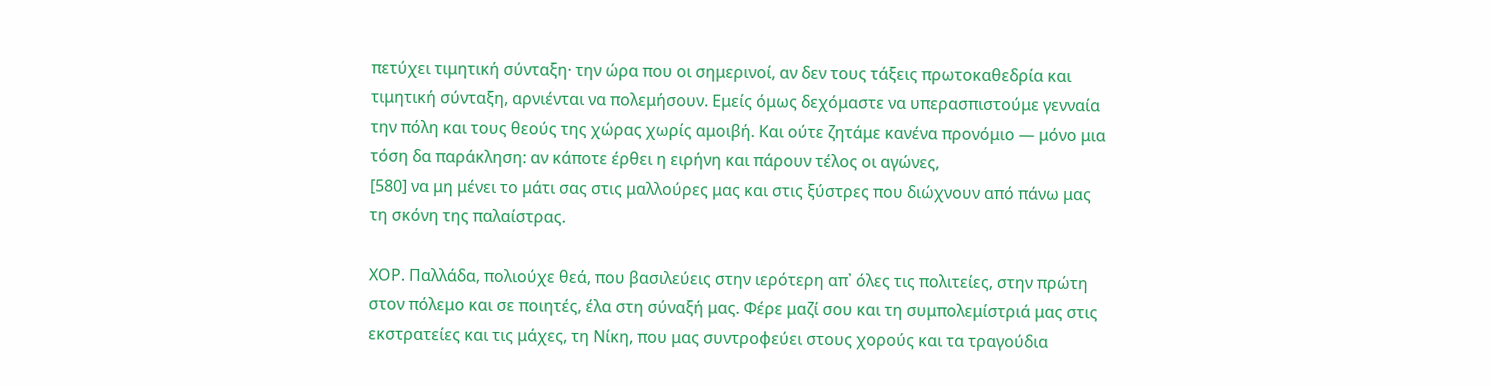πετύχει τιμητική σύνταξη· την ώρα που οι σημερινοί, αν δεν τους τάξεις πρωτοκαθεδρία και τιμητική σύνταξη, αρνιένται να πολεμήσουν. Εμείς όμως δεχόμαστε να υπερασπιστούμε γενναία την πόλη και τους θεούς της χώρας χωρίς αμοιβή. Και ούτε ζητάμε κανένα προνόμιο — μόνο μια τόση δα παράκληση: αν κάποτε έρθει η ειρήνη και πάρουν τέλος οι αγώνες,
[580] να μη μένει το μάτι σας στις μαλλούρες μας και στις ξύστρες που διώχνουν από πάνω μας τη σκόνη της παλαίστρας.

ΧΟΡ. Παλλάδα, πολιούχε θεά, που βασιλεύεις στην ιερότερη απ᾽ όλες τις πολιτείες, στην πρώτη στον πόλεμο και σε ποιητές, έλα στη σύναξή μας. Φέρε μαζί σου και τη συμπολεμίστριά μας στις εκστρατείες και τις μάχες, τη Νίκη, που μας συντροφεύει στους χορούς και τα τραγούδια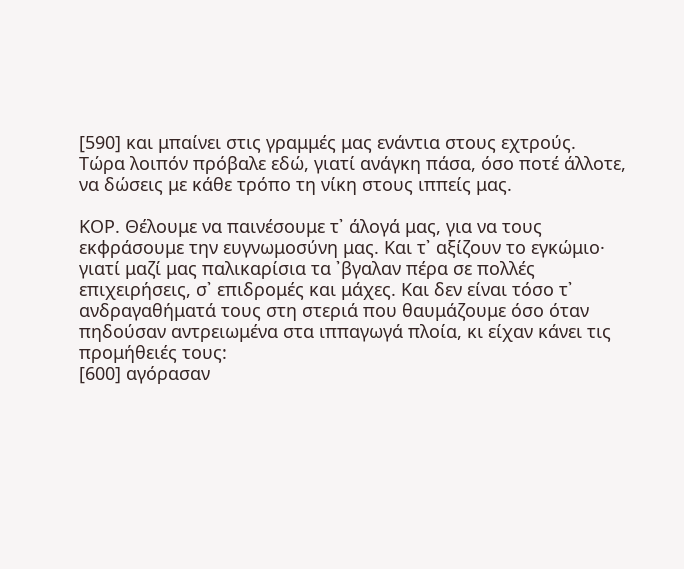[590] και μπαίνει στις γραμμές μας ενάντια στους εχτρούς. Τώρα λοιπόν πρόβαλε εδώ, γιατί ανάγκη πάσα, όσο ποτέ άλλοτε, να δώσεις με κάθε τρόπο τη νίκη στους ιππείς μας.

ΚΟΡ. Θέλουμε να παινέσουμε τ᾽ άλογά μας, για να τους εκφράσουμε την ευγνωμοσύνη μας. Και τ᾽ αξίζουν το εγκώμιο· γιατί μαζί μας παλικαρίσια τα ᾽βγαλαν πέρα σε πολλές επιχειρήσεις, σ᾽ επιδρομές και μάχες. Και δεν είναι τόσο τ᾽ ανδραγαθήματά τους στη στεριά που θαυμάζουμε όσο όταν πηδούσαν αντρειωμένα στα ιππαγωγά πλοία, κι είχαν κάνει τις προμήθειές τους:
[600] αγόρασαν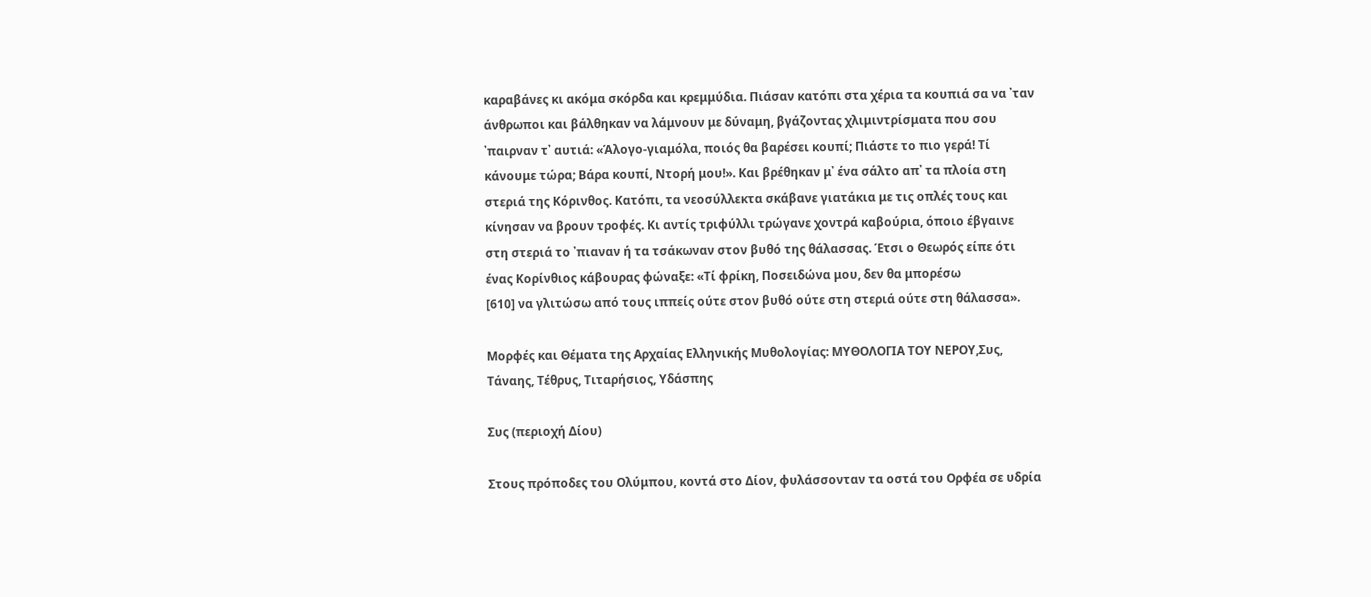καραβάνες κι ακόμα σκόρδα και κρεμμύδια. Πιάσαν κατόπι στα χέρια τα κουπιά σα να ᾽ταν άνθρωποι και βάλθηκαν να λάμνουν με δύναμη, βγάζοντας χλιμιντρίσματα που σου ᾽παιρναν τ᾽ αυτιά: «Άλογο-γιαμόλα, ποιός θα βαρέσει κουπί; Πιάστε το πιο γερά! Τί κάνουμε τώρα; Βάρα κουπί, Ντορή μου!». Και βρέθηκαν μ᾽ ένα σάλτο απ᾽ τα πλοία στη στεριά της Κόρινθος. Κατόπι, τα νεοσύλλεκτα σκάβανε γιατάκια με τις οπλές τους και κίνησαν να βρουν τροφές. Κι αντίς τριφύλλι τρώγανε χοντρά καβούρια, όποιο έβγαινε στη στεριά το ᾽πιαναν ή τα τσάκωναν στον βυθό της θάλασσας. Έτσι ο Θεωρός είπε ότι ένας Κορίνθιος κάβουρας φώναξε: «Τί φρίκη, Ποσειδώνα μου, δεν θα μπορέσω
[610] να γλιτώσω από τους ιππείς ούτε στον βυθό ούτε στη στεριά ούτε στη θάλασσα».

Μορφές και Θέματα της Αρχαίας Ελληνικής Μυθολογίας: ΜΥΘΟΛΟΓΙΑ ΤΟΥ ΝΕΡΟΥ,Συς, Τάναης, Τέθρυς, Τιταρήσιος, Υδάσπης

Συς (περιοχή Δίου)

Στους πρόποδες του Ολύμπου, κοντά στο Δίον, φυλάσσονταν τα οστά του Ορφέα σε υδρία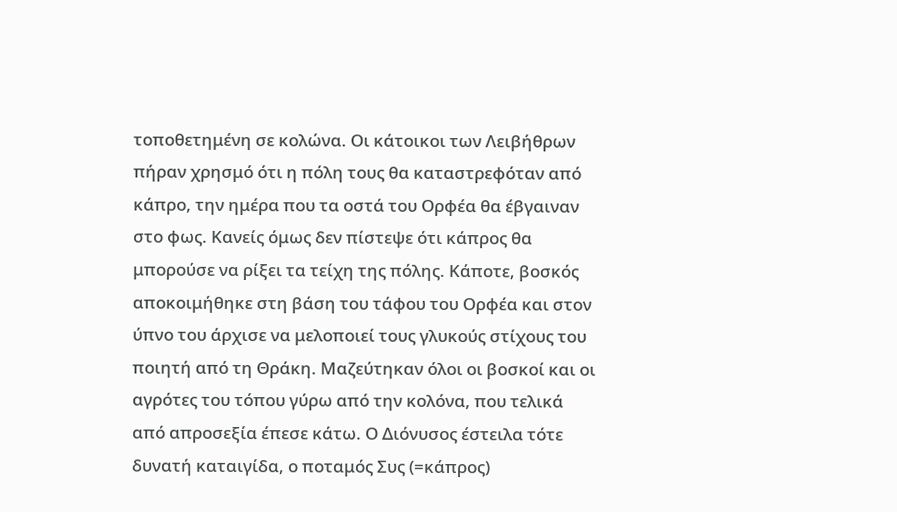τοποθετημένη σε κολώνα. Οι κάτοικοι των Λειβήθρων πήραν χρησμό ότι η πόλη τους θα καταστρεφόταν από κάπρο, την ημέρα που τα οστά του Ορφέα θα έβγαιναν στο φως. Κανείς όμως δεν πίστεψε ότι κάπρος θα μπορούσε να ρίξει τα τείχη της πόλης. Κάποτε, βοσκός αποκοιμήθηκε στη βάση του τάφου του Ορφέα και στον ύπνο του άρχισε να μελοποιεί τους γλυκούς στίχους του ποιητή από τη Θράκη. Μαζεύτηκαν όλοι οι βοσκοί και οι αγρότες του τόπου γύρω από την κολόνα, που τελικά από απροσεξία έπεσε κάτω. Ο Διόνυσος έστειλα τότε δυνατή καταιγίδα, ο ποταμός Συς (=κάπρος)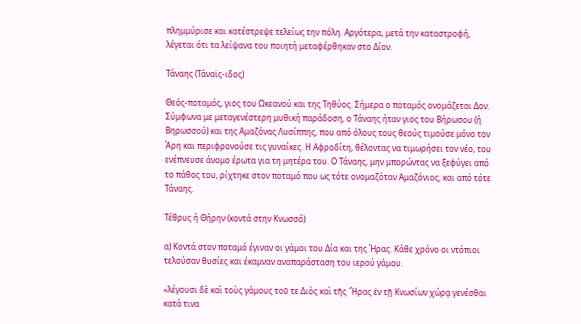πλημμύρισε και κατέστρεψε τελείως την πόλη. Αργότερα, μετά την καταστροφή, λέγεται ότι τα λείψανα του ποιητή μεταφέρθηκαν στο Δίον.

Τάναης (Τάναϊς-ιδος)

Θεός-ποταμός, γιος του Ωκεανού και της Τηθύος. Σήμερα ο ποταμός ονομάζεται Δον. Σύμφωνα με μεταγενέστερη μυθική παράδοση, ο Τάναης ήταν γιος του Βήρωσου (ή Βηρωσσού) και της Αμαζόνας Λυσίππης, που από όλους τους θεούς τιμούσε μόνο τον Άρη και περιφρονούσε τις γυναίκες. Η Αφροδίτη, θέλοντας να τιμωρήσει τον νέο, του ενέπνευσε άνομο έρωτα για τη μητέρα του. Ο Τάναης, μην μπορώντας να ξεφύγει από το πάθος του, ρίχτηκε στον ποταμό που ως τότε ονομαζόταν Αμαζόνιος, και από τότε Τάναης.

Τέθρυς ή Θήρην (κοντά στην Κνωσσό)

α) Κοντά στον ποταμό έγιναν οι γάμοι του Δία και της Ήρας. Κάθε χρόνο οι ντόπιοι τελούσαν θυσίες και έκαμναν αναπαράσταση του ιερού γάμου.

«λέγουσι δὲ καὶ τοὺς γάμους τοῦ τε Διὸς καὶ τῆς ῞Ηρας ἐν τῇ Κνωσίων χώρᾳ γενέσθαι κατά τινα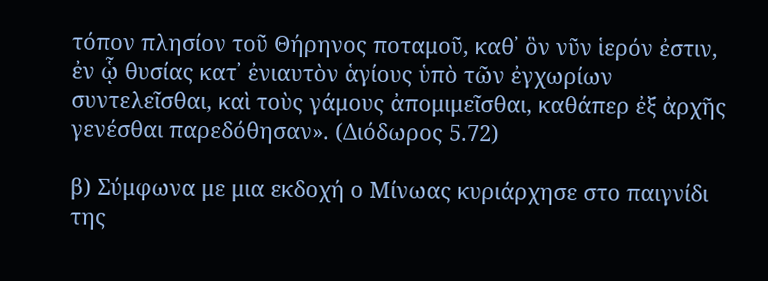τόπον πλησίον τοῦ Θήρηνος ποταμοῦ, καθ᾽ ὃν νῦν ἱερόν ἐστιν, ἐν ᾧ θυσίας κατ᾽ ἐνιαυτὸν ἁγίους ὑπὸ τῶν ἐγχωρίων συντελεῖσθαι, καὶ τοὺς γάμους ἀπομιμεῖσθαι, καθάπερ ἐξ ἀρχῆς γενέσθαι παρεδόθησαν». (Διόδωρος 5.72)

β) Σύμφωνα με μια εκδοχή ο Μίνωας κυριάρχησε στο παιγνίδι της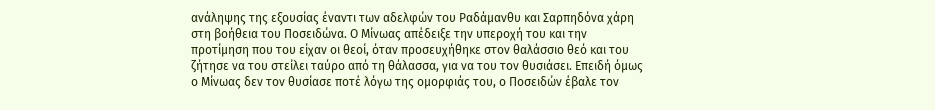ανάληψης της εξουσίας έναντι των αδελφών του Ραδάμανθυ και Σαρπηδόνα χάρη στη βοήθεια του Ποσειδώνα. Ο Μίνωας απέδειξε την υπεροχή του και την προτίμηση που του είχαν οι θεοί, όταν προσευχήθηκε στον θαλάσσιο θεό και του ζήτησε να του στείλει ταύρο από τη θάλασσα, για να του τον θυσιάσει. Επειδή όμως ο Μίνωας δεν τον θυσίασε ποτέ λόγω της ομορφιάς του, ο Ποσειδών έβαλε τον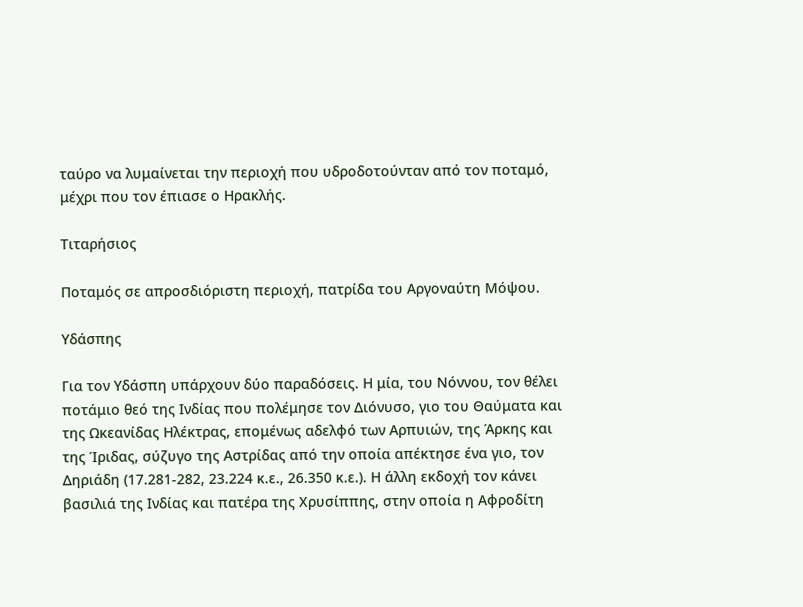ταύρο να λυμαίνεται την περιοχή που υδροδοτούνταν από τον ποταμό, μέχρι που τον έπιασε ο Ηρακλής.

Τιταρήσιος

Ποταμός σε απροσδιόριστη περιοχή, πατρίδα του Αργοναύτη Μόψου.

Υδάσπης

Για τον Υδάσπη υπάρχουν δύο παραδόσεις. Η μία, του Νόννου, τον θέλει ποτάμιο θεό της Ινδίας που πολέμησε τον Διόνυσο, γιο του Θαύματα και της Ωκεανίδας Ηλέκτρας, επομένως αδελφό των Αρπυιών, της Άρκης και της Ίριδας, σύζυγο της Αστρίδας από την οποία απέκτησε ένα γιο, τον Δηριάδη (17.281-282, 23.224 κ.ε., 26.350 κ.ε.). Η άλλη εκδοχή τον κάνει βασιλιά της Ινδίας και πατέρα της Χρυσίππης, στην οποία η Αφροδίτη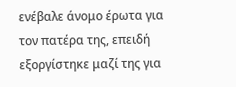ενέβαλε άνομο έρωτα για τον πατέρα της, επειδή εξοργίστηκε μαζί της για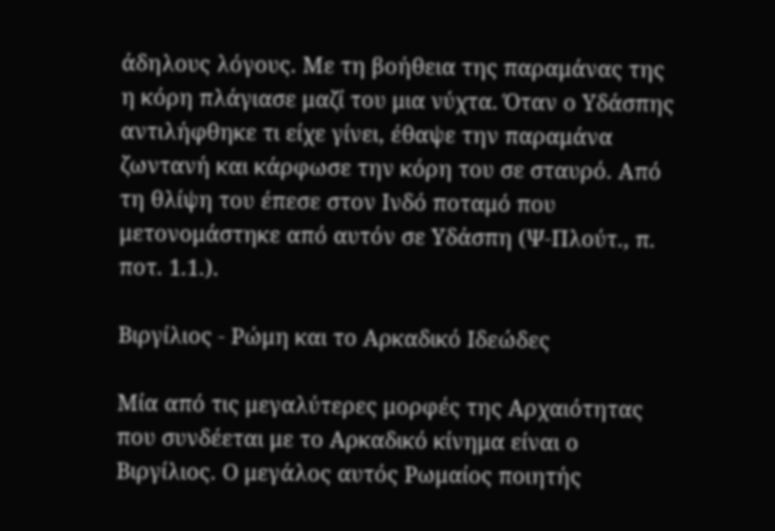άδηλους λόγους. Με τη βοήθεια της παραμάνας της η κόρη πλάγιασε μαζί του μια νύχτα. Όταν ο Υδάσπης αντιλήφθηκε τι είχε γίνει, έθαψε την παραμάνα ζωντανή και κάρφωσε την κόρη του σε σταυρό. Από τη θλίψη του έπεσε στον Ινδό ποταμό που μετονομάστηκε από αυτόν σε Υδάσπη (Ψ-Πλούτ., π. ποτ. 1.1.).

Βιργίλιος - Ρώμη και το Αρκαδικό Ιδεώδες

Μία από τις μεγαλύτερες μορφές της Αρχαιότητας που συνδέεται με το Αρκαδικό κίνημα είναι ο Βιργίλιος. Ο μεγάλος αυτός Ρωμαίος ποιητής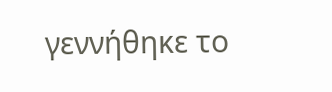γεννήθηκε το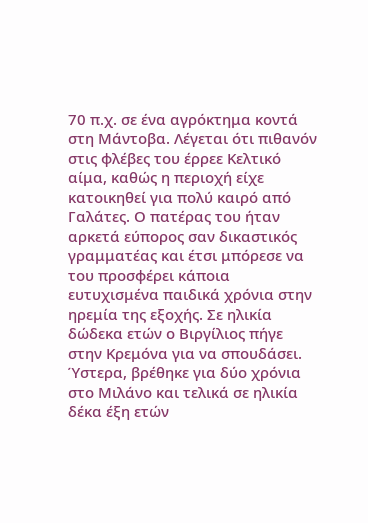70 π.χ. σε ένα αγρόκτημα κοντά στη Μάντοβα. Λέγεται ότι πιθανόν στις φλέβες του έρρεε Κελτικό αίμα, καθώς η περιοχή είχε κατοικηθεί για πολύ καιρό από Γαλάτες. Ο πατέρας του ήταν αρκετά εύπορος σαν δικαστικός γραμματέας και έτσι μπόρεσε να του προσφέρει κάποια ευτυχισμένα παιδικά χρόνια στην ηρεμία της εξοχής. Σε ηλικία δώδεκα ετών ο Βιργίλιος πήγε στην Κρεμόνα για να σπουδάσει. Ύστερα, βρέθηκε για δύο χρόνια στο Μιλάνο και τελικά σε ηλικία δέκα έξη ετών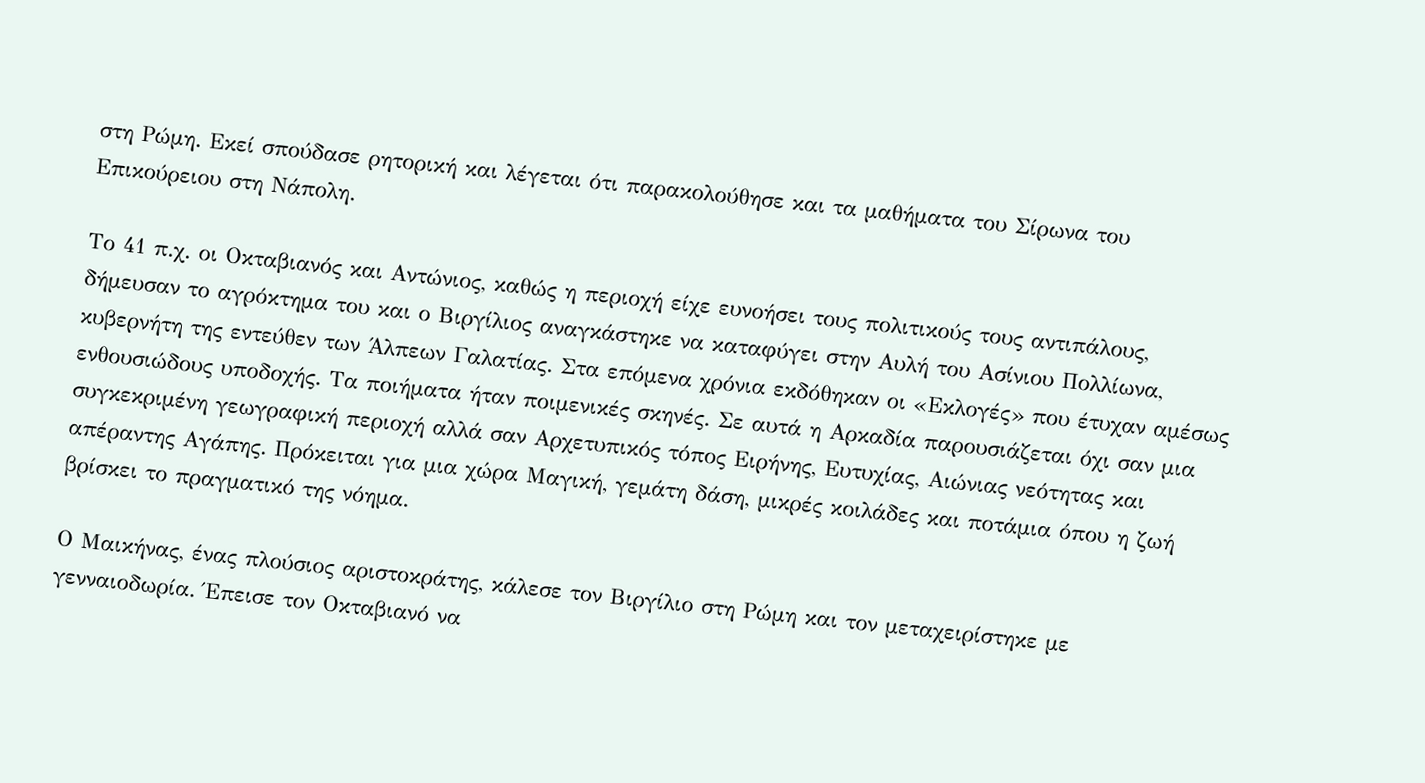στη Ρώμη. Εκεί σπούδασε ρητορική και λέγεται ότι παρακολούθησε και τα μαθήματα του Σίρωνα του Επικούρειου στη Νάπολη.

Το 41 π.χ. οι Οκταβιανός και Αντώνιος, καθώς η περιοχή είχε ευνοήσει τους πολιτικούς τους αντιπάλους, δήμευσαν το αγρόκτημα του και ο Βιργίλιος αναγκάστηκε να καταφύγει στην Αυλή του Ασίνιου Πολλίωνα, κυβερνήτη της εντεύθεν των Άλπεων Γαλατίας. Στα επόμενα χρόνια εκδόθηκαν οι «Εκλογές» που έτυχαν αμέσως ενθουσιώδους υποδοχής. Τα ποιήματα ήταν ποιμενικές σκηνές. Σε αυτά η Αρκαδία παρουσιάζεται όχι σαν μια συγκεκριμένη γεωγραφική περιοχή αλλά σαν Αρχετυπικός τόπος Ειρήνης, Ευτυχίας, Αιώνιας νεότητας και απέραντης Αγάπης. Πρόκειται για μια χώρα Μαγική, γεμάτη δάση, μικρές κοιλάδες και ποτάμια όπου η ζωή βρίσκει το πραγματικό της νόημα.

Ο Μαικήνας, ένας πλούσιος αριστοκράτης, κάλεσε τον Βιργίλιο στη Ρώμη και τον μεταχειρίστηκε με γενναιοδωρία. Έπεισε τον Οκταβιανό να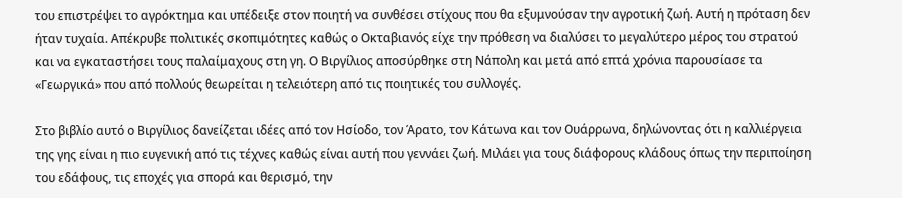του επιστρέψει το αγρόκτημα και υπέδειξε στον ποιητή να συνθέσει στίχους που θα εξυμνούσαν την αγροτική ζωή. Αυτή η πρόταση δεν ήταν τυχαία. Απέκρυβε πολιτικές σκοπιμότητες καθώς ο Οκταβιανός είχε την πρόθεση να διαλύσει το μεγαλύτερο μέρος του στρατού και να εγκαταστήσει τους παλαίμαχους στη γη. Ο Βιργίλιος αποσύρθηκε στη Νάπολη και μετά από επτά χρόνια παρουσίασε τα «Γεωργικά» που από πολλούς θεωρείται η τελειότερη από τις ποιητικές του συλλογές.

Στο βιβλίο αυτό ο Βιργίλιος δανείζεται ιδέες από τον Ησίοδο, τον Άρατο, τον Κάτωνα και τον Ουάρρωνα, δηλώνοντας ότι η καλλιέργεια της γης είναι η πιο ευγενική από τις τέχνες καθώς είναι αυτή που γεννάει ζωή. Μιλάει για τους διάφορους κλάδους όπως την περιποίηση του εδάφους, τις εποχές για σπορά και θερισμό, την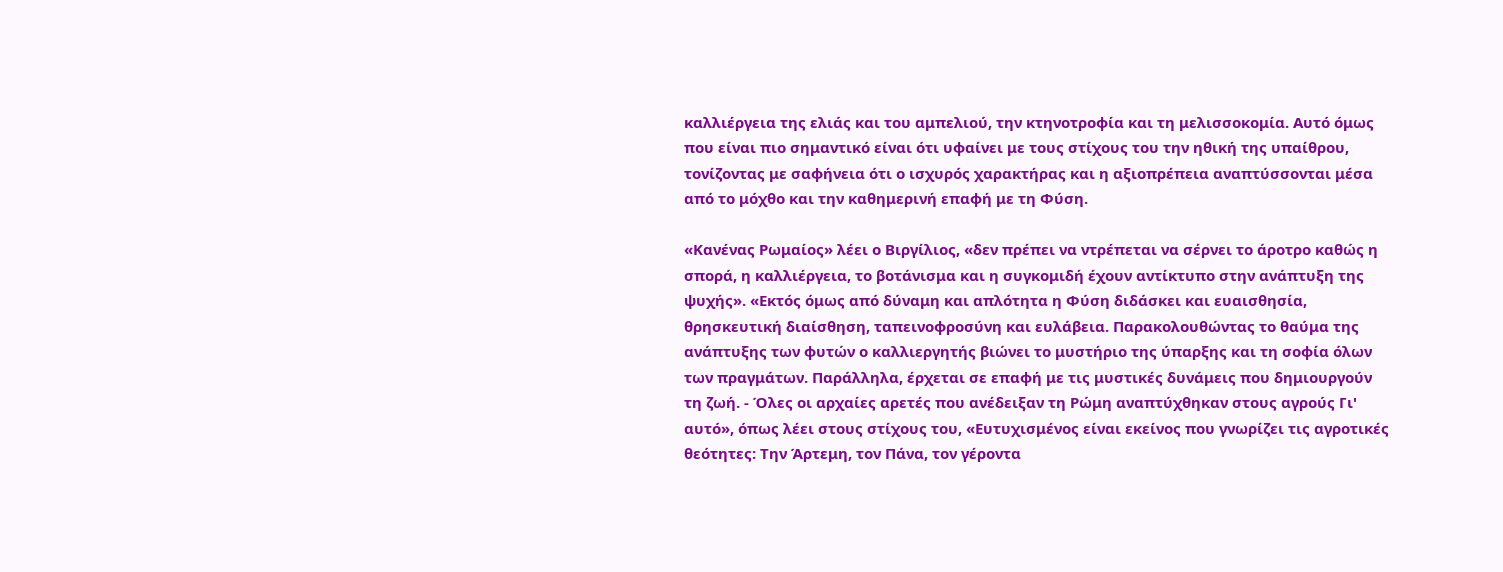καλλιέργεια της ελιάς και του αμπελιού, την κτηνοτροφία και τη μελισσοκομία. Αυτό όμως που είναι πιο σημαντικό είναι ότι υφαίνει με τους στίχους του την ηθική της υπαίθρου, τονίζοντας με σαφήνεια ότι ο ισχυρός χαρακτήρας και η αξιοπρέπεια αναπτύσσονται μέσα από το μόχθο και την καθημερινή επαφή με τη Φύση.

«Κανένας Ρωμαίος» λέει ο Βιργίλιος, «δεν πρέπει να ντρέπεται να σέρνει το άροτρο καθώς η σπορά, η καλλιέργεια, το βοτάνισμα και η συγκομιδή έχουν αντίκτυπο στην ανάπτυξη της ψυχής». «Εκτός όμως από δύναμη και απλότητα η Φύση διδάσκει και ευαισθησία, θρησκευτική διαίσθηση, ταπεινοφροσύνη και ευλάβεια. Παρακολουθώντας το θαύμα της ανάπτυξης των φυτών ο καλλιεργητής βιώνει το μυστήριο της ύπαρξης και τη σοφία όλων των πραγμάτων. Παράλληλα, έρχεται σε επαφή με τις μυστικές δυνάμεις που δημιουργούν τη ζωή. - Όλες οι αρχαίες αρετές που ανέδειξαν τη Ρώμη αναπτύχθηκαν στους αγρούς Γι' αυτό», όπως λέει στους στίχους του, «Ευτυχισμένος είναι εκείνος που γνωρίζει τις αγροτικές θεότητες: Την Άρτεμη, τον Πάνα, τον γέροντα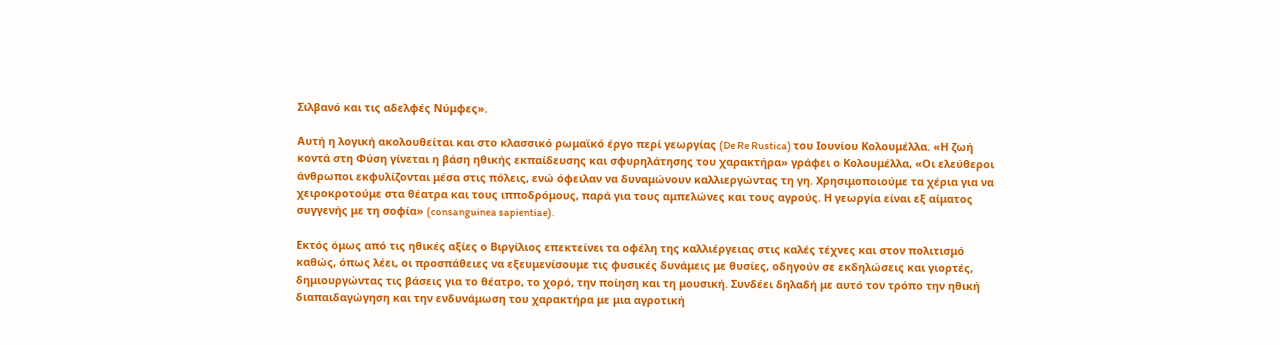Σιλβανό και τις αδελφές Νύμφες».

Αυτή η λογική ακολουθείται και στο κλασσικό ρωμαϊκό έργο περί γεωργίας (De Re Rustica) του Ιουνίου Κολουμέλλα. «Η ζωή κοντά στη Φύση γίνεται η βάση ηθικής εκπαίδευσης και σφυρηλάτησης του χαρακτήρα» γράφει ο Κολουμέλλα, «Οι ελεύθεροι άνθρωποι εκφυλίζονται μέσα στις πόλεις, ενώ όφειλαν να δυναμώνουν καλλιεργώντας τη γη. Χρησιμοποιούμε τα χέρια για να χειροκροτούμε στα θέατρα και τους ιπποδρόμους, παρά για τους αμπελώνες και τους αγρούς. Η γεωργία είναι εξ αίματος συγγενής με τη σοφία» (consanguinea sapientiae).

Εκτός όμως από τις ηθικές αξίες ο Βιργίλιος επεκτείνει τα οφέλη της καλλιέργειας στις καλές τέχνες και στον πολιτισμό καθώς, όπως λέει, οι προσπάθειες να εξευμενίσουμε τις φυσικές δυνάμεις με θυσίες, οδηγούν σε εκδηλώσεις και γιορτές, δημιουργώντας τις βάσεις για το θέατρο, το χορό, την ποίηση και τη μουσική. Συνδέει δηλαδή με αυτό τον τρόπο την ηθική διαπαιδαγώγηση και την ενδυνάμωση του χαρακτήρα με μια αγροτική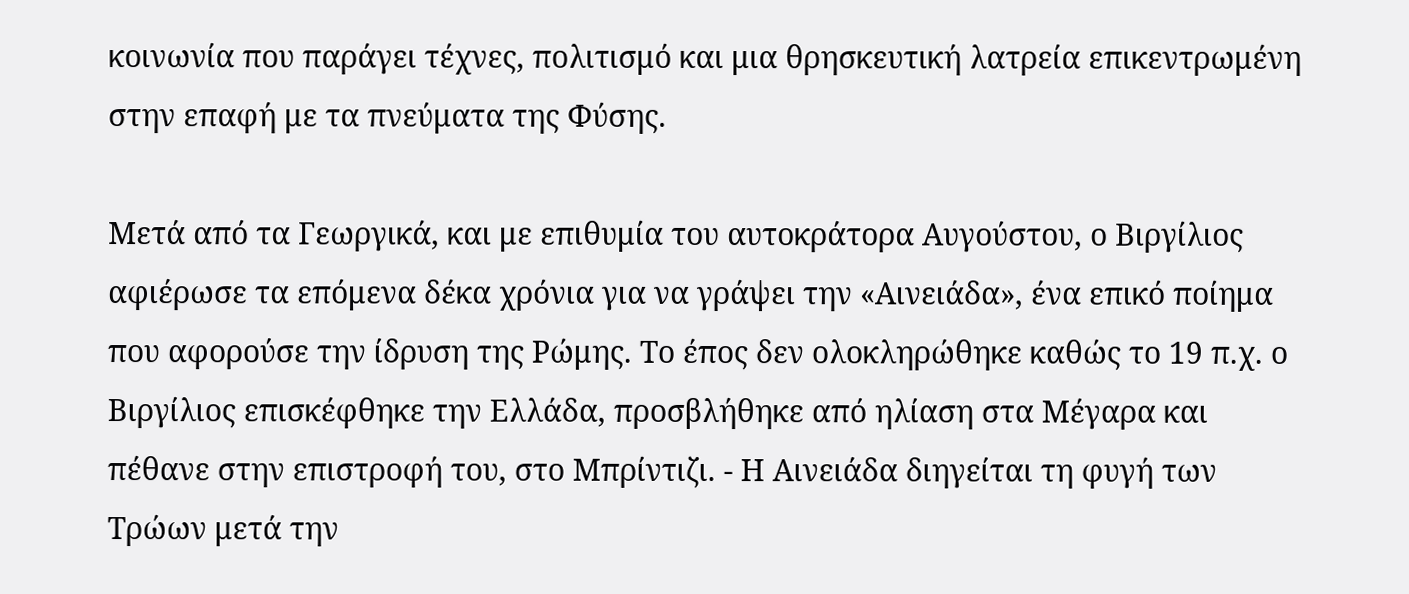κοινωνία που παράγει τέχνες, πολιτισμό και μια θρησκευτική λατρεία επικεντρωμένη στην επαφή με τα πνεύματα της Φύσης.

Μετά από τα Γεωργικά, και με επιθυμία του αυτοκράτορα Αυγούστου, ο Βιργίλιος αφιέρωσε τα επόμενα δέκα χρόνια για να γράψει την «Αινειάδα», ένα επικό ποίημα που αφορούσε την ίδρυση της Ρώμης. Το έπος δεν ολοκληρώθηκε καθώς το 19 π.χ. ο Βιργίλιος επισκέφθηκε την Ελλάδα, προσβλήθηκε από ηλίαση στα Μέγαρα και πέθανε στην επιστροφή του, στο Μπρίντιζι. - Η Αινειάδα διηγείται τη φυγή των Τρώων μετά την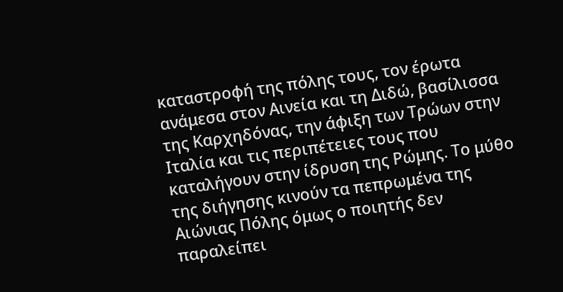καταστροφή της πόλης τους, τον έρωτα ανάμεσα στον Αινεία και τη Διδώ, βασίλισσα της Καρχηδόνας, την άφιξη των Τρώων στην Ιταλία και τις περιπέτειες τους που καταλήγουν στην ίδρυση της Ρώμης. Το μύθο της διήγησης κινούν τα πεπρωμένα της Αιώνιας Πόλης όμως ο ποιητής δεν παραλείπει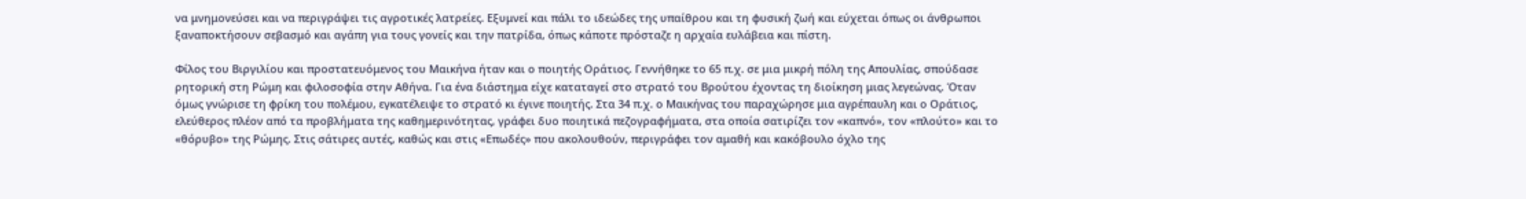να μνημονεύσει και να περιγράψει τις αγροτικές λατρείες. Εξυμνεί και πάλι το ιδεώδες της υπαίθρου και τη φυσική ζωή και εύχεται όπως οι άνθρωποι ξαναποκτήσουν σεβασμό και αγάπη για τους γονείς και την πατρίδα, όπως κάποτε πρόσταζε η αρχαία ευλάβεια και πίστη.

Φίλος του Βιργιλίου και προστατευόμενος του Μαικήνα ήταν και ο ποιητής Οράτιος. Γεννήθηκε το 65 π.χ. σε μια μικρή πόλη της Απουλίας, σπούδασε ρητορική στη Ρώμη και φιλοσοφία στην Αθήνα. Για ένα διάστημα είχε καταταγεί στο στρατό του Βρούτου έχοντας τη διοίκηση μιας λεγεώνας. Όταν όμως γνώρισε τη φρίκη του πολέμου, εγκατέλειψε το στρατό κι έγινε ποιητής. Στα 34 π.χ. ο Μαικήνας του παραχώρησε μια αγρέπαυλη και ο Οράτιος, ελεύθερος πλέον από τα προβλήματα της καθημερινότητας, γράφει δυο ποιητικά πεζογραφήματα, στα οποία σατιρίζει τον «καπνό», τον «πλούτο» και το «θόρυβο» της Ρώμης. Στις σάτιρες αυτές, καθώς και στις «Επωδές» που ακολουθούν, περιγράφει τον αμαθή και κακόβουλο όχλο της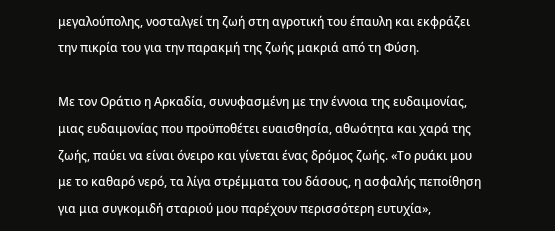μεγαλούπολης, νοσταλγεί τη ζωή στη αγροτική του έπαυλη και εκφράζει την πικρία του για την παρακμή της ζωής μακριά από τη Φύση.

Με τον Οράτιο η Αρκαδία, συνυφασμένη με την έννοια της ευδαιμονίας, μιας ευδαιμονίας που προϋποθέτει ευαισθησία, αθωότητα και χαρά της ζωής, παύει να είναι όνειρο και γίνεται ένας δρόμος ζωής. «Το ρυάκι μου με το καθαρό νερό, τα λίγα στρέμματα του δάσους, η ασφαλής πεποίθηση για μια συγκομιδή σταριού μου παρέχουν περισσότερη ευτυχία»,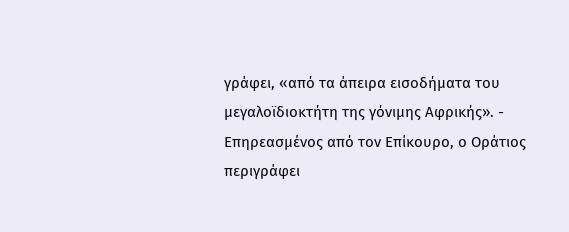γράφει, «από τα άπειρα εισοδήματα του μεγαλοϊδιοκτήτη της γόνιμης Αφρικής». - Επηρεασμένος από τον Επίκουρο, ο Οράτιος περιγράφει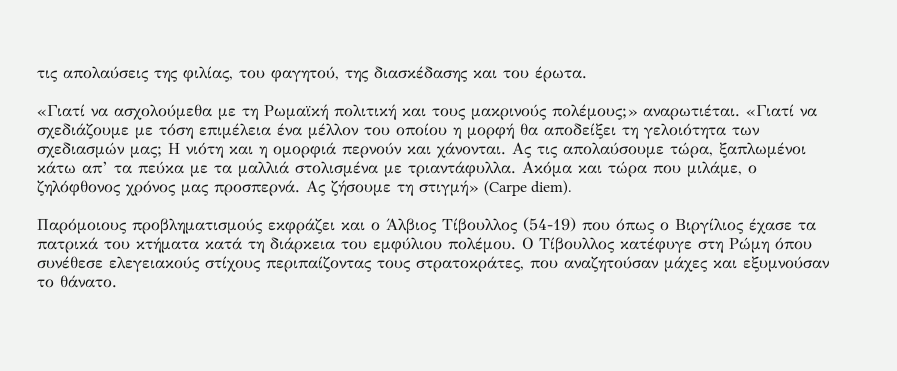τις απολαύσεις της φιλίας, του φαγητού, της διασκέδασης και του έρωτα.

«Γιατί να ασχολούμεθα με τη Ρωμαϊκή πολιτική και τους μακρινούς πολέμους;» αναρωτιέται. «Γιατί να σχεδιάζουμε με τόση επιμέλεια ένα μέλλον του οποίου η μορφή θα αποδείξει τη γελοιότητα των σχεδιασμών μας; Η νιότη και η ομορφιά περνούν και χάνονται. Ας τις απολαύσουμε τώρα, ξαπλωμένοι κάτω απ’ τα πεύκα με τα μαλλιά στολισμένα με τριαντάφυλλα. Ακόμα και τώρα που μιλάμε, ο ζηλόφθονος χρόνος μας προσπερνά. Ας ζήσουμε τη στιγμή» (Carpe diem).

Παρόμοιους προβληματισμούς εκφράζει και ο Άλβιος Τίβουλλος (54-19) που όπως ο Βιργίλιος έχασε τα πατρικά του κτήματα κατά τη διάρκεια του εμφύλιου πολέμου. Ο Τίβουλλος κατέφυγε στη Ρώμη όπου συνέθεσε ελεγειακούς στίχους περιπαίζοντας τους στρατοκράτες, που αναζητούσαν μάχες και εξυμνούσαν το θάνατο.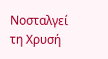Νοσταλγεί τη Χρυσή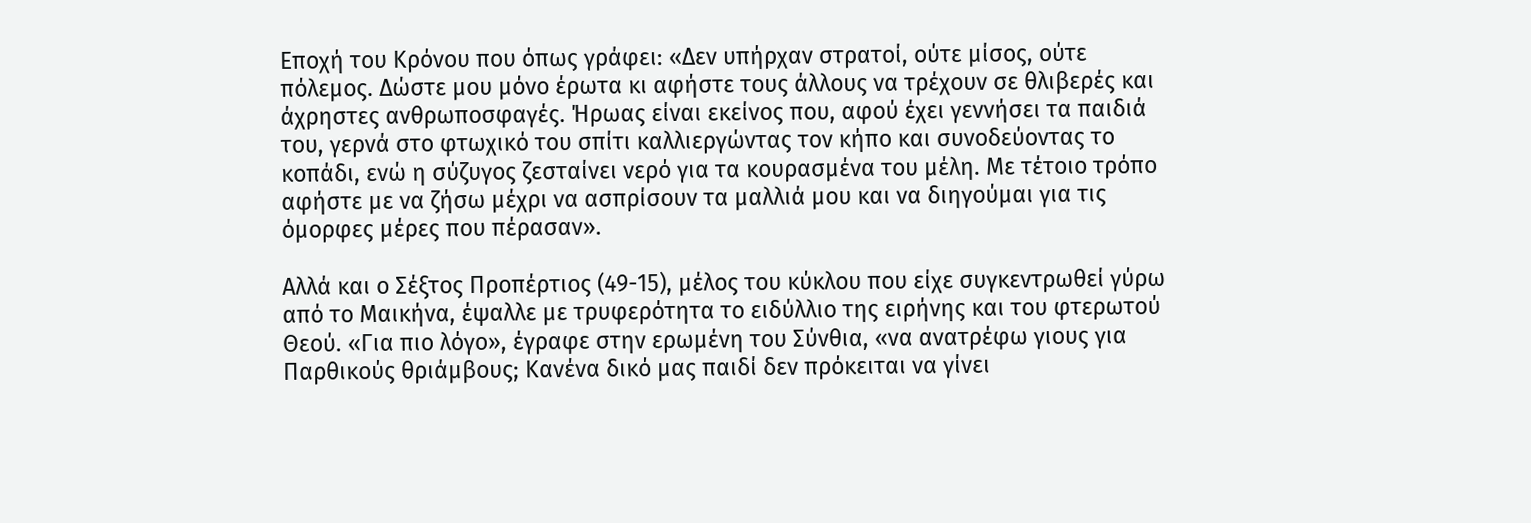Εποχή του Κρόνου που όπως γράφει: «Δεν υπήρχαν στρατοί, ούτε μίσος, ούτε πόλεμος. Δώστε μου μόνο έρωτα κι αφήστε τους άλλους να τρέχουν σε θλιβερές και άχρηστες ανθρωποσφαγές. Ήρωας είναι εκείνος που, αφού έχει γεννήσει τα παιδιά του, γερνά στο φτωχικό του σπίτι καλλιεργώντας τον κήπο και συνοδεύοντας το κοπάδι, ενώ η σύζυγος ζεσταίνει νερό για τα κουρασμένα του μέλη. Με τέτοιο τρόπο αφήστε με να ζήσω μέχρι να ασπρίσουν τα μαλλιά μου και να διηγούμαι για τις όμορφες μέρες που πέρασαν».

Αλλά και ο Σέξτος Προπέρτιος (49-15), μέλος του κύκλου που είχε συγκεντρωθεί γύρω από το Μαικήνα, έψαλλε με τρυφερότητα το ειδύλλιο της ειρήνης και του φτερωτού Θεού. «Για πιο λόγο», έγραφε στην ερωμένη του Σύνθια, «να ανατρέφω γιους για Παρθικούς θριάμβους; Κανένα δικό μας παιδί δεν πρόκειται να γίνει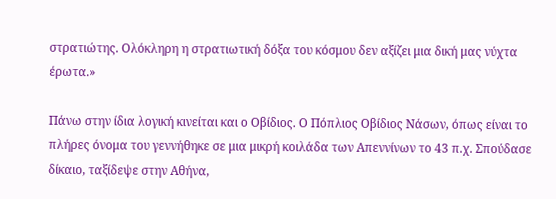στρατιώτης. Ολόκληρη η στρατιωτική δόξα του κόσμου δεν αξίζει μια δική μας νύχτα έρωτα.»

Πάνω στην ίδια λογική κινείται και ο Οβίδιος. Ο Πόπλιος Οβίδιος Νάσων, όπως είναι το πλήρες όνομα του γεννήθηκε σε μια μικρή κοιλάδα των Απεννίνων το 43 π.χ. Σπούδασε δίκαιο, ταξίδεψε στην Αθήνα,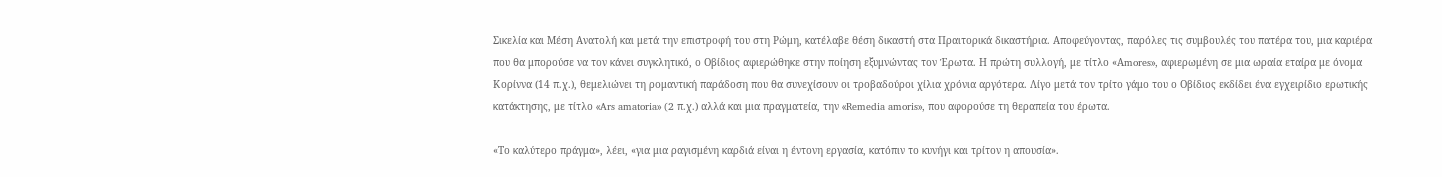Σικελία και Μέση Ανατολή και μετά την επιστροφή του στη Ρώμη, κατέλαβε θέση δικαστή στα Πραιτορικά δικαστήρια. Αποφεύγοντας, παρόλες τις συμβουλές του πατέρα του, μια καριέρα που θα μπορούσε να τον κάνει συγκλητικό, ο Οβίδιος αφιερώθηκε στην ποίηση εξυμνώντας τον Έρωτα. Η πρώτη συλλογή, με τίτλο «Αmores», αφιερωμένη σε μια ωραία εταίρα με όνομα Κορίννα (14 π.χ.), θεμελιώνει τη ρομαντική παράδοση που θα συνεχίσουν οι τροβαδούροι χίλια χρόνια αργότερα. Λίγο μετά τον τρίτο γάμο του ο Οβίδιος εκδίδει ένα εγχειρίδιο ερωτικής κατάκτησης, με τίτλο «Ars amatoria» (2 π.χ.) αλλά και μια πραγματεία, την «Remedia amoris», που αφορούσε τη θεραπεία του έρωτα.

«Το καλύτερο πράγμα», λέει, «για μια ραγισμένη καρδιά είναι η έντονη εργασία, κατόπιν το κυνήγι και τρίτον η απουσία».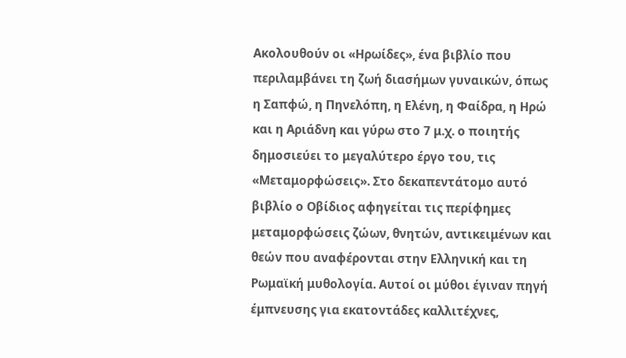Ακολουθούν οι «Ηρωίδες», ένα βιβλίο που περιλαμβάνει τη ζωή διασήμων γυναικών, όπως η Σαπφώ, η Πηνελόπη, η Ελένη, η Φαίδρα, η Ηρώ και η Αριάδνη και γύρω στο 7 μ.χ. ο ποιητής δημοσιεύει το μεγαλύτερο έργο του, τις «Μεταμορφώσεις». Στο δεκαπεντάτομο αυτό βιβλίο ο Οβίδιος αφηγείται τις περίφημες μεταμορφώσεις ζώων, θνητών, αντικειμένων και θεών που αναφέρονται στην Ελληνική και τη Ρωμαϊκή μυθολογία. Αυτοί οι μύθοι έγιναν πηγή έμπνευσης για εκατοντάδες καλλιτέχνες,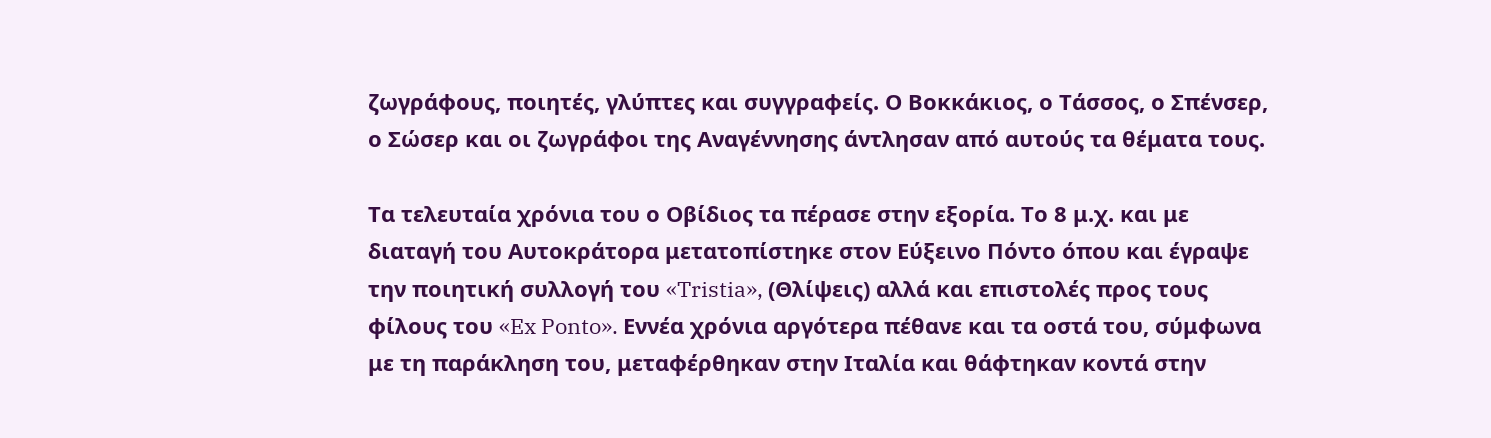ζωγράφους, ποιητές, γλύπτες και συγγραφείς. Ο Βοκκάκιος, ο Τάσσος, ο Σπένσερ, ο Σώσερ και οι ζωγράφοι της Αναγέννησης άντλησαν από αυτούς τα θέματα τους.

Τα τελευταία χρόνια του ο Οβίδιος τα πέρασε στην εξορία. Το 8 μ.χ. και με διαταγή του Αυτοκράτορα μετατοπίστηκε στον Εύξεινο Πόντο όπου και έγραψε την ποιητική συλλογή του «Tristia», (Θλίψεις) αλλά και επιστολές προς τους φίλους του «Ex Ponto». Εννέα χρόνια αργότερα πέθανε και τα οστά του, σύμφωνα με τη παράκληση του, μεταφέρθηκαν στην Ιταλία και θάφτηκαν κοντά στην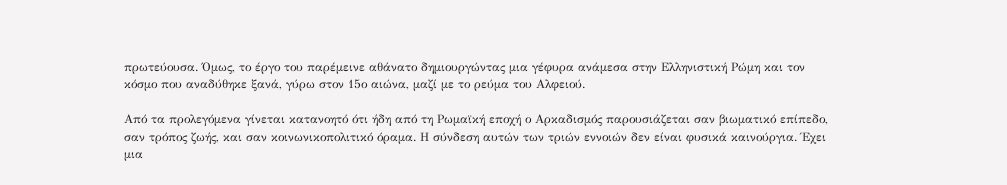πρωτεύουσα. Όμως, το έργο του παρέμεινε αθάνατο δημιουργώντας μια γέφυρα ανάμεσα στην Ελληνιστική Ρώμη και τον κόσμο που αναδύθηκε ξανά, γύρω στον 15ο αιώνα, μαζί με το ρεύμα του Αλφειού.

Από τα προλεγόμενα γίνεται κατανοητό ότι ήδη από τη Ρωμαϊκή εποχή ο Αρκαδισμός παρουσιάζεται σαν βιωματικό επίπεδο, σαν τρόπος ζωής, και σαν κοινωνικοπολιτικό όραμα. Η σύνδεση αυτών των τριών εννοιών δεν είναι φυσικά καινούργια. Έχει μια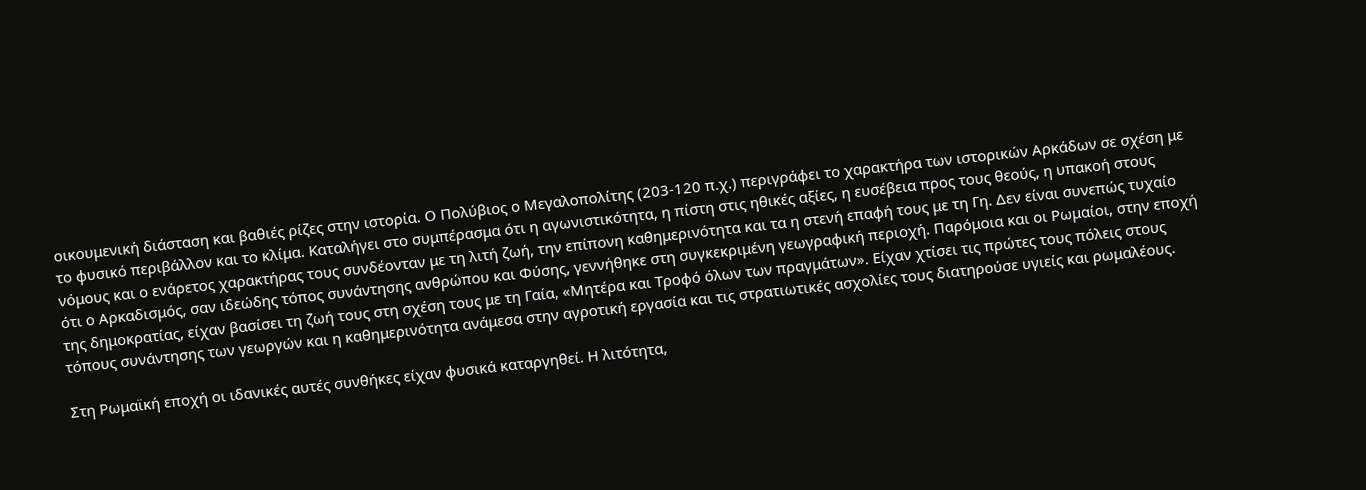οικουμενική διάσταση και βαθιές ρίζες στην ιστορία. Ο Πολύβιος ο Μεγαλοπολίτης (203-120 π.χ.) περιγράφει το χαρακτήρα των ιστορικών Αρκάδων σε σχέση με το φυσικό περιβάλλον και το κλίμα. Καταλήγει στο συμπέρασμα ότι η αγωνιστικότητα, η πίστη στις ηθικές αξίες, η ευσέβεια προς τους θεούς, η υπακοή στους νόμους και ο ενάρετος χαρακτήρας τους συνδέονταν με τη λιτή ζωή, την επίπονη καθημερινότητα και τα η στενή επαφή τους με τη Γη. Δεν είναι συνεπώς τυχαίο ότι ο Αρκαδισμός, σαν ιδεώδης τόπος συνάντησης ανθρώπου και Φύσης, γεννήθηκε στη συγκεκριμένη γεωγραφική περιοχή. Παρόμοια και οι Ρωμαίοι, στην εποχή της δημοκρατίας, είχαν βασίσει τη ζωή τους στη σχέση τους με τη Γαία, «Μητέρα και Τροφό όλων των πραγμάτων». Είχαν χτίσει τις πρώτες τους πόλεις στους τόπους συνάντησης των γεωργών και η καθημερινότητα ανάμεσα στην αγροτική εργασία και τις στρατιωτικές ασχολίες τους διατηρούσε υγιείς και ρωμαλέους.

Στη Ρωμαϊκή εποχή οι ιδανικές αυτές συνθήκες είχαν φυσικά καταργηθεί. Η λιτότητα,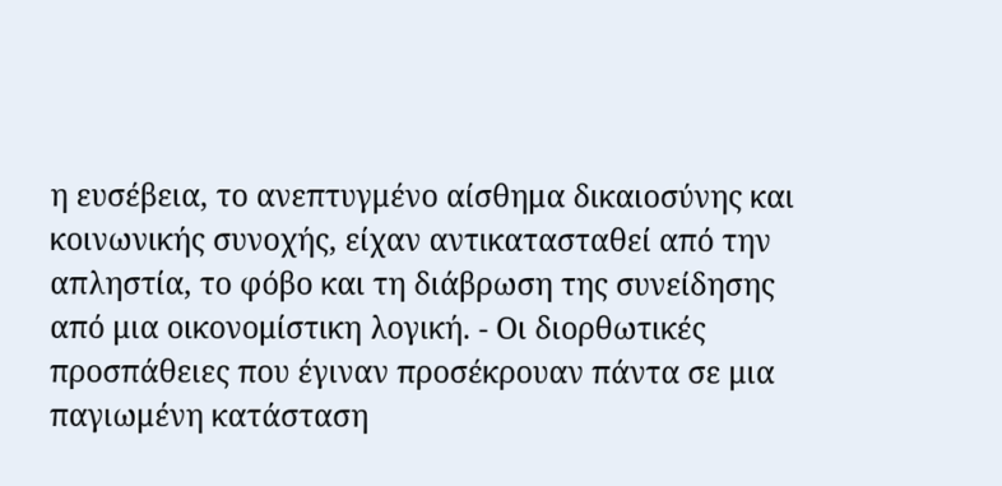η ευσέβεια, το ανεπτυγμένο αίσθημα δικαιοσύνης και κοινωνικής συνοχής, είχαν αντικατασταθεί από την απληστία, το φόβο και τη διάβρωση της συνείδησης από μια οικονομίστικη λογική. - Οι διορθωτικές προσπάθειες που έγιναν προσέκρουαν πάντα σε μια παγιωμένη κατάσταση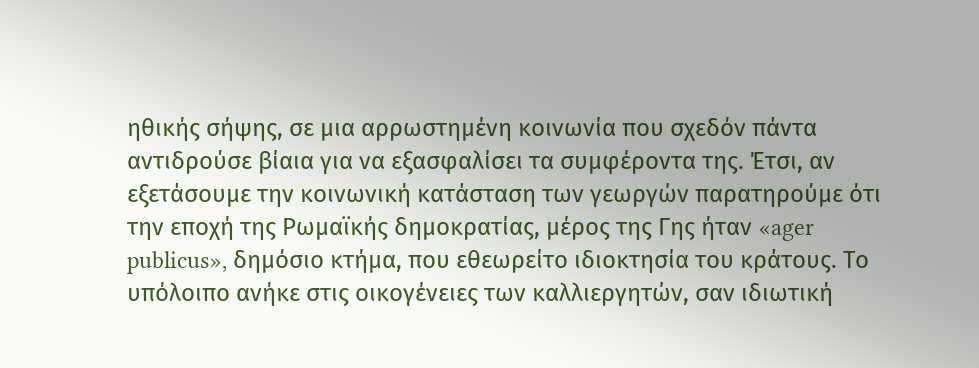ηθικής σήψης, σε μια αρρωστημένη κοινωνία που σχεδόν πάντα αντιδρούσε βίαια για να εξασφαλίσει τα συμφέροντα της. Έτσι, αν εξετάσουμε την κοινωνική κατάσταση των γεωργών παρατηρούμε ότι την εποχή της Ρωμαϊκής δημοκρατίας, μέρος της Γης ήταν «ager publicus», δημόσιο κτήμα, που εθεωρείτο ιδιοκτησία του κράτους. Το υπόλοιπο ανήκε στις οικογένειες των καλλιεργητών, σαν ιδιωτική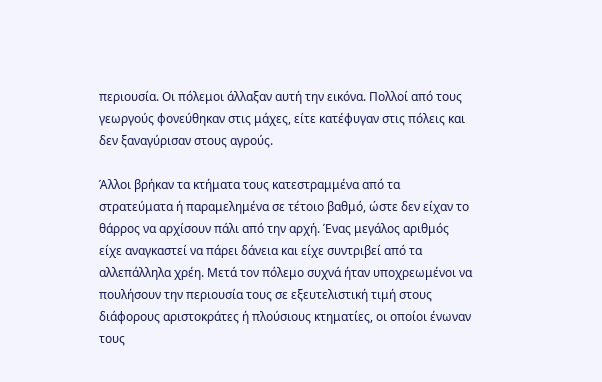περιουσία. Οι πόλεμοι άλλαξαν αυτή την εικόνα. Πολλοί από τους γεωργούς φονεύθηκαν στις μάχες, είτε κατέφυγαν στις πόλεις και δεν ξαναγύρισαν στους αγρούς.

Άλλοι βρήκαν τα κτήματα τους κατεστραμμένα από τα στρατεύματα ή παραμελημένα σε τέτοιο βαθμό, ώστε δεν είχαν το θάρρος να αρχίσουν πάλι από την αρχή. Ένας μεγάλος αριθμός είχε αναγκαστεί να πάρει δάνεια και είχε συντριβεί από τα αλλεπάλληλα χρέη. Μετά τον πόλεμο συχνά ήταν υποχρεωμένοι να πουλήσουν την περιουσία τους σε εξευτελιστική τιμή στους διάφορους αριστοκράτες ή πλούσιους κτηματίες, οι οποίοι ένωναν τους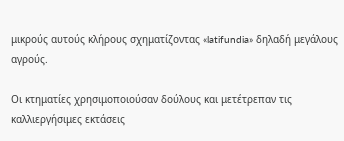μικρούς αυτούς κλήρους σχηματίζοντας «latifundia» δηλαδή μεγάλους αγρούς.

Οι κτηματίες χρησιμοποιούσαν δούλους και μετέτρεπαν τις καλλιεργήσιμες εκτάσεις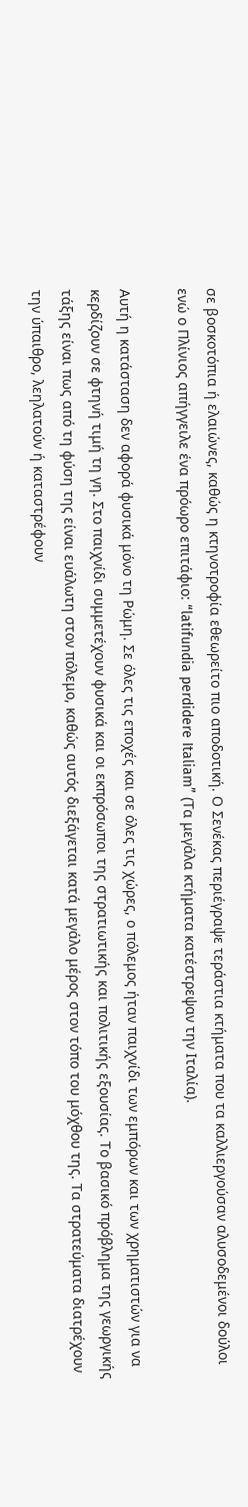σε βοσκοτόπια ή ελαιώνες, καθώς η κτηνοτροφία εθεωρείτο πιο αποδοτική. Ο Σενέκας περιέγραψε τεράστια κτήματα που τα καλλιεργούσαν αλυσοδεμένοι δούλοι ενώ ο Πλίνιος απήγγειλε ένα πρόωρο επιτάφιο: “latifundia perdidere Italiam” (Τα μεγάλα κτήματα κατέστρεψαν την Ιταλία).

Αυτή η κατάσταση δεν αφορά φυσικά μόνο τη Ρώμη. Σε όλες τις εποχές και σε όλες τις χώρες, ο πόλεμος ήταν παιχνίδι των εμπόρων και των χρηματιστών για να κερδίζουν σε φτηνή τιμή τη γη. Στο παιχνίδι συμμετέχουν φυσικά και οι εκπρόσωποι της στρατιωτικής και πολιτικής εξουσίας. Το βασικό πρόβλημα της γεωργικής τάξης είναι πως από τη φύση της είναι ευάλωτη στον πόλεμο, καθώς αυτός διεξάγεται κατά μεγάλο μέρος στον τόπο του μόχθου της. Τα στρατεύματα διατρέχουν την ύπαιθρο, λεηλατούν ή καταστρέφουν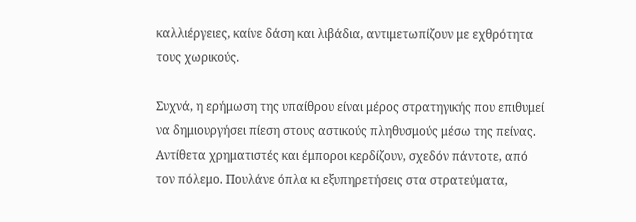καλλιέργειες, καίνε δάση και λιβάδια, αντιμετωπίζουν με εχθρότητα τους χωρικούς.

Συχνά, η ερήμωση της υπαίθρου είναι μέρος στρατηγικής που επιθυμεί να δημιουργήσει πίεση στους αστικούς πληθυσμούς μέσω της πείνας. Αντίθετα χρηματιστές και έμποροι κερδίζουν, σχεδόν πάντοτε, από τον πόλεμο. Πουλάνε όπλα κι εξυπηρετήσεις στα στρατεύματα,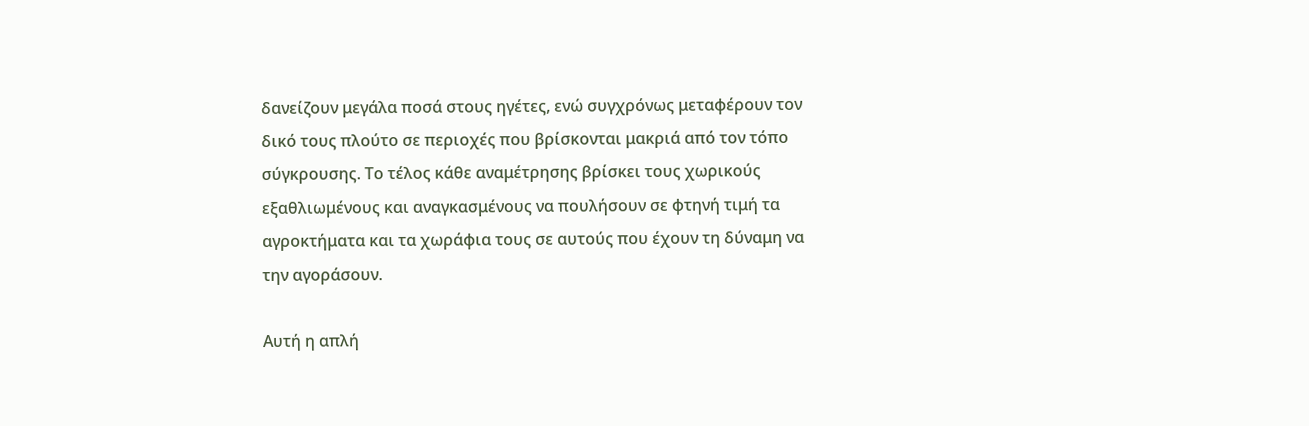δανείζουν μεγάλα ποσά στους ηγέτες, ενώ συγχρόνως μεταφέρουν τον δικό τους πλούτο σε περιοχές που βρίσκονται μακριά από τον τόπο σύγκρουσης. Το τέλος κάθε αναμέτρησης βρίσκει τους χωρικούς εξαθλιωμένους και αναγκασμένους να πουλήσουν σε φτηνή τιμή τα αγροκτήματα και τα χωράφια τους σε αυτούς που έχουν τη δύναμη να την αγοράσουν.

Αυτή η απλή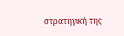στρατηγική της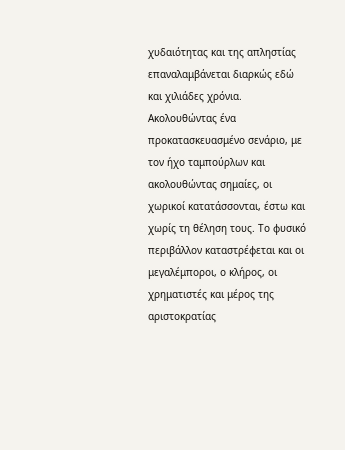χυδαιότητας και της απληστίας επαναλαμβάνεται διαρκώς εδώ και χιλιάδες χρόνια. Ακολουθώντας ένα προκατασκευασμένο σενάριο, με τον ήχο ταμπούρλων και ακολουθώντας σημαίες, οι χωρικοί κατατάσσονται, έστω και χωρίς τη θέληση τους. Το φυσικό περιβάλλον καταστρέφεται και οι μεγαλέμποροι, ο κλήρος, οι χρηματιστές και μέρος της αριστοκρατίας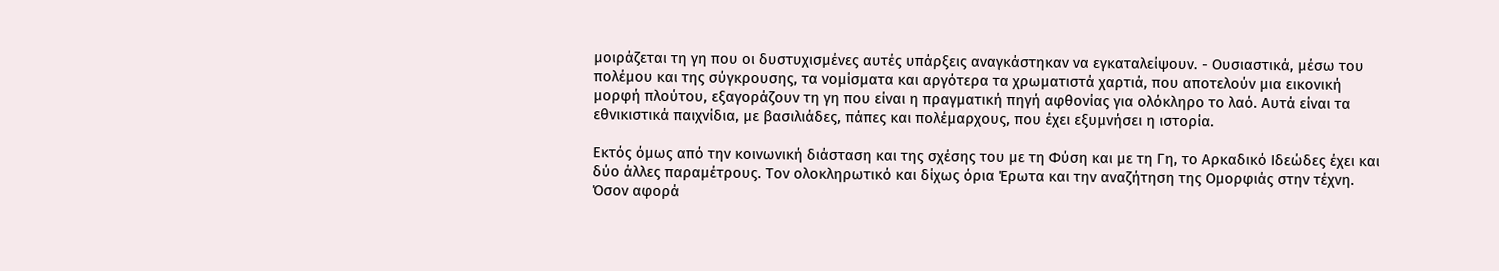μοιράζεται τη γη που οι δυστυχισμένες αυτές υπάρξεις αναγκάστηκαν να εγκαταλείψουν. - Ουσιαστικά, μέσω του πολέμου και της σύγκρουσης, τα νομίσματα και αργότερα τα χρωματιστά χαρτιά, που αποτελούν μια εικονική μορφή πλούτου, εξαγοράζουν τη γη που είναι η πραγματική πηγή αφθονίας για ολόκληρο το λαό. Αυτά είναι τα εθνικιστικά παιχνίδια, με βασιλιάδες, πάπες και πολέμαρχους, που έχει εξυμνήσει η ιστορία.

Εκτός όμως από την κοινωνική διάσταση και της σχέσης του με τη Φύση και με τη Γη, το Αρκαδικό Ιδεώδες έχει και δύο άλλες παραμέτρους. Τον ολοκληρωτικό και δίχως όρια Έρωτα και την αναζήτηση της Ομορφιάς στην τέχνη. Όσον αφορά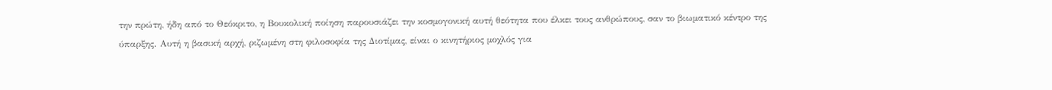την πρώτη, ήδη από το Θεόκριτο, η Βουκολική ποίηση παρουσιάζει την κοσμογονική αυτή θεότητα που έλκει τους ανθρώπους, σαν το βιωματικό κέντρο της ύπαρξης. Αυτή η βασική αρχή, ριζωμένη στη φιλοσοφία της Διοτίμας, είναι ο κινητήριος μοχλός για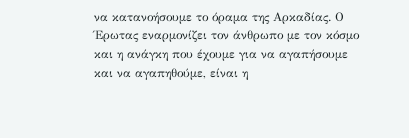να κατανοήσουμε το όραμα της Αρκαδίας. Ο Έρωτας εναρμονίζει τον άνθρωπο με τον κόσμο και η ανάγκη που έχουμε για να αγαπήσουμε και να αγαπηθούμε, είναι η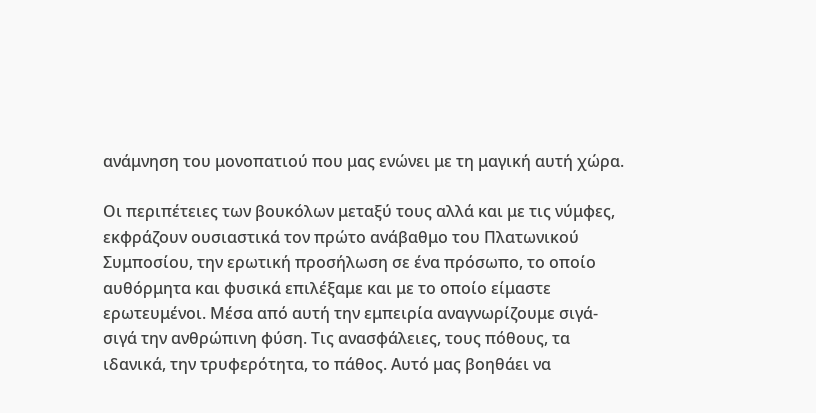ανάμνηση του μονοπατιού που μας ενώνει με τη μαγική αυτή χώρα.

Οι περιπέτειες των βουκόλων μεταξύ τους αλλά και με τις νύμφες, εκφράζουν ουσιαστικά τον πρώτο ανάβαθμο του Πλατωνικού Συμποσίου, την ερωτική προσήλωση σε ένα πρόσωπο, το οποίο αυθόρμητα και φυσικά επιλέξαμε και με το οποίο είμαστε ερωτευμένοι. Μέσα από αυτή την εμπειρία αναγνωρίζουμε σιγά-σιγά την ανθρώπινη φύση. Τις ανασφάλειες, τους πόθους, τα ιδανικά, την τρυφερότητα, το πάθος. Αυτό μας βοηθάει να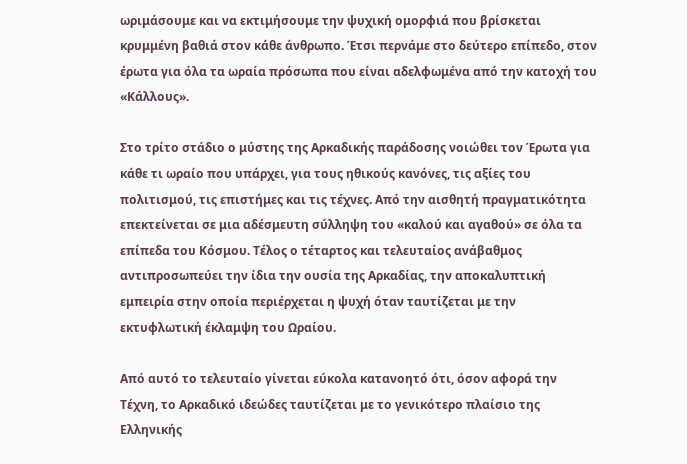ωριμάσουμε και να εκτιμήσουμε την ψυχική ομορφιά που βρίσκεται κρυμμένη βαθιά στον κάθε άνθρωπο. Έτσι περνάμε στο δεύτερο επίπεδο, στον έρωτα για όλα τα ωραία πρόσωπα που είναι αδελφωμένα από την κατοχή του «Κάλλους».

Στο τρίτο στάδιο ο μύστης της Αρκαδικής παράδοσης νοιώθει τον Έρωτα για κάθε τι ωραίο που υπάρχει, για τους ηθικούς κανόνες, τις αξίες του πολιτισμού, τις επιστήμες και τις τέχνες. Από την αισθητή πραγματικότητα επεκτείνεται σε μια αδέσμευτη σύλληψη του «καλού και αγαθού» σε όλα τα επίπεδα του Κόσμου. Τέλος ο τέταρτος και τελευταίος ανάβαθμος αντιπροσωπεύει την ίδια την ουσία της Αρκαδίας, την αποκαλυπτική εμπειρία στην οποία περιέρχεται η ψυχή όταν ταυτίζεται με την εκτυφλωτική έκλαμψη του Ωραίου.

Από αυτό το τελευταίο γίνεται εύκολα κατανοητό ότι, όσον αφορά την Τέχνη, το Αρκαδικό ιδεώδες ταυτίζεται με το γενικότερο πλαίσιο της Ελληνικής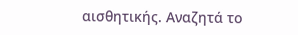αισθητικής. Αναζητά το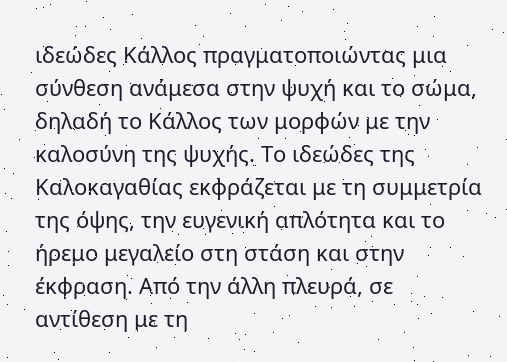ιδεώδες Κάλλος πραγματοποιώντας μια σύνθεση ανάμεσα στην ψυχή και το σώμα, δηλαδή το Κάλλος των μορφών με την καλοσύνη της ψυχής. Το ιδεώδες της Καλοκαγαθίας εκφράζεται με τη συμμετρία της όψης, την ευγενική απλότητα και το ήρεμο μεγαλείο στη στάση και στην έκφραση. Από την άλλη πλευρά, σε αντίθεση με τη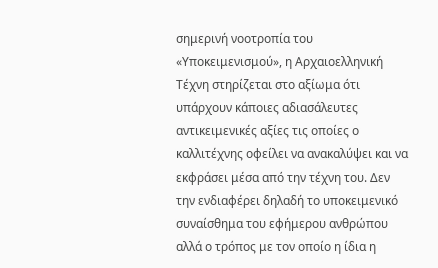σημερινή νοοτροπία του «Υποκειμενισμού», η Αρχαιοελληνική Τέχνη στηρίζεται στο αξίωμα ότι υπάρχουν κάποιες αδιασάλευτες αντικειμενικές αξίες τις οποίες ο καλλιτέχνης οφείλει να ανακαλύψει και να εκφράσει μέσα από την τέχνη του. Δεν την ενδιαφέρει δηλαδή το υποκειμενικό συναίσθημα του εφήμερου ανθρώπου αλλά ο τρόπος με τον οποίο η ίδια η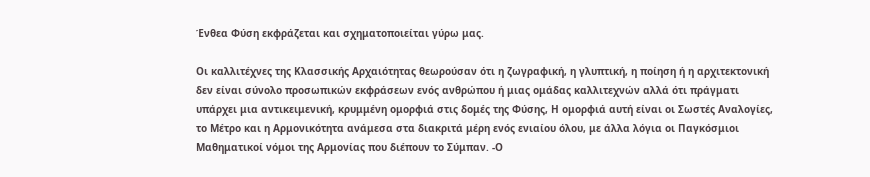Ένθεα Φύση εκφράζεται και σχηματοποιείται γύρω μας.

Οι καλλιτέχνες της Κλασσικής Αρχαιότητας θεωρούσαν ότι η ζωγραφική, η γλυπτική, η ποίηση ή η αρχιτεκτονική δεν είναι σύνολο προσωπικών εκφράσεων ενός ανθρώπου ή μιας ομάδας καλλιτεχνών αλλά ότι πράγματι υπάρχει μια αντικειμενική, κρυμμένη ομορφιά στις δομές της Φύσης, Η ομορφιά αυτή είναι οι Σωστές Αναλογίες, το Μέτρο και η Αρμονικότητα ανάμεσα στα διακριτά μέρη ενός ενιαίου όλου, με άλλα λόγια οι Παγκόσμιοι Μαθηματικοί νόμοι της Αρμονίας που διέπουν το Σύμπαν. -Ο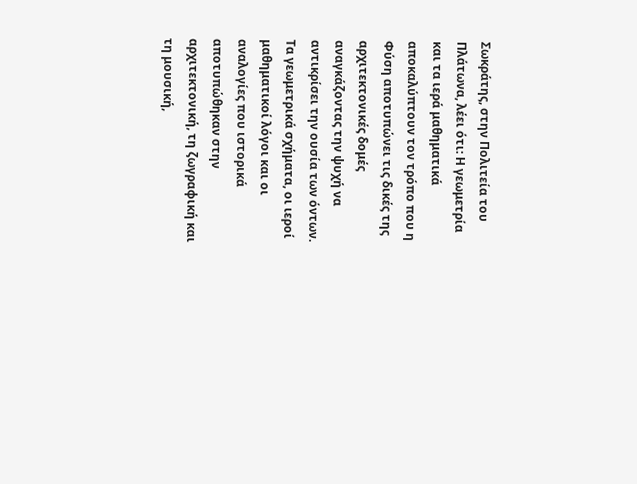Σωκράτης, στην Πολιτεία του Πλάτωνα, λέει ότι: Η γεωμετρία και τα ιερά μαθηματικά αποκαλύπτουν τον τρόπο που η Φύση αποτυπώνει τις δικές της αρχιτεκτονικές δομές αναγκάζοντας την ψυχή να αντικρίσει την ουσία των όντων. Τα γεωμετρικά σχήματα, οι ιεροί μαθηματικοί λόγοι και οι αναλογίες που ιστορικά αποτυπώθηκαν στην αρχιτεκτονική, τη ζωγραφική και τη μουσική,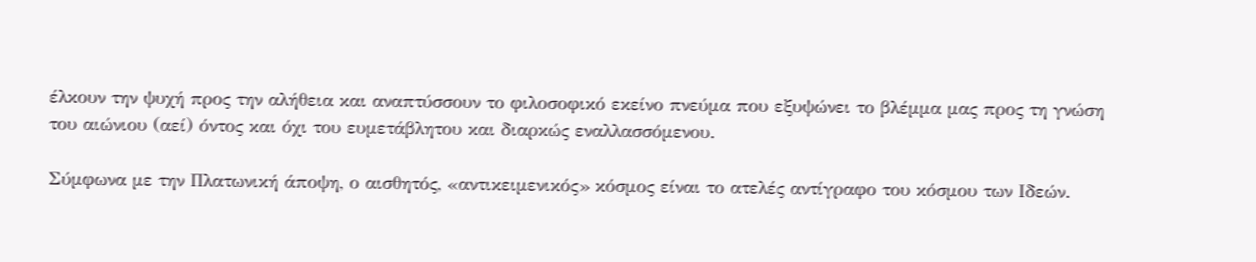έλκουν την ψυχή προς την αλήθεια και αναπτύσσουν το φιλοσοφικό εκείνο πνεύμα που εξυψώνει το βλέμμα μας προς τη γνώση του αιώνιου (αεί) όντος και όχι του ευμετάβλητου και διαρκώς εναλλασσόμενου.

Σύμφωνα με την Πλατωνική άποψη, ο αισθητός, «αντικειμενικός» κόσμος είναι το ατελές αντίγραφο του κόσμου των Ιδεών.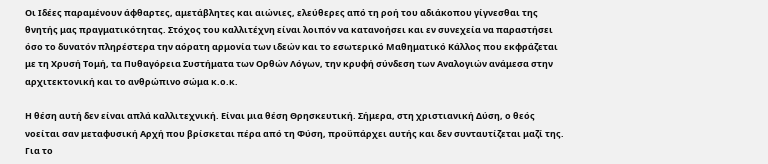Οι Ιδέες παραμένουν άφθαρτες, αμετάβλητες και αιώνιες, ελεύθερες από τη ροή του αδιάκοπου γίγνεσθαι της θνητής μας πραγματικότητας. Στόχος του καλλιτέχνη είναι λοιπόν να κατανοήσει και εν συνεχεία να παραστήσει όσο το δυνατόν πληρέστερα την αόρατη αρμονία των ιδεών και το εσωτερικό Μαθηματικό Κάλλος που εκφράζεται με τη Χρυσή Τομή, τα Πυθαγόρεια Συστήματα των Ορθών Λόγων, την κρυφή σύνδεση των Αναλογιών ανάμεσα στην αρχιτεκτονική και το ανθρώπινο σώμα κ.ο.κ.

Η θέση αυτή δεν είναι απλά καλλιτεχνική. Είναι μια θέση Θρησκευτική. Σήμερα, στη χριστιανική Δύση, ο θεός νοείται σαν μεταφυσική Αρχή που βρίσκεται πέρα από τη Φύση, προϋπάρχει αυτής και δεν συνταυτίζεται μαζί της. Για το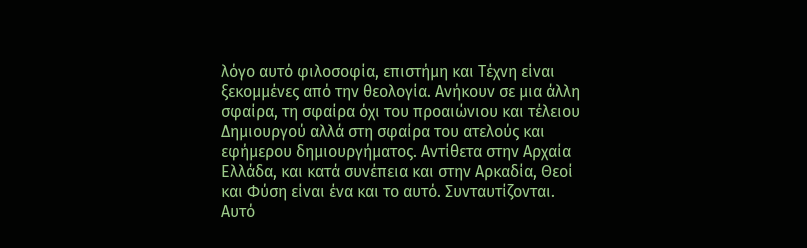λόγο αυτό φιλοσοφία, επιστήμη και Τέχνη είναι ξεκομμένες από την θεολογία. Ανήκουν σε μια άλλη σφαίρα, τη σφαίρα όχι του προαιώνιου και τέλειου Δημιουργού αλλά στη σφαίρα του ατελούς και εφήμερου δημιουργήματος. Αντίθετα στην Αρχαία Ελλάδα, και κατά συνέπεια και στην Αρκαδία, Θεοί και Φύση είναι ένα και το αυτό. Συνταυτίζονται. Αυτό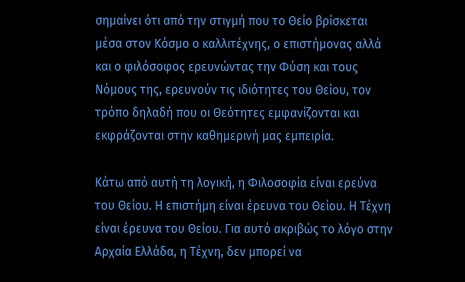σημαίνει ότι από την στιγμή που το Θείο βρίσκεται μέσα στον Κόσμο ο καλλιτέχνης, ο επιστήμονας αλλά και ο φιλόσοφος ερευνώντας την Φύση και τους Νόμους της, ερευνούν τις ιδιότητες του Θείου, τον τρόπο δηλαδή που οι Θεότητες εμφανίζονται και εκφράζονται στην καθημερινή μας εμπειρία.

Κάτω από αυτή τη λογική, η Φιλοσοφία είναι ερεύνα του Θείου. Η επιστήμη είναι έρευνα του Θείου. Η Τέχνη είναι έρευνα του Θείου. Για αυτό ακριβώς το λόγο στην Αρχαία Ελλάδα, η Τέχνη, δεν μπορεί να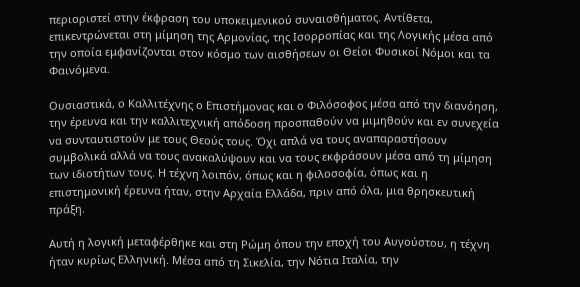περιοριστεί στην έκφραση του υποκειμενικού συναισθήματος. Αντίθετα, επικεντρώνεται στη μίμηση της Αρμονίας, της Ισορροπίας και της Λογικής μέσα από την οποία εμφανίζονται στον κόσμο των αισθήσεων οι Θείοι Φυσικοί Νόμοι και τα Φαινόμενα.

Ουσιαστικά, ο Καλλιτέχνης ο Επιστήμονας και ο Φιλόσοφος μέσα από την διανόηση, την έρευνα και την καλλιτεχνική απόδοση προσπαθούν να μιμηθούν και εν συνεχεία να συνταυτιστούν με τους Θεούς τους. Όχι απλά να τους αναπαραστήσουν συμβολικά αλλά να τους ανακαλύψουν και να τους εκφράσουν μέσα από τη μίμηση των ιδιοτήτων τους. Η τέχνη λοιπόν, όπως και η φιλοσοφία, όπως και η επιστημονική έρευνα ήταν, στην Αρχαία Ελλάδα, πριν από όλα, μια θρησκευτική πράξη.

Αυτή η λογική μεταφέρθηκε και στη Ρώμη όπου την εποχή του Αυγούστου, η τέχνη ήταν κυρίως Ελληνική. Μέσα από τη Σικελία, την Νότια Ιταλία, την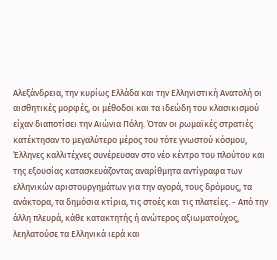Αλεξάνδρεια, την κυρίως Ελλάδα και την Ελληνιστική Ανατολή οι αισθητικές μορφές, οι μέθοδοι και τα ιδεώδη του κλασικισμού είχαν διαποτίσει την Αιώνια Πόλη. Όταν οι ρωμαϊκές στρατιές κατέκτησαν το μεγαλύτερο μέρος του τότε γνωστού κόσμου, Έλληνες καλλιτέχνες συνέρευσαν στο νέο κέντρο του πλούτου και της εξουσίας κατασκευάζοντας αναρίθμητα αντίγραφα των ελληνικών αριστουργημάτων για την αγορά, τους δρόμους, τα ανάκτορα, τα δημόσια κτίρια, τις στοές και τις πλατείες. - Από την άλλη πλευρά, κάθε κατακτητής ή ανώτερος αξιωματούχος, λεηλατούσε τα Ελληνικά ιερά και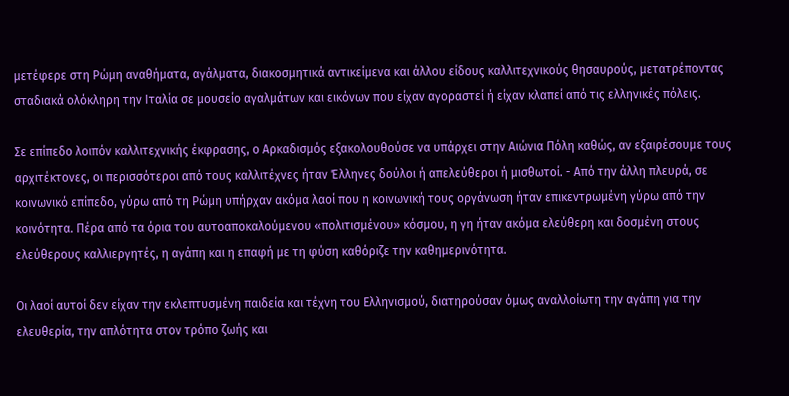μετέφερε στη Ρώμη αναθήματα, αγάλματα, διακοσμητικά αντικείμενα και άλλου είδους καλλιτεχνικούς θησαυρούς, μετατρέποντας σταδιακά ολόκληρη την Ιταλία σε μουσείο αγαλμάτων και εικόνων που είχαν αγοραστεί ή είχαν κλαπεί από τις ελληνικές πόλεις.

Σε επίπεδο λοιπόν καλλιτεχνικής έκφρασης, ο Αρκαδισμός εξακολουθούσε να υπάρχει στην Αιώνια Πόλη καθώς, αν εξαιρέσουμε τους αρχιτέκτονες, οι περισσότεροι από τους καλλιτέχνες ήταν Έλληνες δούλοι ή απελεύθεροι ή μισθωτοί. - Από την άλλη πλευρά, σε κοινωνικό επίπεδο, γύρω από τη Ρώμη υπήρχαν ακόμα λαοί που η κοινωνική τους οργάνωση ήταν επικεντρωμένη γύρω από την κοινότητα. Πέρα από τα όρια του αυτοαποκαλούμενου «πολιτισμένου» κόσμου, η γη ήταν ακόμα ελεύθερη και δοσμένη στους ελεύθερους καλλιεργητές, η αγάπη και η επαφή με τη φύση καθόριζε την καθημερινότητα.

Οι λαοί αυτοί δεν είχαν την εκλεπτυσμένη παιδεία και τέχνη του Ελληνισμού, διατηρούσαν όμως αναλλοίωτη την αγάπη για την ελευθερία, την απλότητα στον τρόπο ζωής και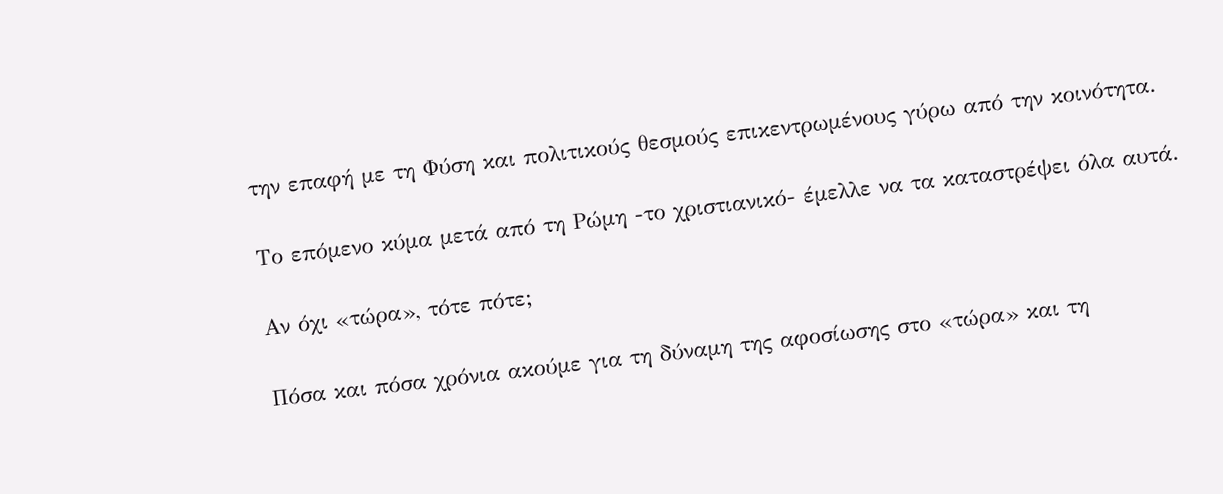την επαφή με τη Φύση και πολιτικούς θεσμούς επικεντρωμένους γύρω από την κοινότητα.

Το επόμενο κύμα μετά από τη Ρώμη -το χριστιανικό- έμελλε να τα καταστρέψει όλα αυτά.

Aν όχι «τώρα», τότε πότε;

Πόσα και πόσα χρόνια ακούμε για τη δύναμη της αφοσίωσης στο «τώρα» και τη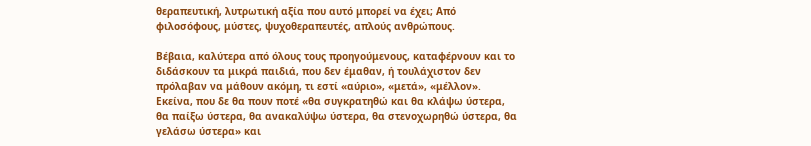θεραπευτική, λυτρωτική αξία που αυτό μπορεί να έχει; Από φιλοσόφους, μύστες, ψυχοθεραπευτές, απλούς ανθρώπους.

Βέβαια, καλύτερα από όλους τους προηγούμενους, καταφέρνουν και το διδάσκουν τα μικρά παιδιά, που δεν έμαθαν, ή τουλάχιστον δεν πρόλαβαν να μάθουν ακόμη, τι εστί «αύριο», «μετά», «μέλλον». Εκείνα, που δε θα πουν ποτέ «θα συγκρατηθώ και θα κλάψω ύστερα, θα παίξω ύστερα, θα ανακαλύψω ύστερα, θα στενοχωρηθώ ύστερα, θα γελάσω ύστερα» και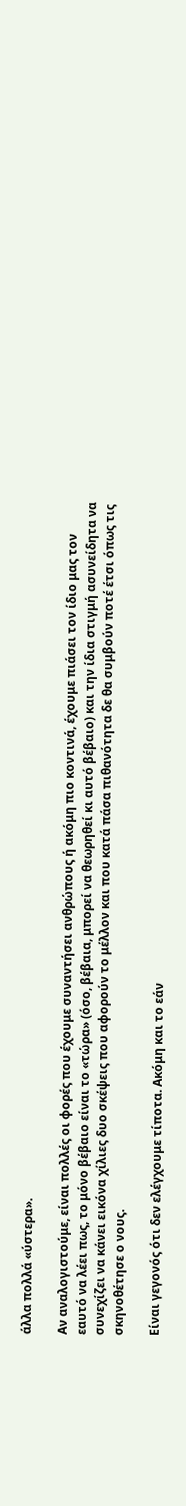άλλα πολλά «ύστερα».

Αν αναλογιστούμε, είναι πολλές οι φορές που έχουμε συναντήσει ανθρώπους ή ακόμη πιο κοντινά, έχουμε πιάσει τον ίδιο μας τον εαυτό να λέει πως, το μόνο βέβαιο είναι το «τώρα» (όσο, βέβαια, μπορεί να θεωρηθεί κι αυτό βέβαιο) και την ίδια στιγμή ασυνείδητα να συνεχίζει να κάνει εικόνα χίλιες δυο σκέψεις που αφορούν το μέλλον και που κατά πάσα πιθανότητα δε θα συμβούν ποτέ έτσι όπως τις σκηνοθέτησε ο νους.

Είναι γεγονός ότι δεν ελέγχουμε τίποτα. Ακόμη και το εάν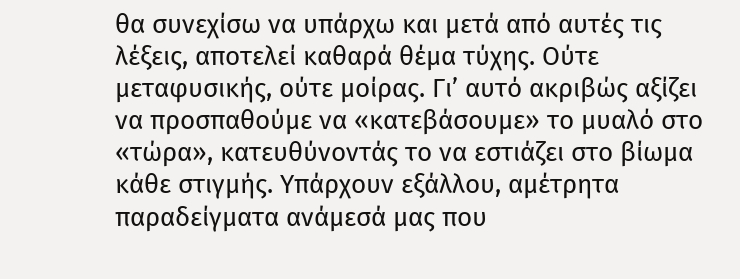θα συνεχίσω να υπάρχω και μετά από αυτές τις λέξεις, αποτελεί καθαρά θέμα τύχης. Ούτε μεταφυσικής, ούτε μοίρας. Γι’ αυτό ακριβώς αξίζει να προσπαθούμε να «κατεβάσουμε» το μυαλό στο «τώρα», κατευθύνοντάς το να εστιάζει στο βίωμα κάθε στιγμής. Υπάρχουν εξάλλου, αμέτρητα παραδείγματα ανάμεσά μας που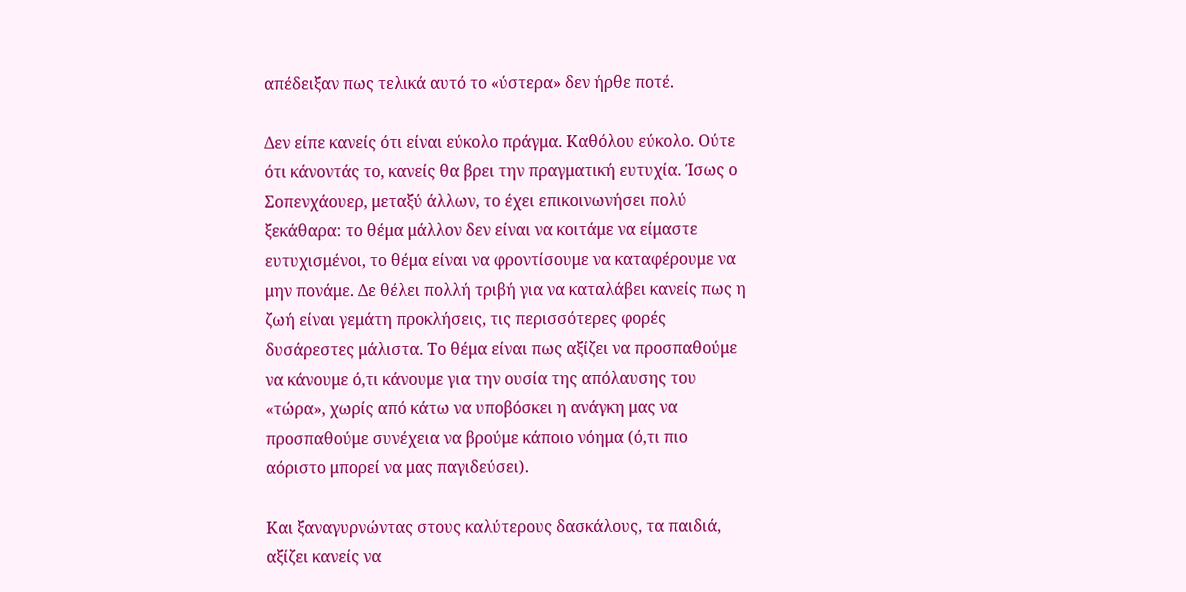απέδειξαν πως τελικά αυτό το «ύστερα» δεν ήρθε ποτέ.

Δεν είπε κανείς ότι είναι εύκολο πράγμα. Καθόλου εύκολο. Ούτε ότι κάνοντάς το, κανείς θα βρει την πραγματική ευτυχία. Ίσως ο Σοπενχάουερ, μεταξύ άλλων, το έχει επικοινωνήσει πολύ ξεκάθαρα: το θέμα μάλλον δεν είναι να κοιτάμε να είμαστε ευτυχισμένοι, το θέμα είναι να φροντίσουμε να καταφέρουμε να μην πονάμε. Δε θέλει πολλή τριβή για να καταλάβει κανείς πως η ζωή είναι γεμάτη προκλήσεις, τις περισσότερες φορές δυσάρεστες μάλιστα. Το θέμα είναι πως αξίζει να προσπαθούμε να κάνουμε ό,τι κάνουμε για την ουσία της απόλαυσης του «τώρα», χωρίς από κάτω να υποβόσκει η ανάγκη μας να προσπαθούμε συνέχεια να βρούμε κάποιο νόημα (ό,τι πιο αόριστο μπορεί να μας παγιδεύσει).

Και ξαναγυρνώντας στους καλύτερους δασκάλους, τα παιδιά, αξίζει κανείς να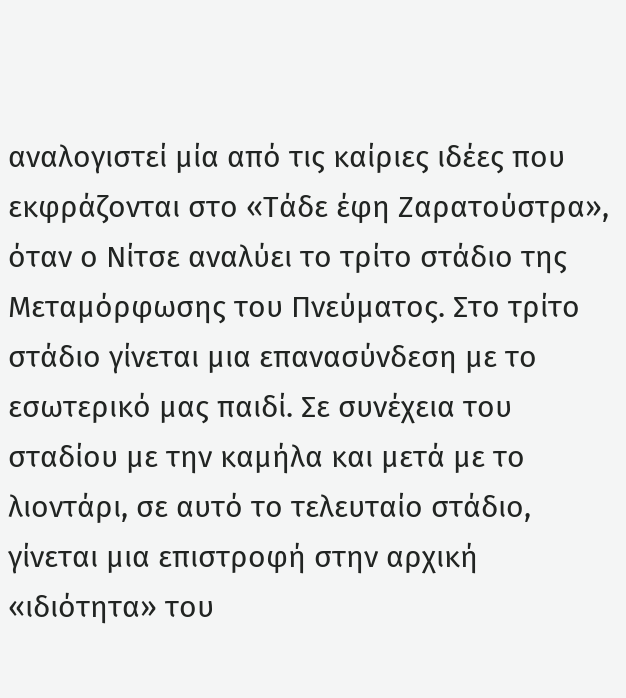αναλογιστεί μία από τις καίριες ιδέες που εκφράζονται στο «Τάδε έφη Ζαρατούστρα», όταν ο Νίτσε αναλύει το τρίτο στάδιο της Μεταμόρφωσης του Πνεύματος. Στο τρίτο στάδιο γίνεται μια επανασύνδεση με το εσωτερικό μας παιδί. Σε συνέχεια του σταδίου με την καμήλα και μετά με το λιοντάρι, σε αυτό το τελευταίο στάδιο, γίνεται μια επιστροφή στην αρχική «ιδιότητα» του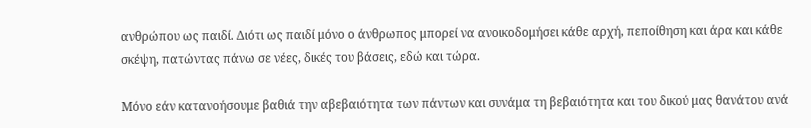ανθρώπου ως παιδί. Διότι ως παιδί μόνο ο άνθρωπος μπορεί να ανοικοδομήσει κάθε αρχή, πεποίθηση και άρα και κάθε σκέψη, πατώντας πάνω σε νέες, δικές του βάσεις, εδώ και τώρα.

Μόνο εάν κατανοήσουμε βαθιά την αβεβαιότητα των πάντων και συνάμα τη βεβαιότητα και του δικού μας θανάτου ανά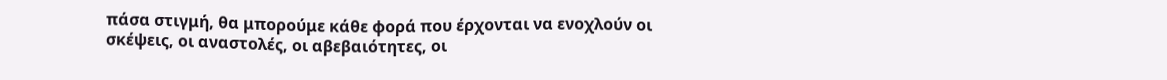πάσα στιγμή, θα μπορούμε κάθε φορά που έρχονται να ενοχλούν οι σκέψεις, οι αναστολές, οι αβεβαιότητες, οι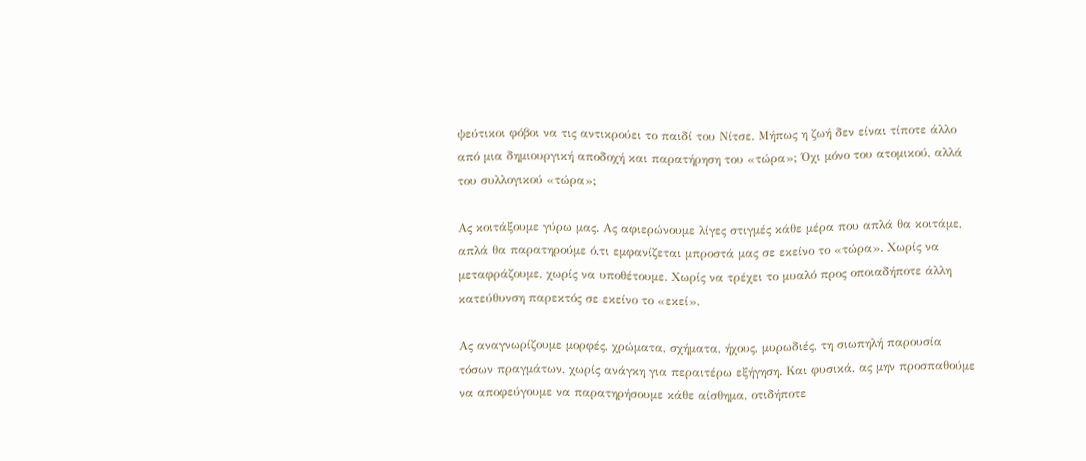ψεύτικοι φόβοι να τις αντικρούει το παιδί του Νίτσε. Μήπως η ζωή δεν είναι τίποτε άλλο από μια δημιουργική αποδοχή και παρατήρηση του «τώρα»; Όχι μόνο του ατομικού, αλλά του συλλογικού «τώρα»;

Ας κοιτάξουμε γύρω μας. Ας αφιερώνουμε λίγες στιγμές κάθε μέρα που απλά θα κοιτάμε, απλά θα παρατηρούμε ό,τι εμφανίζεται μπροστά μας σε εκείνο το «τώρα». Χωρίς να μεταφράζουμε, χωρίς να υποθέτουμε. Χωρίς να τρέχει το μυαλό προς οποιαδήποτε άλλη κατεύθυνση παρεκτός σε εκείνο το «εκεί».

Ας αναγνωρίζουμε μορφές, χρώματα, σχήματα, ήχους, μυρωδιές, τη σιωπηλή παρουσία τόσων πραγμάτων, χωρίς ανάγκη για περαιτέρω εξήγηση. Και φυσικά, ας μην προσπαθούμε να αποφεύγουμε να παρατηρήσουμε κάθε αίσθημα, οτιδήποτε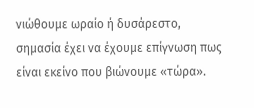νιώθουμε ωραίο ή δυσάρεστο, σημασία έχει να έχουμε επίγνωση πως είναι εκείνο που βιώνουμε «τώρα».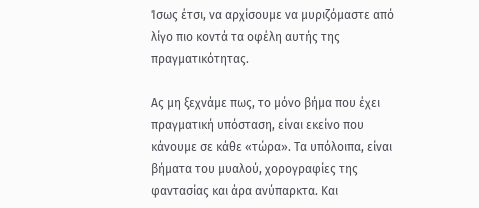Ίσως έτσι, να αρχίσουμε να μυριζόμαστε από λίγο πιο κοντά τα οφέλη αυτής της πραγματικότητας.

Ας μη ξεχνάμε πως, το μόνο βήμα που έχει πραγματική υπόσταση, είναι εκείνο που κάνουμε σε κάθε «τώρα». Τα υπόλοιπα, είναι βήματα του μυαλού, χορογραφίες της φαντασίας και άρα ανύπαρκτα. Και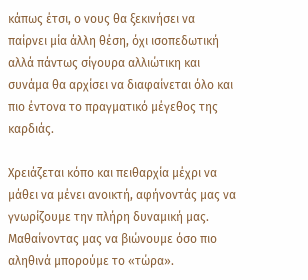κάπως έτσι, ο νους θα ξεκινήσει να παίρνει μία άλλη θέση, όχι ισοπεδωτική αλλά πάντως σίγουρα αλλιώτικη και συνάμα θα αρχίσει να διαφαίνεται όλο και πιο έντονα το πραγματικό μέγεθος της καρδιάς.

Χρειάζεται κόπο και πειθαρχία μέχρι να μάθει να μένει ανοικτή, αφήνοντάς μας να γνωρίζουμε την πλήρη δυναμική μας. Μαθαίνοντας μας να βιώνουμε όσο πιο αληθινά μπορούμε το «τώρα».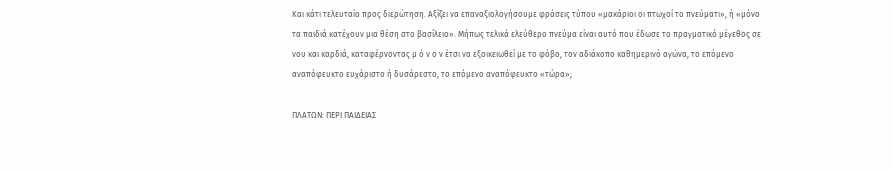Και κάτι τελευταίο προς διερώτηση. Αξίζει να επαναξιολογήσουμε φράσεις τύπου «μακάριοι οι πτωχοί το πνεύματι», ή «μόνο τα παιδιά κατέχουν μια θέση στο βασίλειο». Μήπως τελικά ελεύθερο πνεύμα είναι αυτό που έδωσε το πραγματικό μέγεθος σε νου και καρδιά, καταφέρνοντας μ ό ν ο ν έτσι να εξοικειωθεί με το φόβο, τον αδιάκοπο καθημερινό αγώνα, το επόμενο αναπόφευκτο ευχάριστο ή δυσάρεστο, το επόμενο αναπόφευκτο «τώρα»;

ΠΛΑΤΩΝ: ΠΕΡΙ ΠΑΙΔΕΙΑΣ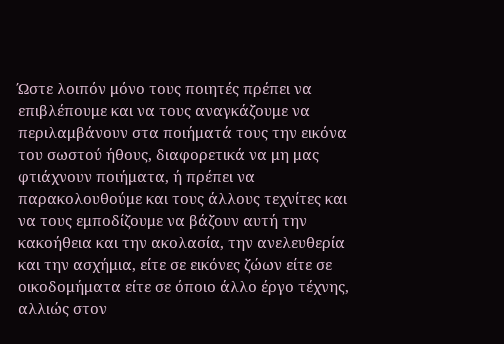Ώστε λοιπόν μόνο τους ποιητές πρέπει να επιβλέπουμε και να τους αναγκάζουμε να περιλαμβάνουν στα ποιήματά τους την εικόνα του σωστού ήθους, διαφορετικά να μη μας φτιάχνουν ποιήματα, ή πρέπει να παρακολουθούμε και τους άλλους τεχνίτες και να τους εμποδίζουμε να βάζουν αυτή την κακοήθεια και την ακολασία, την ανελευθερία και την ασχήμια, είτε σε εικόνες ζώων είτε σε οικοδομήματα είτε σε όποιο άλλο έργο τέχνης, αλλιώς στον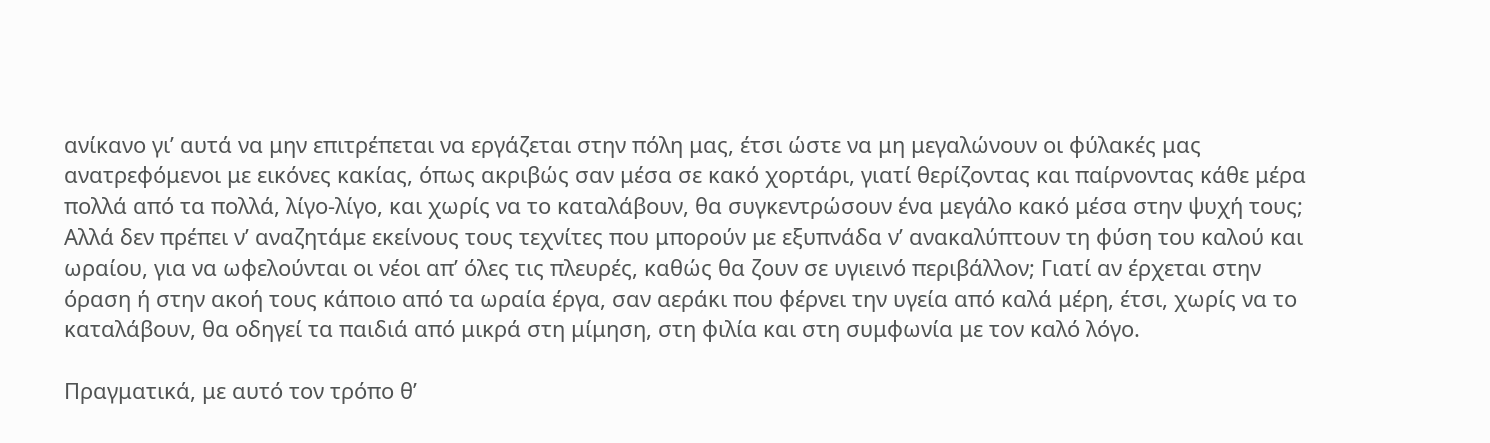ανίκανο γι’ αυτά να μην επιτρέπεται να εργάζεται στην πόλη μας, έτσι ώστε να μη μεγαλώνουν οι φύλακές μας ανατρεφόμενοι με εικόνες κακίας, όπως ακριβώς σαν μέσα σε κακό χορτάρι, γιατί θερίζοντας και παίρνοντας κάθε μέρα πολλά από τα πολλά, λίγο-λίγο, και χωρίς να το καταλάβουν, θα συγκεντρώσουν ένα μεγάλο κακό μέσα στην ψυχή τους; Αλλά δεν πρέπει ν’ αναζητάμε εκείνους τους τεχνίτες που μπορούν με εξυπνάδα ν’ ανακαλύπτουν τη φύση του καλού και ωραίου, για να ωφελούνται οι νέοι απ’ όλες τις πλευρές, καθώς θα ζουν σε υγιεινό περιβάλλον; Γιατί αν έρχεται στην όραση ή στην ακοή τους κάποιο από τα ωραία έργα, σαν αεράκι που φέρνει την υγεία από καλά μέρη, έτσι, χωρίς να το καταλάβουν, θα οδηγεί τα παιδιά από μικρά στη μίμηση, στη φιλία και στη συμφωνία με τον καλό λόγο.

Πραγματικά, με αυτό τον τρόπο θ’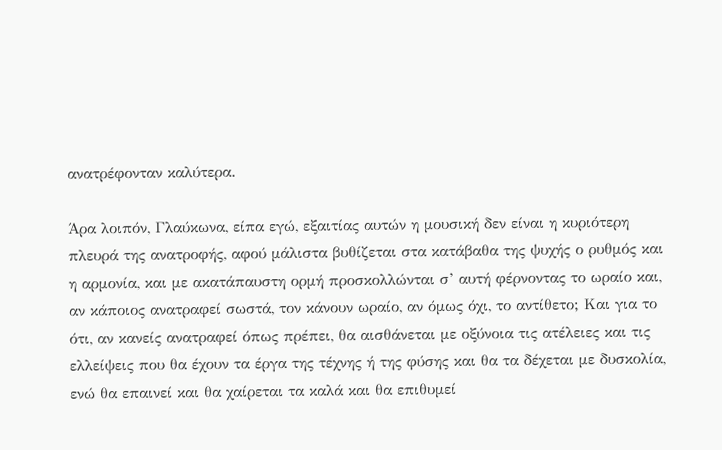ανατρέφονταν καλύτερα.

Άρα λοιπόν, Γλαύκωνα, είπα εγώ, εξαιτίας αυτών η μουσική δεν είναι η κυριότερη πλευρά της ανατροφής, αφού μάλιστα βυθίζεται στα κατάβαθα της ψυχής ο ρυθμός και η αρμονία, και με ακατάπαυστη ορμή προσκολλώνται σ’ αυτή φέρνοντας το ωραίο και, αν κάποιος ανατραφεί σωστά, τον κάνουν ωραίο, αν όμως όχι, το αντίθετο; Και για το ότι, αν κανείς ανατραφεί όπως πρέπει, θα αισθάνεται με οξύνοια τις ατέλειες και τις ελλείψεις που θα έχουν τα έργα της τέχνης ή της φύσης και θα τα δέχεται με δυσκολία, ενώ θα επαινεί και θα χαίρεται τα καλά και θα επιθυμεί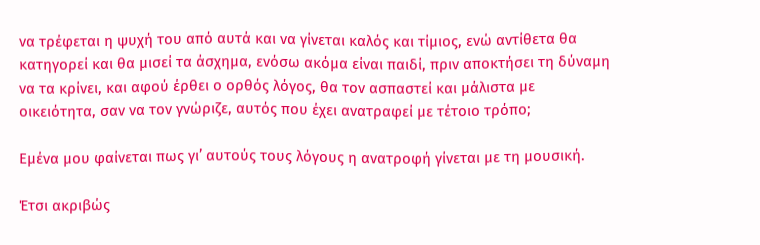να τρέφεται η ψυχή του από αυτά και να γίνεται καλός και τίμιος, ενώ αντίθετα θα κατηγορεί και θα μισεί τα άσχημα, ενόσω ακόμα είναι παιδί, πριν αποκτήσει τη δύναμη να τα κρίνει, και αφού έρθει ο ορθός λόγος, θα τον ασπαστεί και μάλιστα με οικειότητα, σαν να τον γνώριζε, αυτός που έχει ανατραφεί με τέτοιο τρόπο;

Εμένα μου φαίνεται πως γι’ αυτούς τους λόγους η ανατροφή γίνεται με τη μουσική.

Έτσι ακριβώς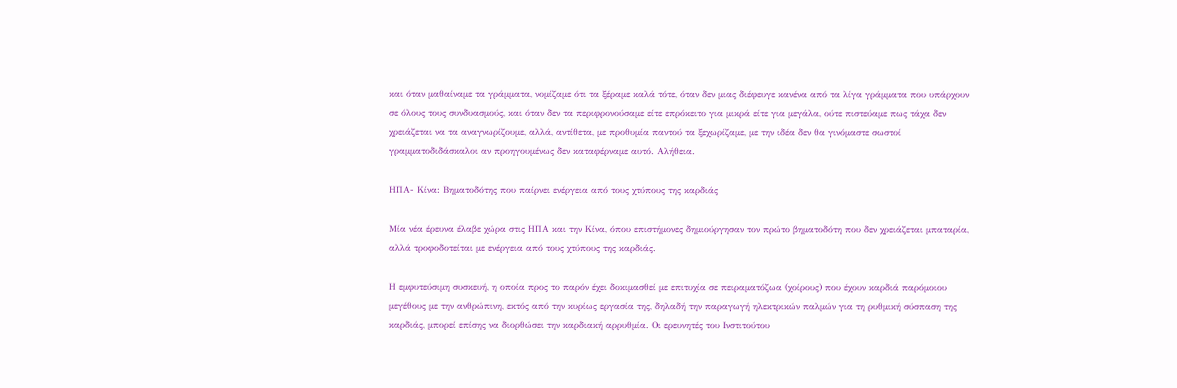και όταν μαθαίναμε τα γράμματα, νομίζαμε ότι τα ξέραμε καλά τότε, όταν δεν μιας διέφευγε κανένα από τα λίγα γράμματα που υπάρχουν σε όλους τους συνδυασμούς, και όταν δεν τα περιφρονούσαμε είτε επρόκειτο για μικρά είτε για μεγάλα, ούτε πιστεύαμε πως τάχα δεν χρειάζεται να τα αναγνωρίζουμε, αλλά, αντίθετα, με προθυμία παντού τα ξεχωρίζαμε, με την ιδέα δεν θα γινόμαστε σωστοί γραμματοδιδάσκαλοι αν προηγουμένως δεν καταφέρναμε αυτό. Αλήθεια.

ΗΠΑ- Κίνα: Βηματοδότης που παίρνει ενέργεια από τους χτύπους της καρδιάς

Μία νέα έρευνα έλαβε χώρα στις ΗΠΑ και την Κίνα, όπου επιστήμονες δημιούργησαν τον πρώτο βηματοδότη που δεν χρειάζεται μπαταρία, αλλά τροφοδοτείται με ενέργεια από τους χτύπους της καρδιάς.

Η εμφυτεύσιμη συσκευή, η οποία προς το παρόν έχει δοκιμασθεί με επιτυχία σε πειραματόζωα (χοίρους) που έχουν καρδιά παρόμοιου μεγέθους με την ανθρώπινη, εκτός από την κυρίως εργασία της, δηλαδή την παραγωγή ηλεκτρικών παλμών για τη ρυθμική σύσπαση της καρδιάς, μπορεί επίσης να διορθώσει την καρδιακή αρρυθμία. Οι ερευνητές του Ινστιτούτου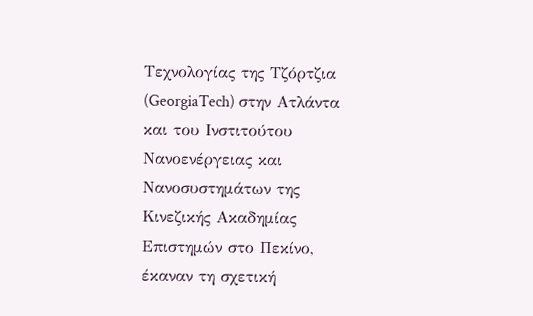Τεχνολογίας της Τζόρτζια (GeorgiaTech) στην Ατλάντα και του Ινστιτούτου Νανοενέργειας και Νανοσυστημάτων της Κινεζικής Ακαδημίας Επιστημών στο Πεκίνο, έκαναν τη σχετική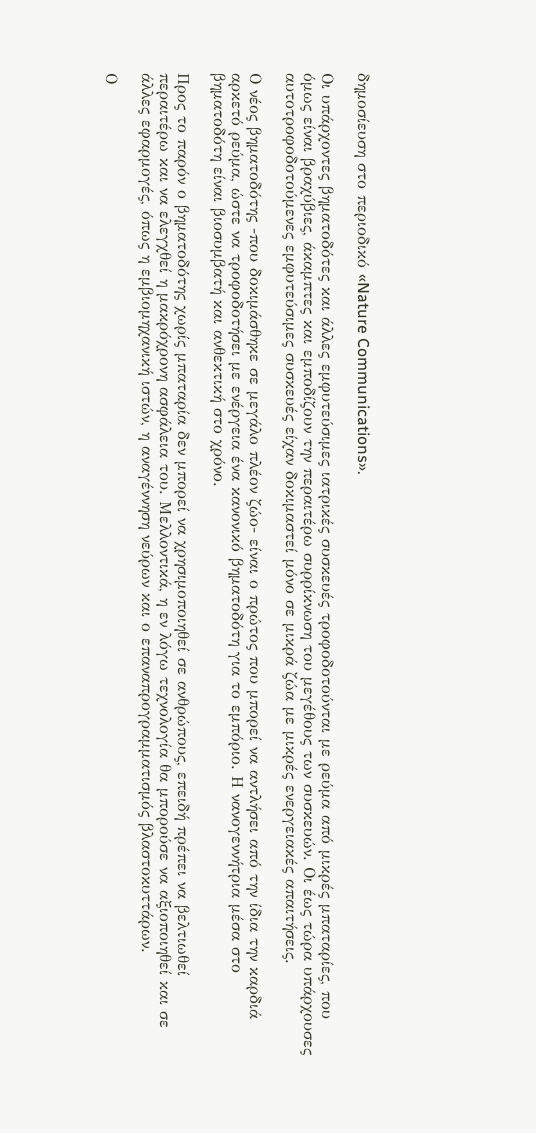δημοσίευση στο περιοδικό «Nature Communications».

Οι υπάρχοντες βηματοδότες και άλλες εμφυτεύσιμες ιατρικές συσκευές τροφοδοτούνται με ρεύμα από μικρές μπαταρίες, που όμως είναι βραχύβιες, άκαμπτες και εμποδίζουν την περαιτέρω συρρίκνωση του μεγέθους των συσκευών. Οι έως τώρα υπάρχουσες αυτοτροφοδοτούμενες εμφυτεύσιμες συσκευές είχαν δοκιμαστεί μόνο σε μικρά ζώα με μικρές ενεργειακές απαιτήσεις.

Ο νέος βηματοδότης -που δοκιμάσθηκε σε μεγάλο πλέον ζώο- είναι ο πρώτος που μπορεί να αντλήσει από την ίδια την καρδιά αρκετό ρεύμα, ώστε να τροφοδοτήσει με ενέργεια ένα κανονικό βηματοδότη για το εμπόριο. Η νανογεννήτρια μέσα στο βηματοδότη είναι βιοσυμβατή και ανθεκτική στο χρόνο.

Προς το παρόν ο βηματοδότης χωρίς μπαταρία δεν μπορεί να χρησιμοποιηθεί σε ανθρώπους, επειδή πρέπει να βελτιωθεί περαιτέρω και να ελεγχθεί η μακρόχρονη ασφάλεια του. Μελλοντικά, η εν λόγω τεχνολογία θα μπορούσε να αξιοποιηθεί και σε άλλες εφαρμογές, όπως η εμβιομηχανική ιστών, η αναγέννηση νεύρων και ο επαναπρογραμματισμός βλαστοκυττάρων.

Ο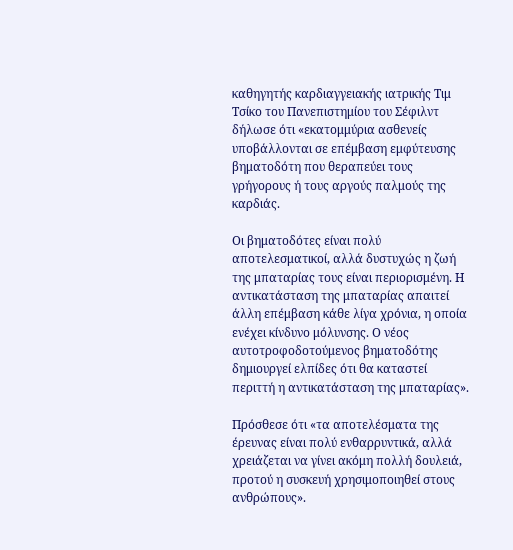καθηγητής καρδιαγγειακής ιατρικής Τιμ Τσίκο του Πανεπιστημίου του Σέφιλντ δήλωσε ότι «εκατομμύρια ασθενείς υποβάλλονται σε επέμβαση εμφύτευσης βηματοδότη που θεραπεύει τους γρήγορους ή τους αργούς παλμούς της καρδιάς.

Οι βηματοδότες είναι πολύ αποτελεσματικοί, αλλά δυστυχώς η ζωή της μπαταρίας τους είναι περιορισμένη. Η αντικατάσταση της μπαταρίας απαιτεί άλλη επέμβαση κάθε λίγα χρόνια, η οποία ενέχει κίνδυνο μόλυνσης. Ο νέος αυτοτροφοδοτούμενος βηματοδότης δημιουργεί ελπίδες ότι θα καταστεί περιττή η αντικατάσταση της μπαταρίας».

Πρόσθεσε ότι «τα αποτελέσματα της έρευνας είναι πολύ ενθαρρυντικά, αλλά χρειάζεται να γίνει ακόμη πολλή δουλειά, προτού η συσκευή χρησιμοποιηθεί στους ανθρώπους».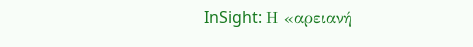InSight: Η «αρειανή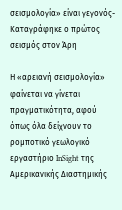σεισμολογία» είναι γεγονός- Καταγράφηκε ο πρώτος σεισμός στον Άρη

Η «αρειανή σεισμολογία» φαίνεται να γίνεται πραγματικότητα, αφού όπως όλα δείχνουν το ρομποτικό γεωλογικό εργαστήριο InSight της Αμερικανικής Διαστημικής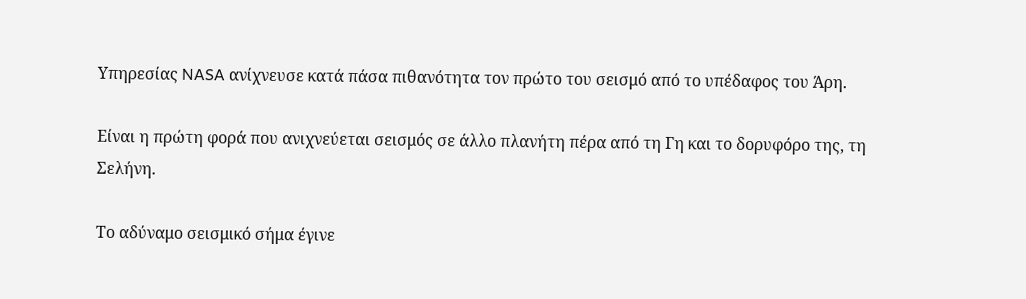Υπηρεσίας NASA ανίχνευσε κατά πάσα πιθανότητα τον πρώτο του σεισμό από το υπέδαφος του Άρη.

Είναι η πρώτη φορά που ανιχνεύεται σεισμός σε άλλο πλανήτη πέρα από τη Γη και το δορυφόρο της, τη Σελήνη.

Το αδύναμο σεισμικό σήμα έγινε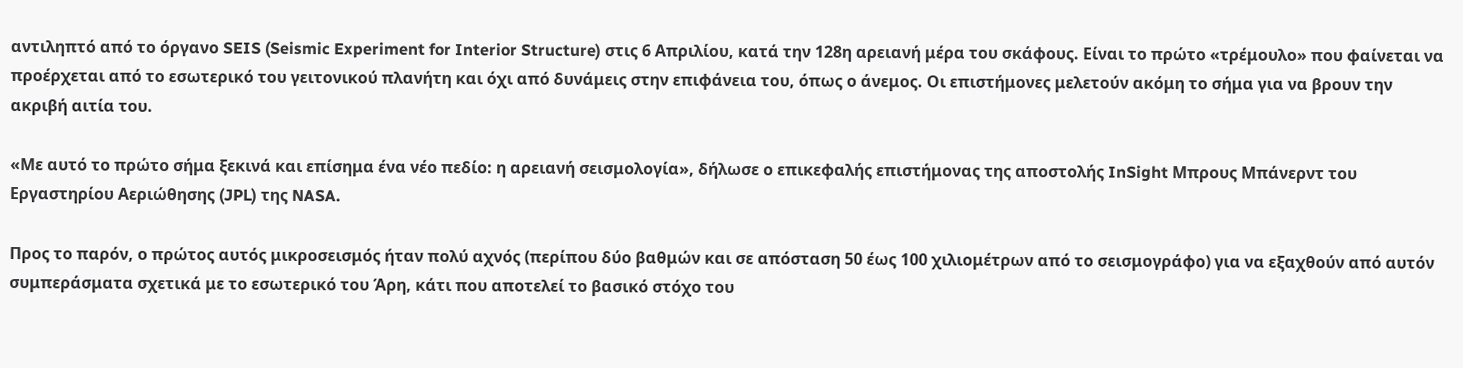αντιληπτό από το όργανο SEIS (Seismic Experiment for Interior Structure) στις 6 Απριλίου, κατά την 128η αρειανή μέρα του σκάφους. Είναι το πρώτο «τρέμουλο» που φαίνεται να προέρχεται από το εσωτερικό του γειτονικού πλανήτη και όχι από δυνάμεις στην επιφάνεια του, όπως ο άνεμος. Οι επιστήμονες μελετούν ακόμη το σήμα για να βρουν την ακριβή αιτία του.

«Με αυτό το πρώτο σήμα ξεκινά και επίσημα ένα νέο πεδίο: η αρειανή σεισμολογία», δήλωσε ο επικεφαλής επιστήμονας της αποστολής InSight Μπρους Μπάνερντ του Εργαστηρίου Αεριώθησης (JPL) της NASA.

Προς το παρόν, ο πρώτος αυτός μικροσεισμός ήταν πολύ αχνός (περίπου δύο βαθμών και σε απόσταση 50 έως 100 χιλιομέτρων από το σεισμογράφο) για να εξαχθούν από αυτόν συμπεράσματα σχετικά με το εσωτερικό του Άρη, κάτι που αποτελεί το βασικό στόχο του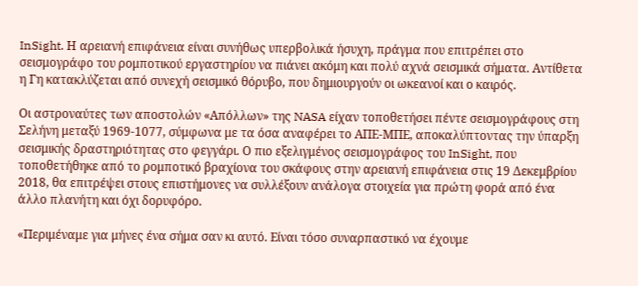InSight. Η αρειανή επιφάνεια είναι συνήθως υπερβολικά ήσυχη, πράγμα που επιτρέπει στο σεισμογράφο του ρομποτικού εργαστηρίου να πιάνει ακόμη και πολύ αχνά σεισμικά σήματα. Αντίθετα η Γη κατακλύζεται από συνεχή σεισμικό θόρυβο, που δημιουργούν οι ωκεανοί και ο καιρός.

Οι αστροναύτες των αποστολών «Απόλλων» της NASA είχαν τοποθετήσει πέντε σεισμογράφους στη Σελήνη μεταξύ 1969-1077, σύμφωνα με τα όσα αναφέρει το ΑΠΕ-ΜΠΕ, αποκαλύπτοντας την ύπαρξη σεισμικής δραστηριότητας στο φεγγάρι. Ο πιο εξελιγμένος σεισμογράφος του InSight, που τοποθετήθηκε από το ρομποτικό βραχίονα του σκάφους στην αρειανή επιφάνεια στις 19 Δεκεμβρίου 2018, θα επιτρέψει στους επιστήμονες να συλλέξουν ανάλογα στοιχεία για πρώτη φορά από ένα άλλο πλανήτη και όχι δορυφόρο.

«Περιμέναμε για μήνες ένα σήμα σαν κι αυτό. Είναι τόσο συναρπαστικό να έχουμε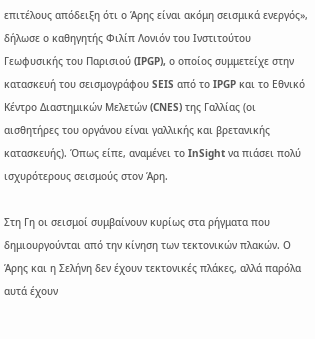επιτέλους απόδειξη ότι ο Άρης είναι ακόμη σεισμικά ενεργός», δήλωσε ο καθηγητής Φιλίπ Λονιόν του Ινστιτούτου Γεωφυσικής του Παρισιού (IPGP), ο οποίος συμμετείχε στην κατασκευή του σεισμογράφου SEIS από το IPGP και το Εθνικό Κέντρο Διαστημικών Μελετών (CNES) της Γαλλίας (οι αισθητήρες του οργάνου είναι γαλλικής και βρετανικής κατασκευής). Όπως είπε, αναμένει το InSight να πιάσει πολύ ισχυρότερους σεισμούς στον Άρη.

Στη Γη οι σεισμοί συμβαίνουν κυρίως στα ρήγματα που δημιουργούνται από την κίνηση των τεκτονικών πλακών. Ο Άρης και η Σελήνη δεν έχουν τεκτονικές πλάκες, αλλά παρόλα αυτά έχουν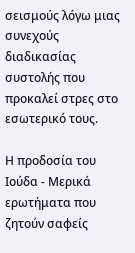σεισμούς λόγω μιας συνεχούς διαδικασίας συστολής που προκαλεί στρες στο εσωτερικό τους.

Η προδοσία του Ιούδα - Μερικά ερωτήματα που ζητούν σαφείς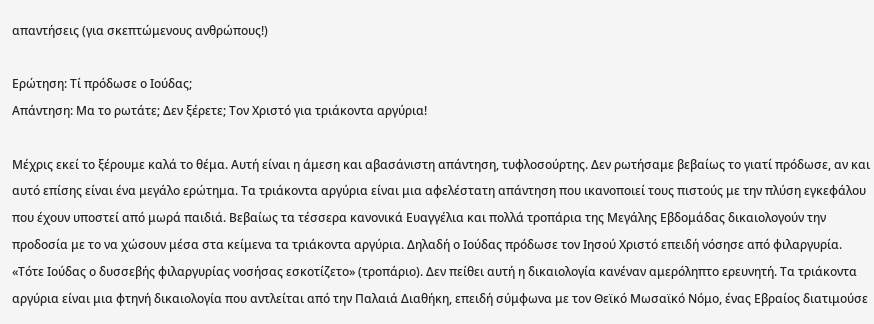απαντήσεις (για σκεπτώμενους ανθρώπους!)

Ερώτηση: Τί πρόδωσε ο Ιούδας;
Απάντηση: Μα το ρωτάτε; Δεν ξέρετε; Τον Χριστό για τριάκοντα αργύρια!

Μέχρις εκεί το ξέρουμε καλά το θέμα. Αυτή είναι η άμεση και αβασάνιστη απάντηση, τυφλοσούρτης. Δεν ρωτήσαμε βεβαίως το γιατί πρόδωσε, αν και αυτό επίσης είναι ένα μεγάλο ερώτημα. Τα τριάκοντα αργύρια είναι μια αφελέστατη απάντηση που ικανοποιεί τους πιστούς με την πλύση εγκεφάλου που έχουν υποστεί από μωρά παιδιά. Βεβαίως τα τέσσερα κανονικά Ευαγγέλια και πολλά τροπάρια της Μεγάλης Εβδομάδας δικαιολογούν την προδοσία με το να χώσουν μέσα στα κείμενα τα τριάκοντα αργύρια. Δηλαδή ο Ιούδας πρόδωσε τον Ιησού Χριστό επειδή νόσησε από φιλαργυρία. «Τότε Ιούδας ο δυσσεβής φιλαργυρίας νοσήσας εσκοτίζετο» (τροπάριο). Δεν πείθει αυτή η δικαιολογία κανέναν αμερόληπτο ερευνητή. Τα τριάκοντα αργύρια είναι μια φτηνή δικαιολογία που αντλείται από την Παλαιά Διαθήκη, επειδή σύμφωνα με τον Θεϊκό Μωσαϊκό Νόμο, ένας Εβραίος διατιμούσε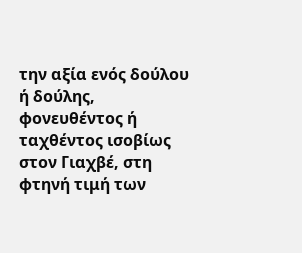την αξία ενός δούλου ή δούλης, φονευθέντος ή ταχθέντος ισοβίως στον Γιαχβέ, στη φτηνή τιμή των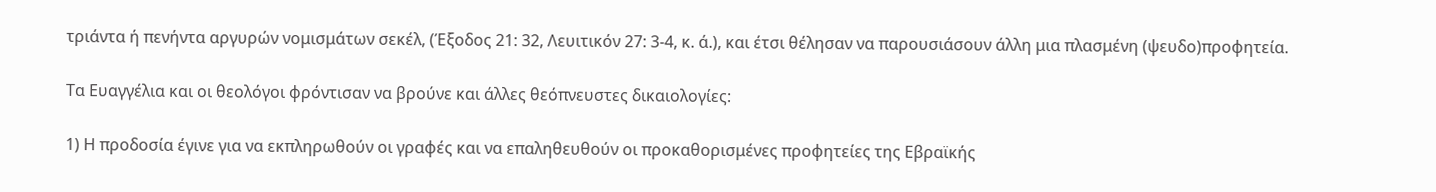τριάντα ή πενήντα αργυρών νομισμάτων σεκέλ, (Έξοδος 21: 32, Λευιτικόν 27: 3-4, κ. ά.), και έτσι θέλησαν να παρουσιάσουν άλλη μια πλασμένη (ψευδο)προφητεία.

Τα Ευαγγέλια και οι θεολόγοι φρόντισαν να βρούνε και άλλες θεόπνευστες δικαιολογίες:

1) Η προδοσία έγινε για να εκπληρωθούν οι γραφές και να επαληθευθούν οι προκαθορισμένες προφητείες της Εβραϊκής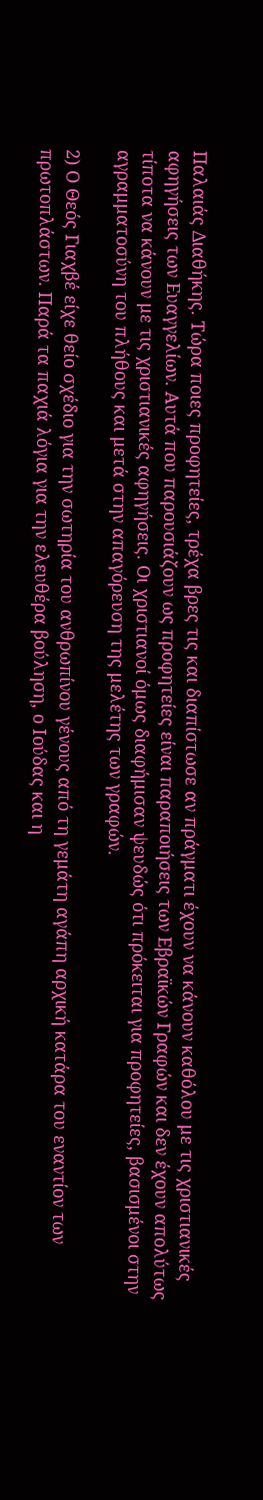Παλαιάς Διαθήκης. Τώρα ποιες προφητείες, τρέχα βρες τις και διαπίστωσε αν πράγματι έχουν να κάνουν καθόλου με τις χριστιανικές αφηγήσεις των Ευαγγελίων. Αυτά που παρουσιάζουν ως προφητείες είναι παραποιήσεις των Εβραϊκών Γραφών και δεν έχουν απολύτως τίποτα να κάνουν με τις χριστιανικές αφηγήσεις. Οι χριστιανοί όμως διαφήμισαν ψευδώς ότι πρόκειται για προφητείες, βασισμένοι στην αγραμματοσύνη του πλήθους και μετά στην απαγόρευση της μελέτης των γραφών.

2) Ο Θεός Γιαχβέ είχε θείο σχέδιο για την σωτηρία του ανθρωπίνου γένους από τη γεμάτη αγάπη αρχική κατάρα του εναντίον των πρωτοπλάστων. Παρά τα παχιά λόγια για την ελευθέρα βούληση, ο Ιούδας και η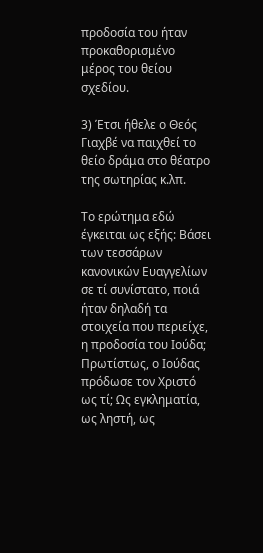προδοσία του ήταν προκαθορισμένο μέρος του θείου σχεδίου.

3) Έτσι ήθελε ο Θεός Γιαχβέ να παιχθεί το θείο δράμα στο θέατρο της σωτηρίας κ.λπ.

Το ερώτημα εδώ έγκειται ως εξής: Βάσει των τεσσάρων κανονικών Ευαγγελίων σε τί συνίστατο, ποιά ήταν δηλαδή τα στοιχεία που περιείχε, η προδοσία του Ιούδα; Πρωτίστως, ο Ιούδας πρόδωσε τον Χριστό ως τί; Ως εγκληματία, ως ληστή, ως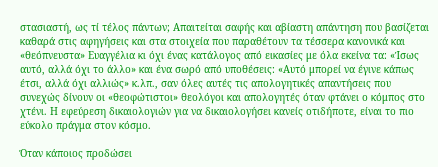στασιαστή, ως τί τέλος πάντων; Απαιτείται σαφής και αβίαστη απάντηση που βασίζεται καθαρά στις αφηγήσεις και στα στοιχεία που παραθέτουν τα τέσσερα κανονικά και «θεόπνευστα» Ευαγγέλια κι όχι ένας κατάλογος από εικασίες με όλα εκείνα τα: «Ίσως αυτό, αλλά όχι το άλλο» και ένα σωρό από υποθέσεις: «Αυτό μπορεί να έγινε κάπως έτσι, αλλά όχι αλλιώς» κ.λπ., σαν όλες αυτές τις απολογητικές απαντήσεις που συνεχώς δίνουν οι «θεοφώτιστοι» θεολόγοι και απολογητές όταν φτάνει ο κόμπος στο χτένι. Η εφεύρεση δικαιολογιών για να δικαιολογήσει κανείς οτιδήποτε, είναι το πιο εύκολο πράγμα στον κόσμο.

Όταν κάποιος προδώσει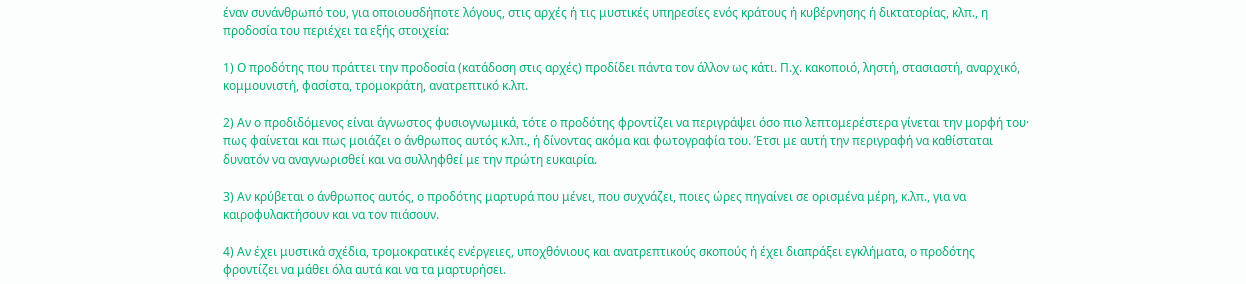έναν συνάνθρωπό του, για οποιουσδήποτε λόγους, στις αρχές ή τις μυστικές υπηρεσίες ενός κράτους ή κυβέρνησης ή δικτατορίας, κλπ., η προδοσία του περιέχει τα εξής στοιχεία:

1) Ο προδότης που πράττει την προδοσία (κατάδοση στις αρχές) προδίδει πάντα τον άλλον ως κάτι. Π.χ. κακοποιό, ληστή, στασιαστή, αναρχικό, κομμουνιστή, φασίστα, τρομοκράτη, ανατρεπτικό κ.λπ.

2) Αν ο προδιδόμενος είναι άγνωστος φυσιογνωμικά, τότε ο προδότης φροντίζει να περιγράψει όσο πιο λεπτομερέστερα γίνεται την μορφή του· πως φαίνεται και πως μοιάζει ο άνθρωπος αυτός κ.λπ., ή δίνοντας ακόμα και φωτογραφία του. Έτσι με αυτή την περιγραφή να καθίσταται δυνατόν να αναγνωρισθεί και να συλληφθεί με την πρώτη ευκαιρία.

3) Αν κρύβεται ο άνθρωπος αυτός, ο προδότης μαρτυρά που μένει, που συχνάζει, ποιες ώρες πηγαίνει σε ορισμένα μέρη, κ.λπ., για να καιροφυλακτήσουν και να τον πιάσουν.

4) Αν έχει μυστικά σχέδια, τρομοκρατικές ενέργειες, υποχθόνιους και ανατρεπτικούς σκοπούς ή έχει διαπράξει εγκλήματα, ο προδότης φροντίζει να μάθει όλα αυτά και να τα μαρτυρήσει.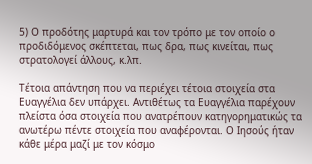5) Ο προδότης μαρτυρά και τον τρόπο με τον οποίο ο προδιδόμενος σκέπτεται, πως δρα, πως κινείται, πως στρατολογεί άλλους, κ.λπ.

Τέτοια απάντηση που να περιέχει τέτοια στοιχεία στα Ευαγγέλια δεν υπάρχει. Αντιθέτως τα Ευαγγέλια παρέχουν πλείστα όσα στοιχεία που ανατρέπουν κατηγορηματικώς τα ανωτέρω πέντε στοιχεία που αναφέρονται. Ο Ιησούς ήταν κάθε μέρα μαζί με τον κόσμο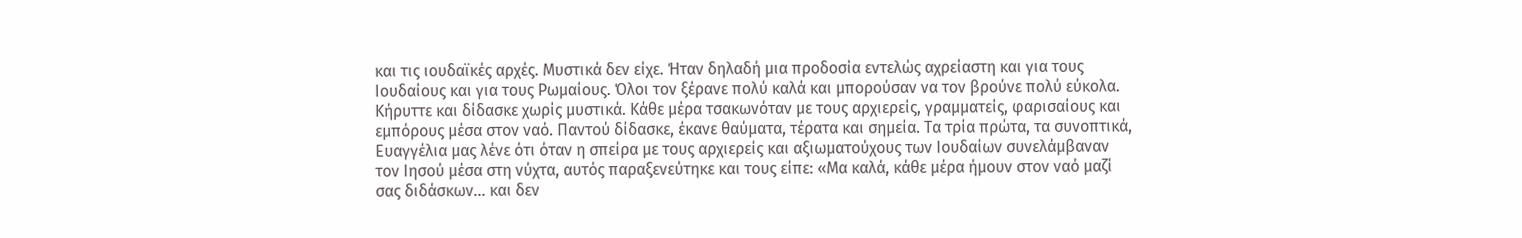και τις ιουδαϊκές αρχές. Μυστικά δεν είχε. Ήταν δηλαδή μια προδοσία εντελώς αχρείαστη και για τους Ιουδαίους και για τους Ρωμαίους. Όλοι τον ξέρανε πολύ καλά και μπορούσαν να τον βρούνε πολύ εύκολα. Κήρυττε και δίδασκε χωρίς μυστικά. Κάθε μέρα τσακωνόταν με τους αρχιερείς, γραμματείς, φαρισαίους και εμπόρους μέσα στον ναό. Παντού δίδασκε, έκανε θαύματα, τέρατα και σημεία. Τα τρία πρώτα, τα συνοπτικά, Ευαγγέλια μας λένε ότι όταν η σπείρα με τους αρχιερείς και αξιωματούχους των Ιουδαίων συνελάμβαναν τον Ιησού μέσα στη νύχτα, αυτός παραξενεύτηκε και τους είπε: «Μα καλά, κάθε μέρα ήμουν στον ναό μαζί σας διδάσκων... και δεν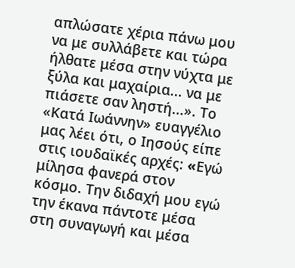απλώσατε χέρια πάνω μου να με συλλάβετε και τώρα ήλθατε μέσα στην νύχτα με ξύλα και μαχαίρια... να με πιάσετε σαν ληστή...». Το «Κατά Ιωάννην» ευαγγέλιο μας λέει ότι, ο Ιησούς είπε στις ιουδαϊκές αρχές: «Eγώ μίλησα φανερά στον κόσμο. Tην διδαχή μου εγώ την έκανα πάντοτε μέσα στη συναγωγή και μέσα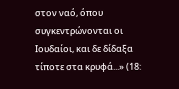στον ναό, όπου συγκεντρώνονται οι Iουδαίοι, και δε δίδαξα τίποτε στα κρυφά...» (18: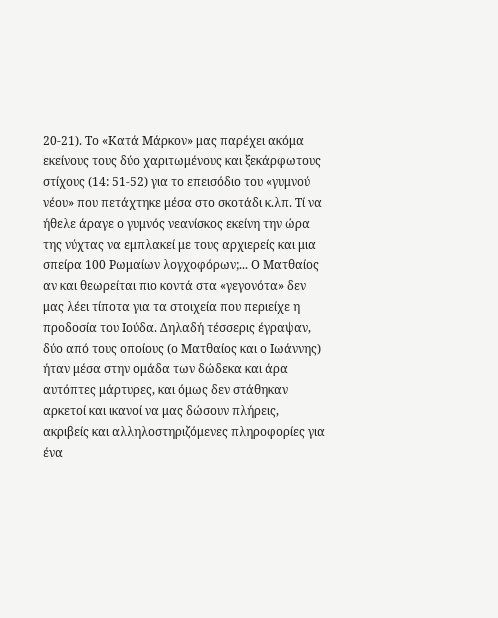20-21). Το «Κατά Μάρκον» μας παρέχει ακόμα εκείνους τους δύο χαριτωμένους και ξεκάρφωτους στίχους (14: 51-52) για το επεισόδιο του «γυμνού νέου» που πετάχτηκε μέσα στο σκοτάδι κ.λπ. Τί να ήθελε άραγε ο γυμνός νεανίσκος εκείνη την ώρα της νύχτας να εμπλακεί με τους αρχιερείς και μια σπείρα 100 Ρωμαίων λογχοφόρων;... Ο Ματθαίος αν και θεωρείται πιο κοντά στα «γεγονότα» δεν μας λέει τίποτα για τα στοιχεία που περιείχε η προδοσία του Ιούδα. Δηλαδή τέσσερις έγραψαν, δύο από τους οποίους (ο Ματθαίος και ο Ιωάννης) ήταν μέσα στην ομάδα των δώδεκα και άρα αυτόπτες μάρτυρες, και όμως δεν στάθηκαν αρκετοί και ικανοί να μας δώσουν πλήρεις, ακριβείς και αλληλοστηριζόμενες πληροφορίες για ένα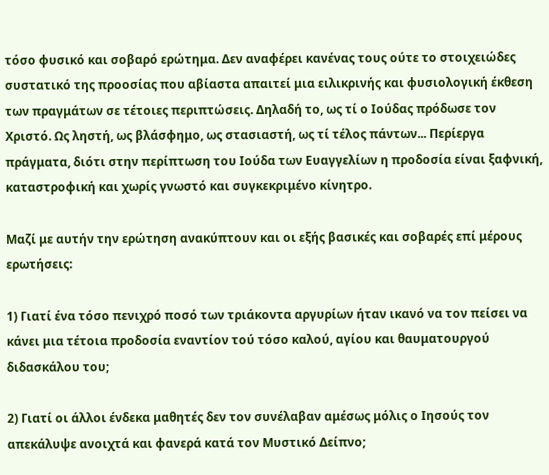τόσο φυσικό και σοβαρό ερώτημα. Δεν αναφέρει κανένας τους ούτε το στοιχειώδες συστατικό της προοσίας που αβίαστα απαιτεί μια ειλικρινής και φυσιολογική έκθεση των πραγμάτων σε τέτοιες περιπτώσεις. Δηλαδή το, ως τί ο Ιούδας πρόδωσε τον Χριστό. Ως ληστή, ως βλάσφημο, ως στασιαστή, ως τί τέλος πάντων... Περίεργα πράγματα, διότι στην περίπτωση του Ιούδα των Ευαγγελίων η προδοσία είναι ξαφνική, καταστροφική και χωρίς γνωστό και συγκεκριμένο κίνητρο.

Μαζί με αυτήν την ερώτηση ανακύπτουν και οι εξής βασικές και σοβαρές επί μέρους ερωτήσεις:

1) Γιατί ένα τόσο πενιχρό ποσό των τριάκοντα αργυρίων ήταν ικανό να τον πείσει να κάνει μια τέτοια προδοσία εναντίον τού τόσο καλού, αγίου και θαυματουργού διδασκάλου του;

2) Γιατί οι άλλοι ένδεκα μαθητές δεν τον συνέλαβαν αμέσως μόλις ο Ιησούς τον απεκάλυψε ανοιχτά και φανερά κατά τον Μυστικό Δείπνο;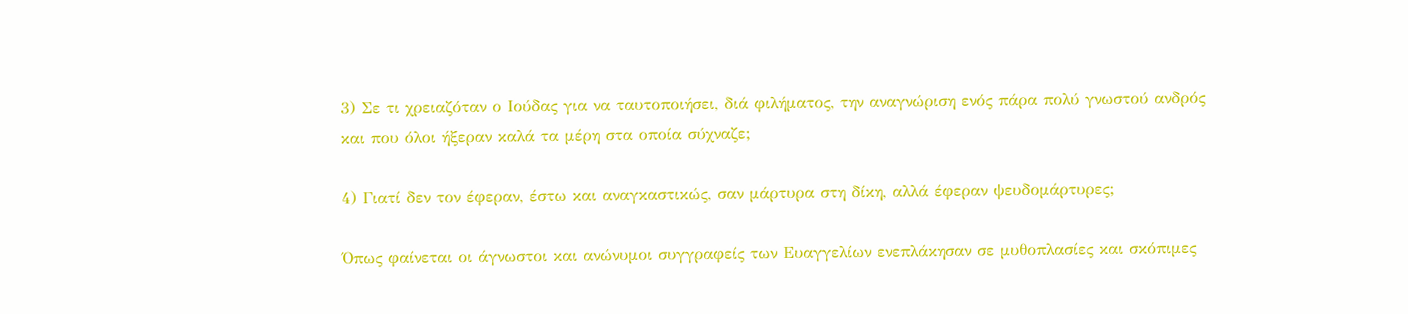3) Σε τι χρειαζόταν ο Ιούδας για να ταυτοποιήσει, διά φιλήματος, την αναγνώριση ενός πάρα πολύ γνωστού ανδρός και που όλοι ήξεραν καλά τα μέρη στα οποία σύχναζε;

4) Γιατί δεν τον έφεραν, έστω και αναγκαστικώς, σαν μάρτυρα στη δίκη, αλλά έφεραν ψευδομάρτυρες;

Όπως φαίνεται οι άγνωστοι και ανώνυμοι συγγραφείς των Ευαγγελίων ενεπλάκησαν σε μυθοπλασίες και σκόπιμες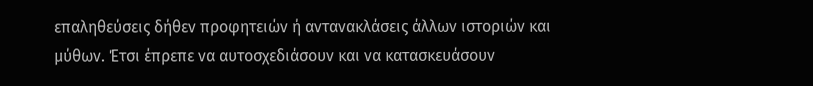επαληθεύσεις δήθεν προφητειών ή αντανακλάσεις άλλων ιστοριών και μύθων. Έτσι έπρεπε να αυτοσχεδιάσουν και να κατασκευάσουν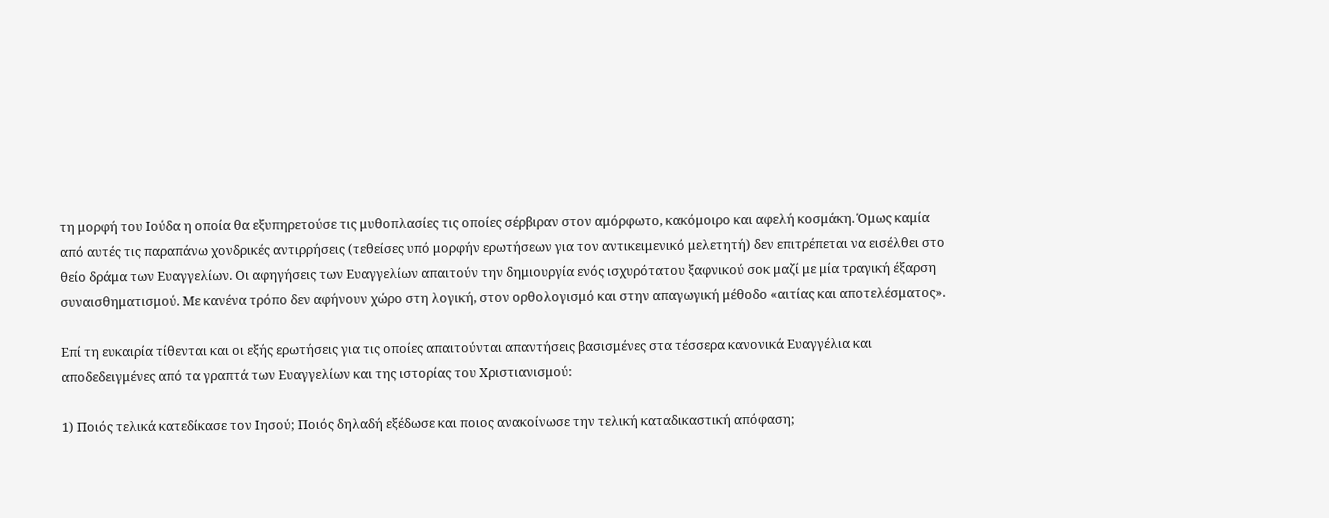τη μορφή του Ιούδα η οποία θα εξυπηρετούσε τις μυθοπλασίες τις οποίες σέρβιραν στον αμόρφωτο, κακόμοιρο και αφελή κοσμάκη. Όμως καμία από αυτές τις παραπάνω χονδρικές αντιρρήσεις (τεθείσες υπό μορφήν ερωτήσεων για τον αντικειμενικό μελετητή) δεν επιτρέπεται να εισέλθει στο θείο δράμα των Ευαγγελίων. Οι αφηγήσεις των Ευαγγελίων απαιτούν την δημιουργία ενός ισχυρότατου ξαφνικού σοκ μαζί με μία τραγική έξαρση συναισθηματισμού. Με κανένα τρόπο δεν αφήνουν χώρο στη λογική, στον ορθολογισμό και στην απαγωγική μέθοδο «αιτίας και αποτελέσματος».

Επί τη ευκαιρία τίθενται και οι εξής ερωτήσεις για τις οποίες απαιτούνται απαντήσεις βασισμένες στα τέσσερα κανονικά Ευαγγέλια και αποδεδειγμένες από τα γραπτά των Ευαγγελίων και της ιστορίας του Χριστιανισμού:

1) Ποιός τελικά κατεδίκασε τον Ιησού; Ποιός δηλαδή εξέδωσε και ποιος ανακοίνωσε την τελική καταδικαστική απόφαση;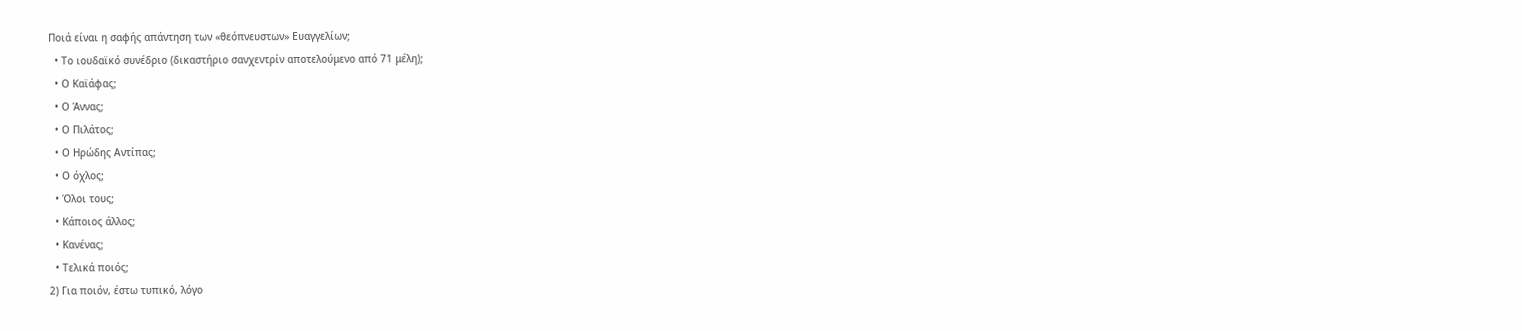Ποιά είναι η σαφής απάντηση των «θεόπνευστων» Ευαγγελίων;
  • Το ιουδαϊκό συνέδριο (δικαστήριο σανχεντρίν αποτελούμενο από 71 μέλη);
  • Ο Καϊάφας;
  • Ο Άννας;
  • Ο Πιλάτος;
  • Ο Ηρώδης Αντίπας;
  • Ο όχλος;
  • Όλοι τους;
  • Κάποιος άλλος;
  • Κανένας;
  • Τελικά ποιός;
2) Για ποιόν, έστω τυπικό, λόγο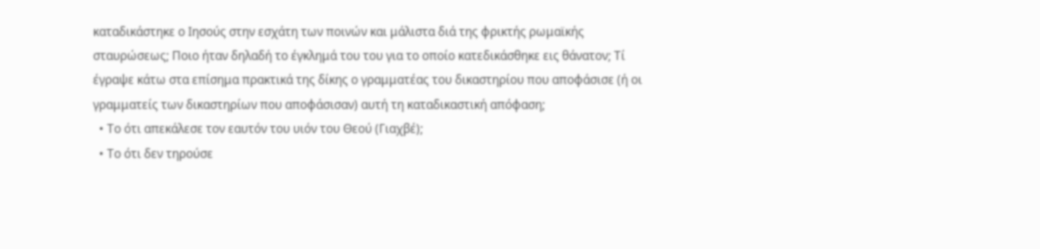καταδικάστηκε ο Ιησούς στην εσχάτη των ποινών και μάλιστα διά της φρικτής ρωμαϊκής σταυρώσεως; Ποιο ήταν δηλαδή το έγκλημά του του για το οποίο κατεδικάσθηκε εις θάνατον; Τί έγραψε κάτω στα επίσημα πρακτικά της δίκης ο γραμματέας του δικαστηρίου που αποφάσισε (ή οι γραμματείς των δικαστηρίων που αποφάσισαν) αυτή τη καταδικαστική απόφαση;
  • Το ότι απεκάλεσε τον εαυτόν του υιόν του Θεού (Γιαχβέ);
  • Το ότι δεν τηρούσε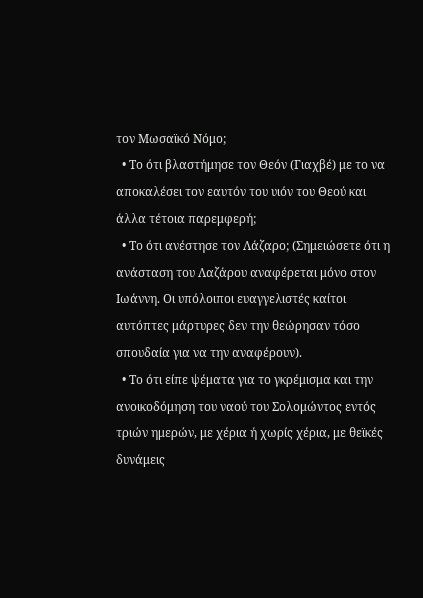τον Μωσαϊκό Νόμο;
  • Το ότι βλαστήμησε τον Θεόν (Γιαχβέ) με το να αποκαλέσει τον εαυτόν του υιόν του Θεού και άλλα τέτοια παρεμφερή;
  • Το ότι ανέστησε τον Λάζαρο; (Σημειώσετε ότι η ανάσταση του Λαζάρου αναφέρεται μόνο στον Ιωάννη. Οι υπόλοιποι ευαγγελιστές καίτοι αυτόπτες μάρτυρες δεν την θεώρησαν τόσο σπουδαία για να την αναφέρουν).
  • Το ότι είπε ψέματα για το γκρέμισμα και την ανοικοδόμηση του ναού του Σολομώντος εντός τριών ημερών, με χέρια ή χωρίς χέρια, με θεϊκές δυνάμεις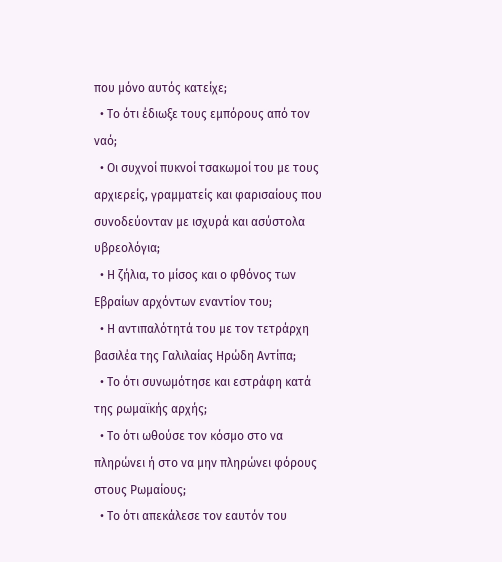που μόνο αυτός κατείχε;
  • Το ότι έδιωξε τους εμπόρους από τον ναό;
  • Οι συχνοί πυκνοί τσακωμοί του με τους αρχιερείς, γραμματείς και φαρισαίους που συνοδεύονταν με ισχυρά και ασύστολα υβρεολόγια;
  • Η ζήλια, το μίσος και ο φθόνος των Εβραίων αρχόντων εναντίον του;
  • Η αντιπαλότητά του με τον τετράρχη βασιλέα της Γαλιλαίας Ηρώδη Αντίπα;
  • Το ότι συνωμότησε και εστράφη κατά της ρωμαϊκής αρχής;
  • Το ότι ωθούσε τον κόσμο στο να πληρώνει ή στο να μην πληρώνει φόρους στους Ρωμαίους;
  • Το ότι απεκάλεσε τον εαυτόν του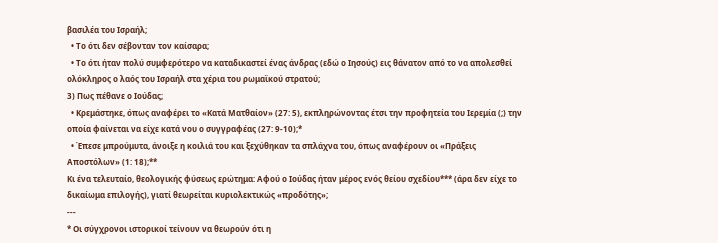βασιλέα του Ισραήλ;
  • Το ότι δεν σέβονταν τον καίσαρα;
  • Το ότι ήταν πολύ συμφερότερο να καταδικαστεί ένας άνδρας (εδώ ο Ιησούς) εις θάνατον από το να απολεσθεί ολόκληρος ο λαός του Ισραήλ στα χέρια του ρωμαϊκού στρατού;
3) Πως πέθανε ο Ιούδας;
  • Κρεμάστηκε, όπως αναφέρει το «Κατά Ματθαίον» (27: 5), εκπληρώνοντας έτσι την προφητεία του Ιερεμία (;) την οποία φαίνεται να είχε κατά νου ο συγγραφέας (27: 9-10);*
  • Έπεσε μπρούμυτα, άνοιξε η κοιλιά του και ξεχύθηκαν τα σπλάχνα του, όπως αναφέρουν οι «Πράξεις Αποστόλων» (1: 18);**
Κι ένα τελευταίο, θεολογικής φύσεως ερώτημα: Αφού ο Ιούδας ήταν μέρος ενός θείου σχεδίου*** (άρα δεν είχε το δικαίωμα επιλογής), γιατί θεωρείται κυριολεκτικώς «προδότης»;
---
* Οι σύγχρονοι ιστορικοί τείνουν να θεωρούν ότι η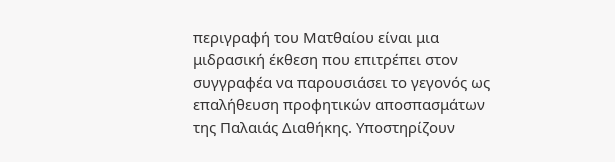περιγραφή του Ματθαίου είναι μια μιδρασική έκθεση που επιτρέπει στον συγγραφέα να παρουσιάσει το γεγονός ως επαλήθευση προφητικών αποσπασμάτων της Παλαιάς Διαθήκης. Υποστηρίζουν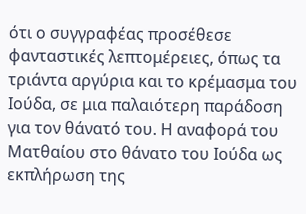ότι ο συγγραφέας προσέθεσε φανταστικές λεπτομέρειες, όπως τα τριάντα αργύρια και το κρέμασμα του Ιούδα, σε μια παλαιότερη παράδοση για τον θάνατό του. Η αναφορά του Ματθαίου στο θάνατο του Ιούδα ως εκπλήρωση της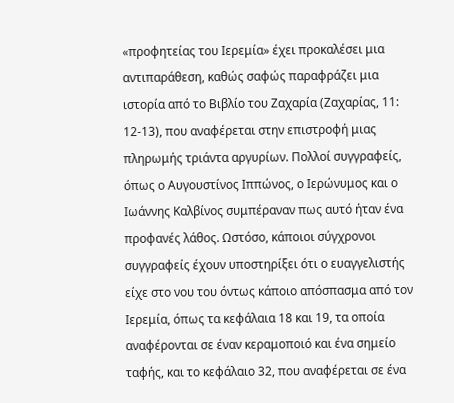«προφητείας του Ιερεμία» έχει προκαλέσει μια αντιπαράθεση, καθώς σαφώς παραφράζει μια ιστορία από το Βιβλίο του Ζαχαρία (Ζαχαρίας, 11: 12-13), που αναφέρεται στην επιστροφή μιας πληρωμής τριάντα αργυρίων. Πολλοί συγγραφείς, όπως ο Αυγουστίνος Ιππώνος, ο Ιερώνυμος και ο Ιωάννης Καλβίνος συμπέραναν πως αυτό ήταν ένα προφανές λάθος. Ωστόσο, κάποιοι σύγχρονοι συγγραφείς έχουν υποστηρίξει ότι ο ευαγγελιστής είχε στο νου του όντως κάποιο απόσπασμα από τον Ιερεμία, όπως τα κεφάλαια 18 και 19, τα οποία αναφέρονται σε έναν κεραμοποιό και ένα σημείο ταφής, και το κεφάλαιο 32, που αναφέρεται σε ένα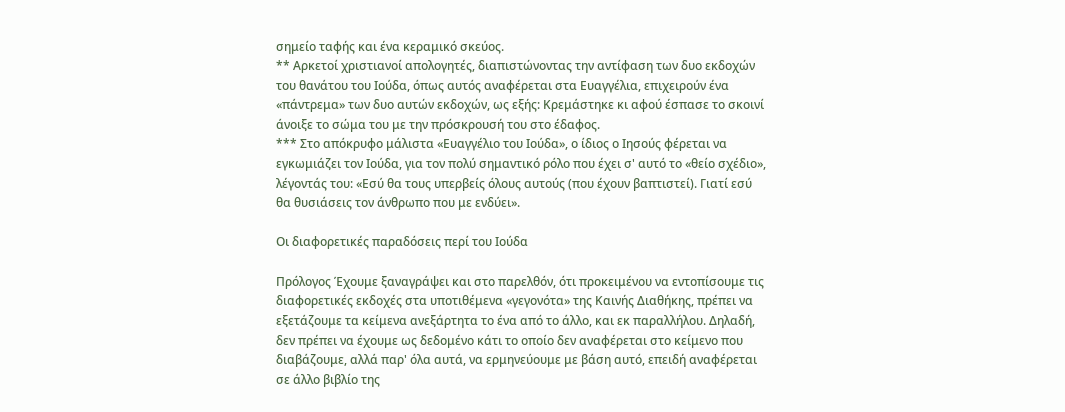σημείο ταφής και ένα κεραμικό σκεύος.
** Αρκετοί χριστιανοί απολογητές, διαπιστώνοντας την αντίφαση των δυο εκδοχών του θανάτου του Ιούδα, όπως αυτός αναφέρεται στα Ευαγγέλια, επιχειρούν ένα «πάντρεμα» των δυο αυτών εκδοχών, ως εξής: Κρεμάστηκε κι αφού έσπασε το σκοινί άνοιξε το σώμα του με την πρόσκρουσή του στο έδαφος.
*** Στο απόκρυφο μάλιστα «Ευαγγέλιο του Ιούδα», ο ίδιος ο Ιησούς φέρεται να εγκωμιάζει τον Ιούδα, για τον πολύ σημαντικό ρόλο που έχει σ' αυτό το «θείο σχέδιο», λέγοντάς του: «Εσύ θα τους υπερβείς όλους αυτούς (που έχουν βαπτιστεί). Γιατί εσύ θα θυσιάσεις τον άνθρωπο που με ενδύει».

Οι διαφορετικές παραδόσεις περί του Ιούδα

Πρόλογος Έχουμε ξαναγράψει και στο παρελθόν, ότι προκειμένου να εντοπίσουμε τις διαφορετικές εκδοχές στα υποτιθέμενα «γεγονότα» της Καινής Διαθήκης, πρέπει να εξετάζουμε τα κείμενα ανεξάρτητα το ένα από το άλλο, και εκ παραλλήλου. Δηλαδή, δεν πρέπει να έχουμε ως δεδομένο κάτι το οποίο δεν αναφέρεται στο κείμενο που διαβάζουμε, αλλά παρ' όλα αυτά, να ερμηνεύουμε με βάση αυτό, επειδή αναφέρεται σε άλλο βιβλίο της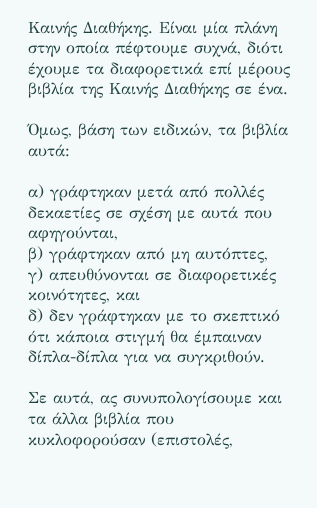Καινής Διαθήκης. Είναι μία πλάνη στην οποία πέφτουμε συχνά, διότι έχουμε τα διαφορετικά επί μέρους βιβλία της Καινής Διαθήκης σε ένα.

Όμως, βάση των ειδικών, τα βιβλία αυτά:

α) γράφτηκαν μετά από πολλές δεκαετίες σε σχέση με αυτά που αφηγούνται,
β) γράφτηκαν από μη αυτόπτες,
γ) απευθύνονται σε διαφορετικές κοινότητες, και
δ) δεν γράφτηκαν με το σκεπτικό ότι κάποια στιγμή θα έμπαιναν δίπλα-δίπλα για να συγκριθούν.

Σε αυτά, ας συνυπολογίσουμε και τα άλλα βιβλία που κυκλοφορούσαν (επιστολές,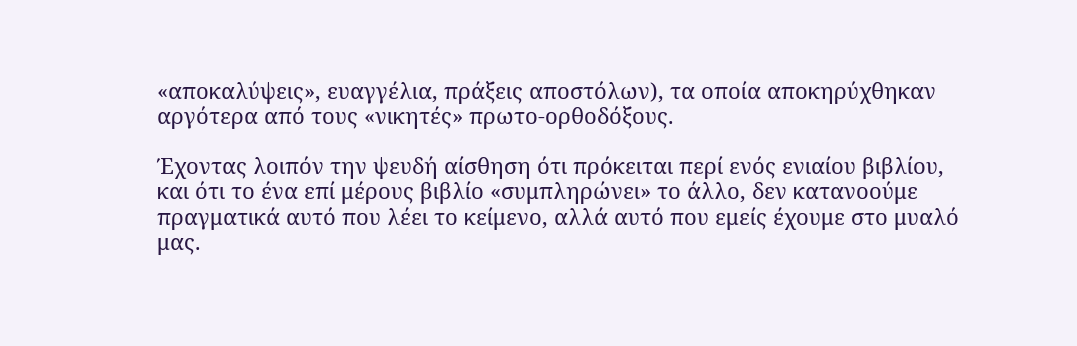«αποκαλύψεις», ευαγγέλια, πράξεις αποστόλων), τα οποία αποκηρύχθηκαν αργότερα από τους «νικητές» πρωτο-ορθοδόξους.

Έχοντας λοιπόν την ψευδή αίσθηση ότι πρόκειται περί ενός ενιαίου βιβλίου, και ότι το ένα επί μέρους βιβλίο «συμπληρώνει» το άλλο, δεν κατανοούμε πραγματικά αυτό που λέει το κείμενο, αλλά αυτό που εμείς έχουμε στο μυαλό μας.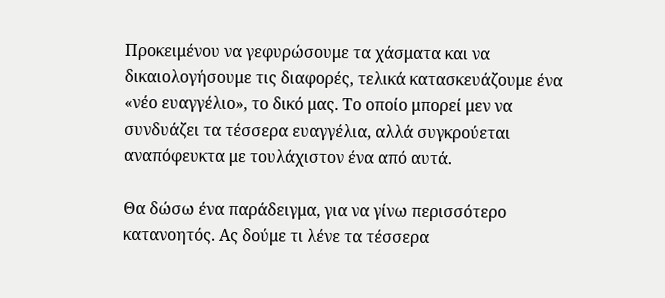Προκειμένου να γεφυρώσουμε τα χάσματα και να δικαιολογήσουμε τις διαφορές, τελικά κατασκευάζουμε ένα «νέο ευαγγέλιο», το δικό μας. Το οποίο μπορεί μεν να συνδυάζει τα τέσσερα ευαγγέλια, αλλά συγκρούεται αναπόφευκτα με τουλάχιστον ένα από αυτά.

Θα δώσω ένα παράδειγμα, για να γίνω περισσότερο κατανοητός. Ας δούμε τι λένε τα τέσσερα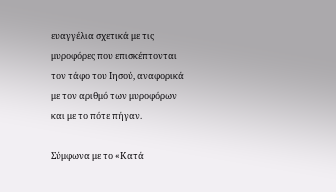ευαγγέλια σχετικά με τις μυροφόρες που επισκέπτονται τον τάφο του Ιησού, αναφορικά με τον αριθμό των μυροφόρων και με το πότε πήγαν.

Σύμφωνα με το «Κατά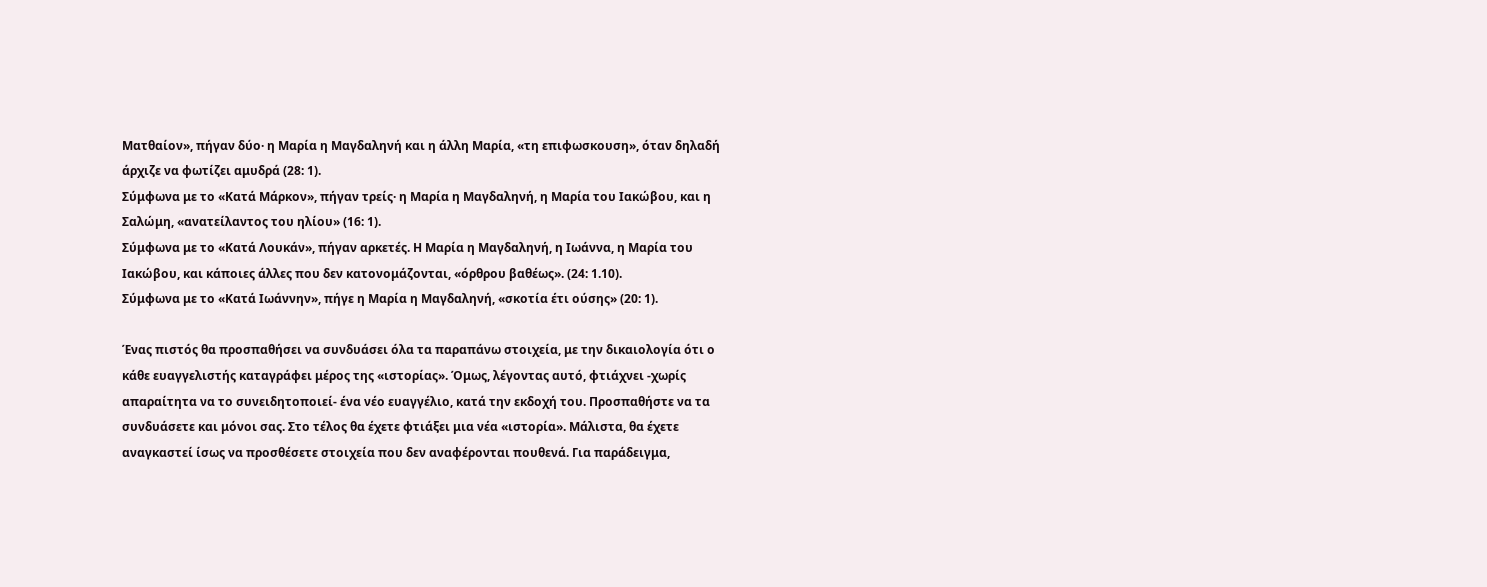Ματθαίον», πήγαν δύο· η Μαρία η Μαγδαληνή και η άλλη Μαρία, «τη επιφωσκουση», όταν δηλαδή άρχιζε να φωτίζει αμυδρά (28: 1).
Σύμφωνα με το «Κατά Μάρκον», πήγαν τρείς· η Μαρία η Μαγδαληνή, η Μαρία του Ιακώβου, και η Σαλώμη, «ανατείλαντος του ηλίου» (16: 1).
Σύμφωνα με το «Κατά Λουκάν», πήγαν αρκετές. Η Μαρία η Μαγδαληνή, η Ιωάννα, η Μαρία του Ιακώβου, και κάποιες άλλες που δεν κατονομάζονται, «όρθρου βαθέως». (24: 1.10).
Σύμφωνα με το «Κατά Ιωάννην», πήγε η Μαρία η Μαγδαληνή, «σκοτία έτι ούσης» (20: 1).

Ένας πιστός θα προσπαθήσει να συνδυάσει όλα τα παραπάνω στοιχεία, με την δικαιολογία ότι ο κάθε ευαγγελιστής καταγράφει μέρος της «ιστορίας». Όμως, λέγοντας αυτό, φτιάχνει -χωρίς απαραίτητα να το συνειδητοποιεί- ένα νέο ευαγγέλιο, κατά την εκδοχή του. Προσπαθήστε να τα συνδυάσετε και μόνοι σας. Στο τέλος θα έχετε φτιάξει μια νέα «ιστορία». Μάλιστα, θα έχετε αναγκαστεί ίσως να προσθέσετε στοιχεία που δεν αναφέρονται πουθενά. Για παράδειγμα,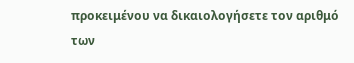προκειμένου να δικαιολογήσετε τον αριθμό των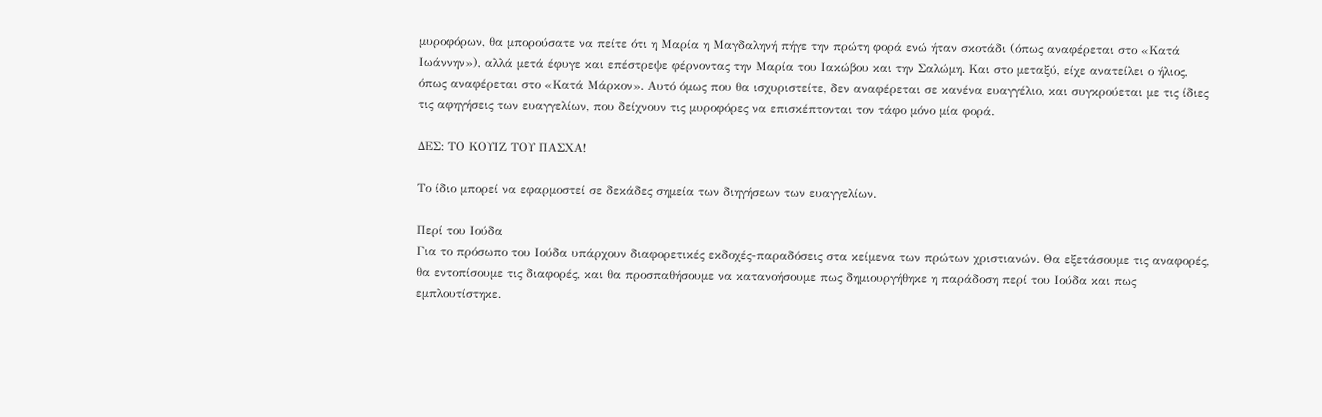μυροφόρων, θα μπορούσατε να πείτε ότι η Μαρία η Μαγδαληνή πήγε την πρώτη φορά ενώ ήταν σκοτάδι (όπως αναφέρεται στο «Κατά Ιωάννην»), αλλά μετά έφυγε και επέστρεψε φέρνοντας την Μαρία του Ιακώβου και την Σαλώμη. Και στο μεταξύ, είχε ανατείλει ο ήλιος, όπως αναφέρεται στο «Κατά Μάρκον». Αυτό όμως που θα ισχυριστείτε, δεν αναφέρεται σε κανένα ευαγγέλιο, και συγκρούεται με τις ίδιες τις αφηγήσεις των ευαγγελίων, που δείχνουν τις μυροφόρες να επισκέπτονται τον τάφο μόνο μία φορά.

ΔΕΣ: ΤΟ ΚΟΥΙΖ ΤΟΥ ΠΑΣΧΑ!

Το ίδιο μπορεί να εφαρμοστεί σε δεκάδες σημεία των διηγήσεων των ευαγγελίων.

Περί του Ιούδα
Για το πρόσωπο του Ιούδα υπάρχουν διαφορετικές εκδοχές-παραδόσεις στα κείμενα των πρώτων χριστιανών. Θα εξετάσουμε τις αναφορές, θα εντοπίσουμε τις διαφορές, και θα προσπαθήσουμε να κατανοήσουμε πως δημιουργήθηκε η παράδοση περί του Ιούδα και πως εμπλουτίστηκε.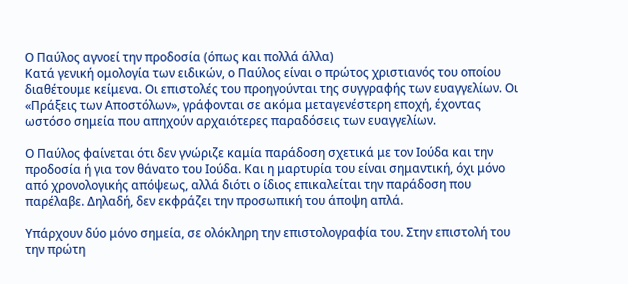Ο Παύλος αγνοεί την προδοσία (όπως και πολλά άλλα)
Κατά γενική ομολογία των ειδικών, ο Παύλος είναι ο πρώτος χριστιανός του οποίου διαθέτουμε κείμενα. Οι επιστολές του προηγούνται της συγγραφής των ευαγγελίων. Οι «Πράξεις των Αποστόλων», γράφονται σε ακόμα μεταγενέστερη εποχή, έχοντας ωστόσο σημεία που απηχούν αρχαιότερες παραδόσεις των ευαγγελίων.

Ο Παύλος φαίνεται ότι δεν γνώριζε καμία παράδοση σχετικά με τον Ιούδα και την προδοσία ή για τον θάνατο του Ιούδα. Και η μαρτυρία του είναι σημαντική, όχι μόνο από χρονολογικής απόψεως, αλλά διότι ο ίδιος επικαλείται την παράδοση που παρέλαβε. Δηλαδή, δεν εκφράζει την προσωπική του άποψη απλά.

Υπάρχουν δύο μόνο σημεία, σε ολόκληρη την επιστολογραφία του. Στην επιστολή του την πρώτη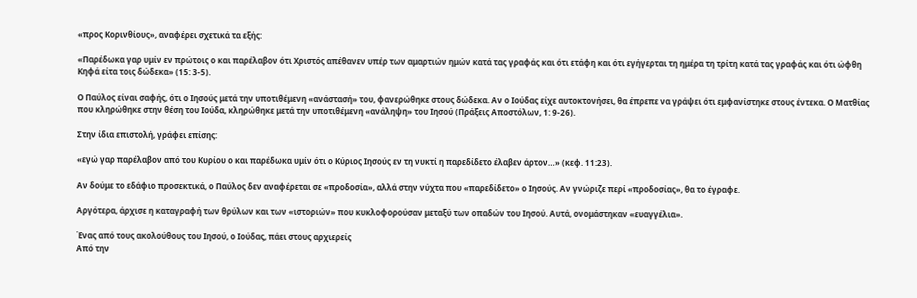«προς Κορινθίους», αναφέρει σχετικά τα εξής:

«Παρέδωκα γαρ υμίν εν πρώτοις ο και παρέλαβον ότι Χριστός απέθανεν υπέρ των αμαρτιών ημών κατά τας γραφάς και ότι ετάφη και ότι εγήγερται τη ημέρα τη τρίτη κατά τας γραφάς και ότι ώφθη Κηφά είτα τοις δώδεκα» (15: 3-5).

Ο Παύλος είναι σαφής, ότι ο Ιησούς μετά την υποτιθέμενη «ανάστασή» του, φανερώθηκε στους δώδεκα. Αν ο Ιούδας είχε αυτοκτονήσει, θα έπρεπε να γράψει ότι εμφανίστηκε στους έντεκα. Ο Ματθίας που κληρώθηκε στην θέση του Ιούδα, κληρώθηκε μετά την υποτιθέμενη «ανάληψη» του Ιησού (Πράξεις Αποστόλων, 1: 9-26).

Στην ίδια επιστολή, γράφει επίσης:

«εγώ γαρ παρέλαβον από του Κυρίου ο και παρέδωκα υμίν ότι ο Κύριος Ιησούς εν τη νυκτί η παρεδίδετο έλαβεν άρτον…» (κεφ. 11:23).

Αν δούμε το εδάφιο προσεκτικά, ο Παύλος δεν αναφέρεται σε «προδοσία», αλλά στην νύχτα που «παρεδίδετο» ο Ιησούς. Αν γνώριζε περί «προδοσίας», θα το έγραφε.

Αργότερα, άρχισε η καταγραφή των θρύλων και των «ιστοριών» που κυκλοφορούσαν μεταξύ των οπαδών του Ιησού. Αυτά, ονομάστηκαν «ευαγγέλια».

Ένας από τους ακολούθους του Ιησού, ο Ιούδας, πάει στους αρχιερείς
Από την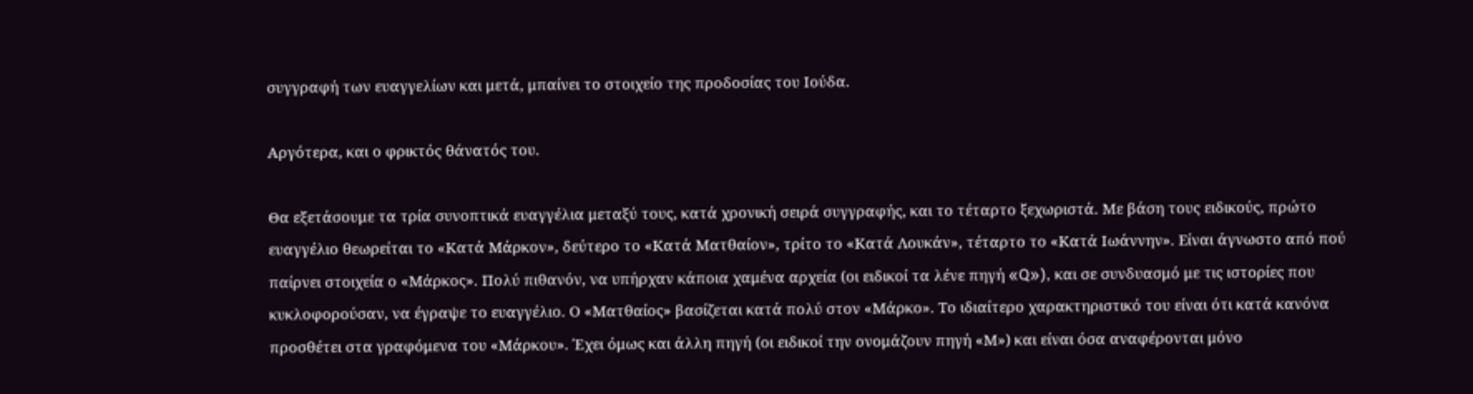συγγραφή των ευαγγελίων και μετά, μπαίνει το στοιχείο της προδοσίας του Ιούδα.

Αργότερα, και ο φρικτός θάνατός του.

Θα εξετάσουμε τα τρία συνοπτικά ευαγγέλια μεταξύ τους, κατά χρονική σειρά συγγραφής, και το τέταρτο ξεχωριστά. Με βάση τους ειδικούς, πρώτο ευαγγέλιο θεωρείται το «Κατά Μάρκον», δεύτερο το «Κατά Ματθαίον», τρίτο το «Κατά Λουκάν», τέταρτο το «Κατά Ιωάννην». Είναι άγνωστο από πού παίρνει στοιχεία ο «Μάρκος». Πολύ πιθανόν, να υπήρχαν κάποια χαμένα αρχεία (οι ειδικοί τα λένε πηγή «Q»), και σε συνδυασμό με τις ιστορίες που κυκλοφορούσαν, να έγραψε το ευαγγέλιο. Ο «Ματθαίος» βασίζεται κατά πολύ στον «Μάρκο». Το ιδιαίτερο χαρακτηριστικό του είναι ότι κατά κανόνα προσθέτει στα γραφόμενα του «Μάρκου». Έχει όμως και άλλη πηγή (οι ειδικοί την ονομάζουν πηγή «Μ») και είναι όσα αναφέρονται μόνο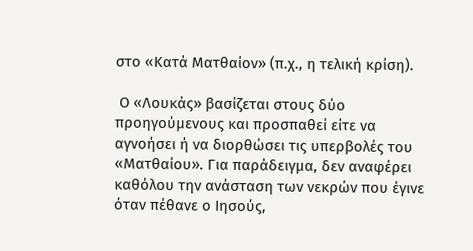στο «Κατά Ματθαίον» (π.χ., η τελική κρίση).

 Ο «Λουκάς» βασίζεται στους δύο προηγούμενους και προσπαθεί είτε να αγνοήσει ή να διορθώσει τις υπερβολές του «Ματθαίου». Για παράδειγμα, δεν αναφέρει καθόλου την ανάσταση των νεκρών που έγινε όταν πέθανε ο Ιησούς,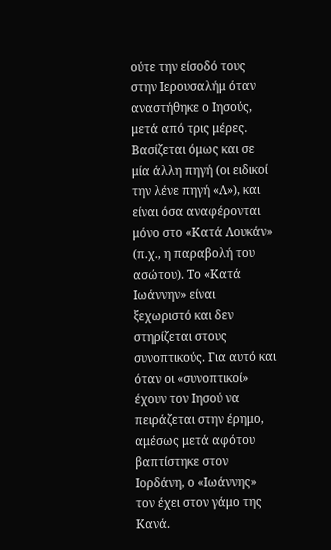ούτε την είσοδό τους στην Ιερουσαλήμ όταν αναστήθηκε ο Ιησούς, μετά από τρις μέρες. Βασίζεται όμως και σε μία άλλη πηγή (οι ειδικοί την λένε πηγή «Λ»), και είναι όσα αναφέρονται μόνο στο «Κατά Λουκάν» (π.χ., η παραβολή του ασώτου). Το «Κατά Ιωάννην» είναι ξεχωριστό και δεν στηρίζεται στους συνοπτικούς. Για αυτό και όταν οι «συνοπτικοί» έχουν τον Ιησού να πειράζεται στην έρημο, αμέσως μετά αφότου βαπτίστηκε στον Ιορδάνη, ο «Ιωάννης» τον έχει στον γάμο της Κανά.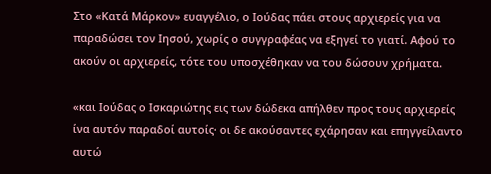Στο «Κατά Μάρκον» ευαγγέλιο, ο Ιούδας πάει στους αρχιερείς για να παραδώσει τον Ιησού, χωρίς ο συγγραφέας να εξηγεί το γιατί. Αφού το ακούν οι αρχιερείς, τότε του υποσχέθηκαν να του δώσουν χρήματα.

«και Ιούδας ο Ισκαριώτης εις των δώδεκα απήλθεν προς τους αρχιερείς ίνα αυτόν παραδοί αυτοίς· οι δε ακούσαντες εχάρησαν και επηγγείλαντο αυτώ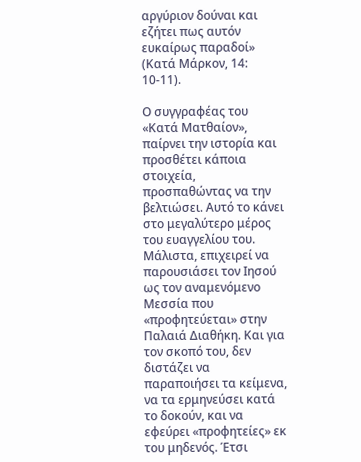αργύριον δούναι και εζήτει πως αυτόν ευκαίρως παραδοί» (Κατά Μάρκον, 14: 10-11).

Ο συγγραφέας του «Κατά Ματθαίον», παίρνει την ιστορία και προσθέτει κάποια στοιχεία, προσπαθώντας να την βελτιώσει. Αυτό το κάνει στο μεγαλύτερο μέρος του ευαγγελίου του. Μάλιστα, επιχειρεί να παρουσιάσει τον Ιησού ως τον αναμενόμενο Μεσσία που «προφητεύεται» στην Παλαιά Διαθήκη. Και για τον σκοπό του, δεν διστάζει να παραποιήσει τα κείμενα, να τα ερμηνεύσει κατά το δοκούν, και να εφεύρει «προφητείες» εκ του μηδενός. Έτσι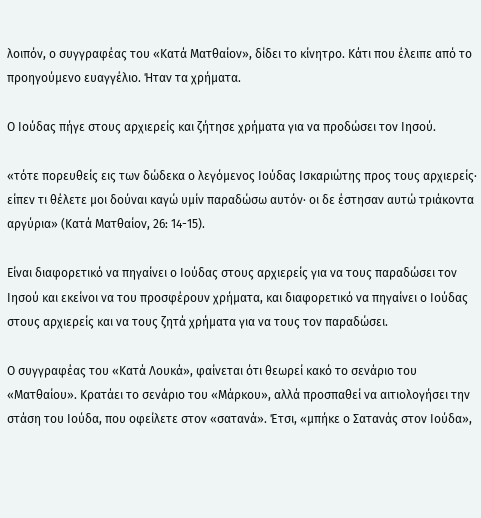λοιπόν, ο συγγραφέας του «Κατά Ματθαίον», δίδει το κίνητρο. Κάτι που έλειπε από το προηγούμενο ευαγγέλιο. Ήταν τα χρήματα.

Ο Ιούδας πήγε στους αρχιερείς και ζήτησε χρήματα για να προδώσει τον Ιησού.

«τότε πορευθείς εις των δώδεκα ο λεγόμενος Ιούδας Ισκαριώτης προς τους αρχιερείς· είπεν τι θέλετε μοι δούναι καγώ υμίν παραδώσω αυτόν· οι δε έστησαν αυτώ τριάκοντα αργύρια» (Κατά Ματθαίον, 26: 14-15).

Είναι διαφορετικό να πηγαίνει ο Ιούδας στους αρχιερείς για να τους παραδώσει τον Ιησού και εκείνοι να του προσφέρουν χρήματα, και διαφορετικό να πηγαίνει ο Ιούδας στους αρχιερείς και να τους ζητά χρήματα για να τους τον παραδώσει.

Ο συγγραφέας του «Κατά Λουκά», φαίνεται ότι θεωρεί κακό το σενάριο του «Ματθαίου». Κρατάει το σενάριο του «Μάρκου», αλλά προσπαθεί να αιτιολογήσει την στάση του Ιούδα, που οφείλετε στον «σατανά». Έτσι, «μπήκε ο Σατανάς στον Ιούδα»,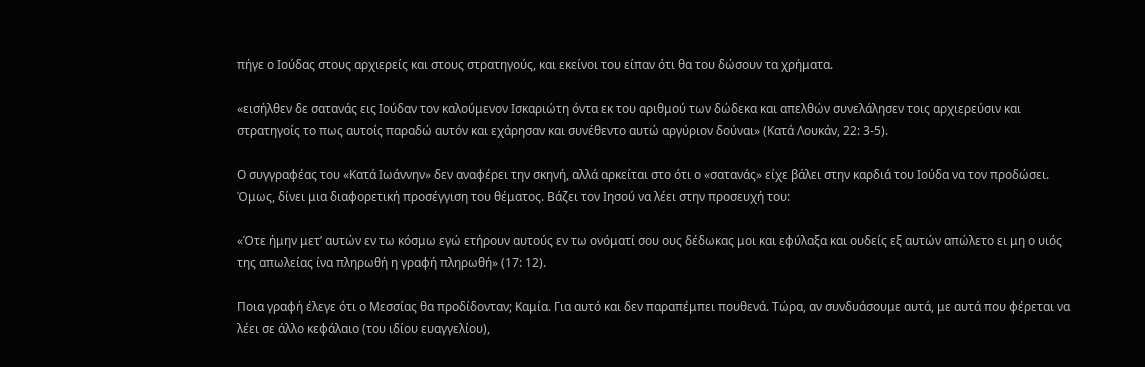πήγε ο Ιούδας στους αρχιερείς και στους στρατηγούς, και εκείνοι του είπαν ότι θα του δώσουν τα χρήματα.

«εισήλθεν δε σατανάς εις Ιούδαν τον καλούμενον Ισκαριώτη όντα εκ του αριθμού των δώδεκα και απελθών συνελάλησεν τοις αρχιερεύσιν και στρατηγοίς το πως αυτοίς παραδώ αυτόν και εχάρησαν και συνέθεντο αυτώ αργύριον δούναι» (Κατά Λουκάν, 22: 3-5).

Ο συγγραφέας του «Κατά Ιωάννην» δεν αναφέρει την σκηνή, αλλά αρκείται στο ότι ο «σατανάς» είχε βάλει στην καρδιά του Ιούδα να τον προδώσει. Όμως, δίνει μια διαφορετική προσέγγιση του θέματος. Βάζει τον Ιησού να λέει στην προσευχή του:

«Ότε ήμην μετ’ αυτών εν τω κόσμω εγώ ετήρουν αυτούς εν τω ονόματί σου ους δέδωκας μοι και εφύλαξα και ουδείς εξ αυτών απώλετο ει μη ο υιός της απωλείας ίνα πληρωθή η γραφή πληρωθή» (17: 12).

Ποια γραφή έλεγε ότι ο Μεσσίας θα προδίδονταν; Καμία. Για αυτό και δεν παραπέμπει πουθενά. Τώρα, αν συνδυάσουμε αυτά, με αυτά που φέρεται να λέει σε άλλο κεφάλαιο (του ιδίου ευαγγελίου),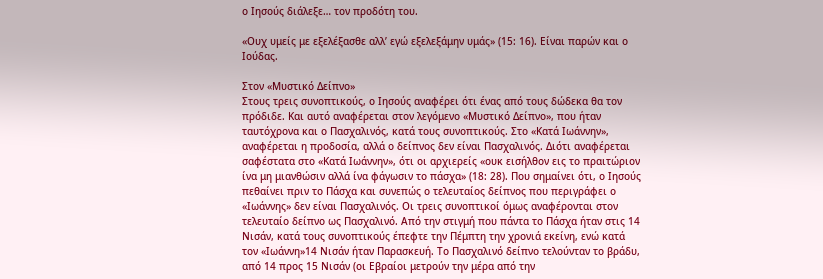ο Ιησούς διάλεξε… τον προδότη του.

«Ουχ υμείς με εξελέξασθε αλλ’ εγώ εξελεξάμην υμάς» (15: 16). Είναι παρών και ο Ιούδας.

Στον «Μυστικό Δείπνο»
Στους τρεις συνοπτικούς, ο Ιησούς αναφέρει ότι ένας από τους δώδεκα θα τον πρόδιδε. Και αυτό αναφέρεται στον λεγόμενο «Μυστικό Δείπνο», που ήταν ταυτόχρονα και ο Πασχαλινός, κατά τους συνοπτικούς. Στο «Κατά Ιωάννην», αναφέρεται η προδοσία, αλλά ο δείπνος δεν είναι Πασχαλινός. Διότι αναφέρεται σαφέστατα στο «Κατά Ιωάννην», ότι οι αρχιερείς «ουκ εισήλθον εις το πραιτώριον ίνα μη μιανθώσιν αλλά ίνα φάγωσιν το πάσχα» (18: 28). Που σημαίνει ότι, ο Ιησούς πεθαίνει πριν το Πάσχα και συνεπώς ο τελευταίος δείπνος που περιγράφει ο «Ιωάννης» δεν είναι Πασχαλινός. Οι τρεις συνοπτικοί όμως αναφέρονται στον τελευταίο δείπνο ως Πασχαλινό. Από την στιγμή που πάντα το Πάσχα ήταν στις 14 Νισάν, κατά τους συνοπτικούς έπεφτε την Πέμπτη την χρονιά εκείνη, ενώ κατά τον «Ιωάννη»14 Νισάν ήταν Παρασκευή. Το Πασχαλινό δείπνο τελούνταν το βράδυ, από 14 προς 15 Νισάν (οι Εβραίοι μετρούν την μέρα από την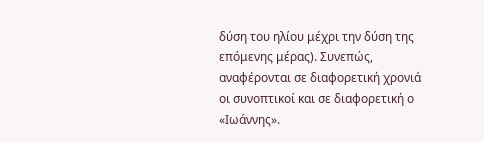δύση του ηλίου μέχρι την δύση της επόμενης μέρας). Συνεπώς, αναφέρονται σε διαφορετική χρονιά οι συνοπτικοί και σε διαφορετική ο «Ιωάννης».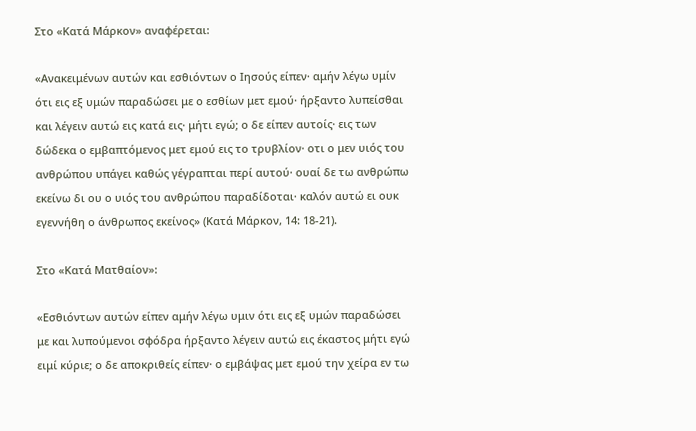Στο «Κατά Μάρκον» αναφέρεται:

«Ανακειμένων αυτών και εσθιόντων ο Ιησούς είπεν· αμήν λέγω υμίν ότι εις εξ υμών παραδώσει με ο εσθίων μετ εμού· ήρξαντο λυπείσθαι και λέγειν αυτώ εις κατά εις· μήτι εγώ; ο δε είπεν αυτοίς· εις των δώδεκα ο εμβαπτόμενος μετ εμού εις το τρυβλίον· οτι ο μεν υιός του ανθρώπου υπάγει καθώς γέγραπται περί αυτού· ουαί δε τω ανθρώπω εκείνω δι ου ο υιός του ανθρώπου παραδίδοται· καλόν αυτώ ει ουκ εγεννήθη ο άνθρωπος εκείνος» (Κατά Μάρκον, 14: 18-21).

Στο «Κατά Ματθαίον»:

«Εσθιόντων αυτών είπεν αμήν λέγω υμιν ότι εις εξ υμών παραδώσει με και λυπούμενοι σφόδρα ήρξαντο λέγειν αυτώ εις έκαστος μήτι εγώ ειμί κύριε; ο δε αποκριθείς είπεν· ο εμβάψας μετ εμού την χείρα εν τω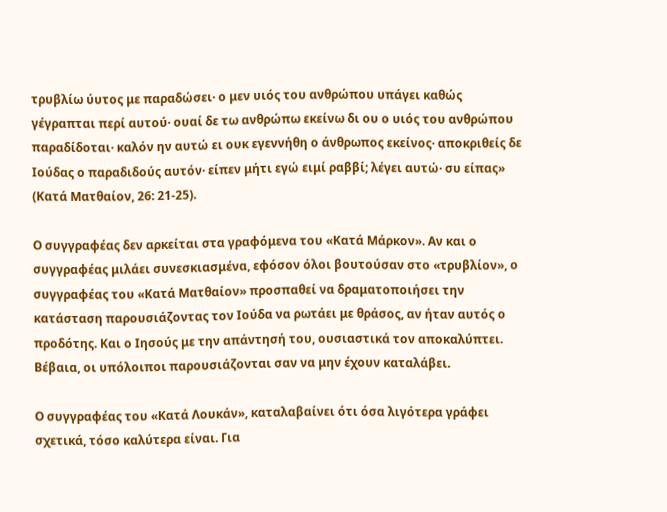τρυβλίω ύυτος με παραδώσει· ο μεν υιός του ανθρώπου υπάγει καθώς γέγραπται περί αυτού· ουαί δε τω ανθρώπω εκείνω δι ου ο υιός του ανθρώπου παραδίδοται· καλόν ην αυτώ ει ουκ εγεννήθη ο άνθρωπος εκείνος· αποκριθείς δε Ιούδας ο παραδιδούς αυτόν· είπεν μήτι εγώ ειμί ραββί; λέγει αυτώ· συ είπας» (Κατά Ματθαίον, 26: 21-25).

Ο συγγραφέας δεν αρκείται στα γραφόμενα του «Κατά Μάρκον». Αν και ο συγγραφέας μιλάει συνεσκιασμένα, εφόσον όλοι βουτούσαν στο «τρυβλίον», ο συγγραφέας του «Κατά Ματθαίον» προσπαθεί να δραματοποιήσει την κατάσταση παρουσιάζοντας τον Ιούδα να ρωτάει με θράσος, αν ήταν αυτός ο προδότης. Και ο Ιησούς με την απάντησή του, ουσιαστικά τον αποκαλύπτει. Βέβαια, οι υπόλοιποι παρουσιάζονται σαν να μην έχουν καταλάβει.

Ο συγγραφέας του «Κατά Λουκάν», καταλαβαίνει ότι όσα λιγότερα γράφει σχετικά, τόσο καλύτερα είναι. Για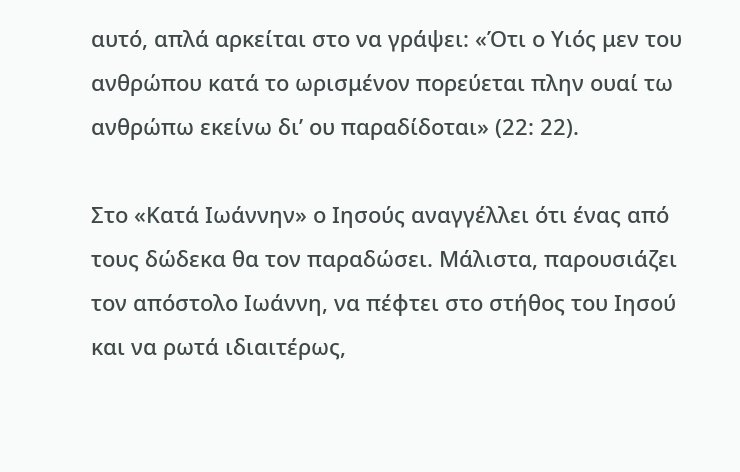αυτό, απλά αρκείται στο να γράψει: «Ότι ο Υιός μεν του ανθρώπου κατά το ωρισμένον πορεύεται πλην ουαί τω ανθρώπω εκείνω δι’ ου παραδίδοται» (22: 22).

Στο «Κατά Ιωάννην» ο Ιησούς αναγγέλλει ότι ένας από τους δώδεκα θα τον παραδώσει. Μάλιστα, παρουσιάζει τον απόστολο Ιωάννη, να πέφτει στο στήθος του Ιησού και να ρωτά ιδιαιτέρως,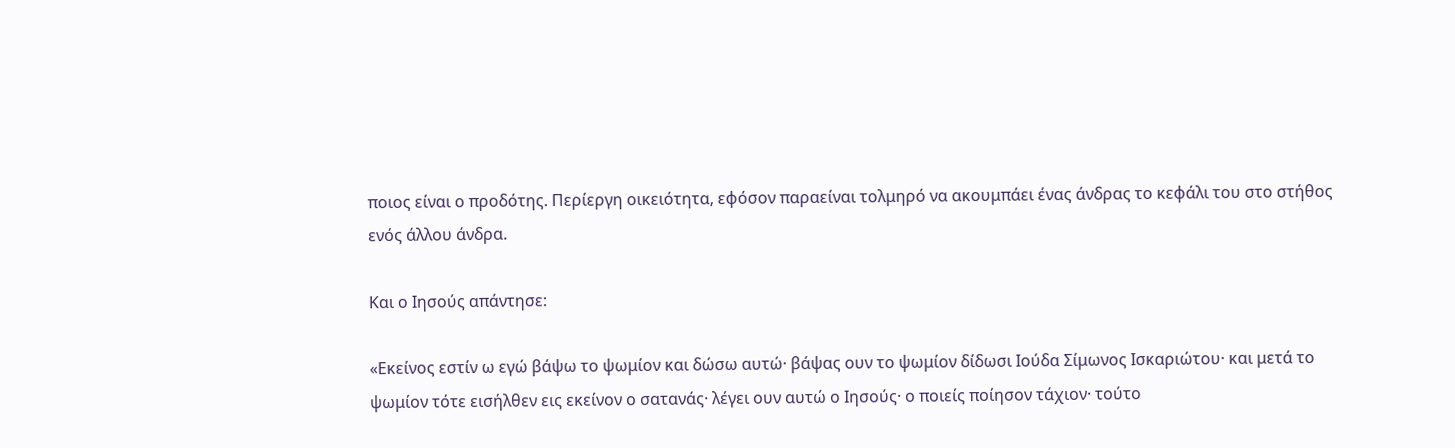ποιος είναι ο προδότης. Περίεργη οικειότητα, εφόσον παραείναι τολμηρό να ακουμπάει ένας άνδρας το κεφάλι του στο στήθος ενός άλλου άνδρα.

Και ο Ιησούς απάντησε:

«Εκείνος εστίν ω εγώ βάψω το ψωμίον και δώσω αυτώ· βάψας ουν το ψωμίον δίδωσι Ιούδα Σίμωνος Ισκαριώτου· και μετά το ψωμίον τότε εισήλθεν εις εκείνον ο σατανάς· λέγει ουν αυτώ ο Ιησούς· ο ποιείς ποίησον τάχιον· τούτο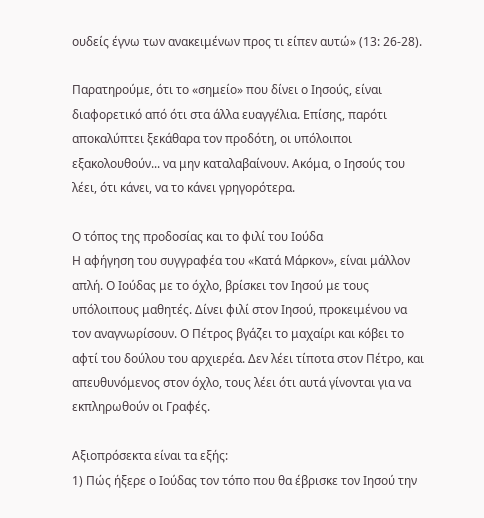ουδείς έγνω των ανακειμένων προς τι είπεν αυτώ» (13: 26-28).

Παρατηρούμε, ότι το «σημείο» που δίνει ο Ιησούς, είναι διαφορετικό από ότι στα άλλα ευαγγέλια. Επίσης, παρότι αποκαλύπτει ξεκάθαρα τον προδότη, οι υπόλοιποι εξακολουθούν... να μην καταλαβαίνουν. Ακόμα, ο Ιησούς του λέει, ότι κάνει, να το κάνει γρηγορότερα.

Ο τόπος της προδοσίας και το φιλί του Ιούδα
Η αφήγηση του συγγραφέα του «Κατά Μάρκον», είναι μάλλον απλή. Ο Ιούδας με το όχλο, βρίσκει τον Ιησού με τους υπόλοιπους μαθητές. Δίνει φιλί στον Ιησού, προκειμένου να τον αναγνωρίσουν. Ο Πέτρος βγάζει το μαχαίρι και κόβει το αφτί του δούλου του αρχιερέα. Δεν λέει τίποτα στον Πέτρο, και απευθυνόμενος στον όχλο, τους λέει ότι αυτά γίνονται για να εκπληρωθούν οι Γραφές.

Αξιοπρόσεκτα είναι τα εξής:
1) Πώς ήξερε ο Ιούδας τον τόπο που θα έβρισκε τον Ιησού την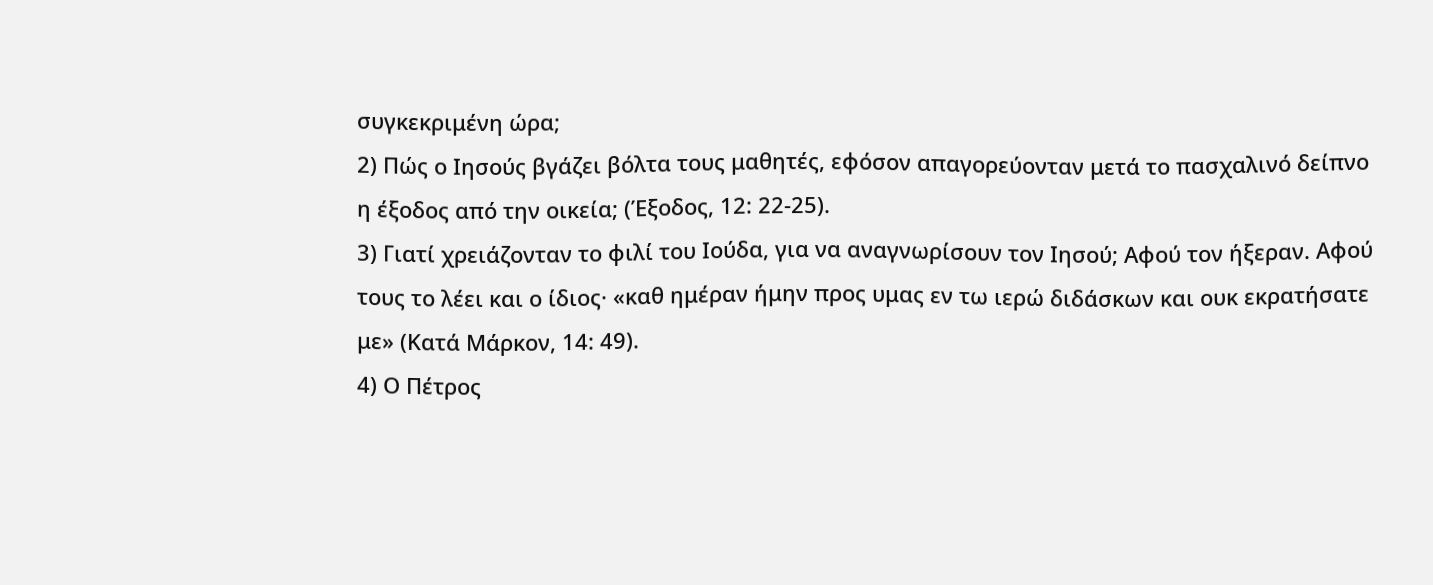συγκεκριμένη ώρα;
2) Πώς ο Ιησούς βγάζει βόλτα τους μαθητές, εφόσον απαγορεύονταν μετά το πασχαλινό δείπνο η έξοδος από την οικεία; (Έξοδος, 12: 22-25).
3) Γιατί χρειάζονταν το φιλί του Ιούδα, για να αναγνωρίσουν τον Ιησού; Αφού τον ήξεραν. Αφού τους το λέει και ο ίδιος· «καθ ημέραν ήμην προς υμας εν τω ιερώ διδάσκων και ουκ εκρατήσατε με» (Κατά Μάρκον, 14: 49).
4) Ο Πέτρος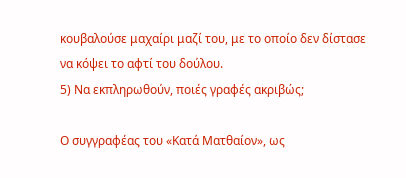κουβαλούσε μαχαίρι μαζί του, με το οποίο δεν δίστασε να κόψει το αφτί του δούλου.
5) Να εκπληρωθούν, ποιές γραφές ακριβώς;

Ο συγγραφέας του «Κατά Ματθαίον», ως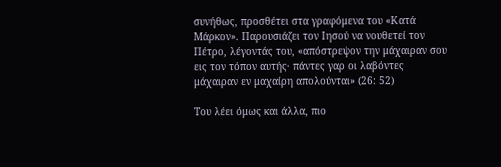συνήθως, προσθέτει στα γραφόμενα του «Κατά Μάρκον». Παρουσιάζει τον Ιησού να νουθετεί τον Πέτρο, λέγοντάς του, «απόστρεψον την μάχαιραν σου εις τον τόπον αυτής· πάντες γαρ οι λαβόντες μάχαιραν εν μαχαίρη απολούνται» (26: 52)

Του λέει όμως και άλλα, πιο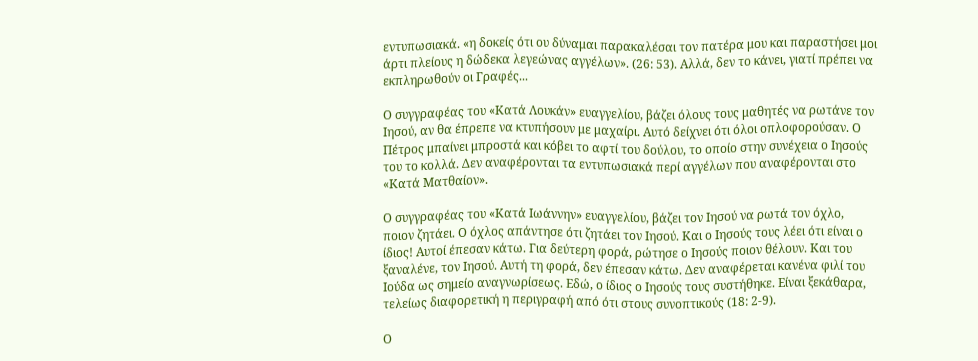εντυπωσιακά. «η δοκείς ότι ου δύναμαι παρακαλέσαι τον πατέρα μου και παραστήσει μοι άρτι πλείους η δώδεκα λεγεώνας αγγέλων». (26: 53). Αλλά, δεν το κάνει, γιατί πρέπει να εκπληρωθούν οι Γραφές...

Ο συγγραφέας του «Κατά Λουκάν» ευαγγελίου, βάζει όλους τους μαθητές να ρωτάνε τον Ιησού, αν θα έπρεπε να κτυπήσουν με μαχαίρι. Αυτό δείχνει ότι όλοι οπλοφορούσαν. Ο Πέτρος μπαίνει μπροστά και κόβει το αφτί του δούλου, το οποίο στην συνέχεια ο Ιησούς του το κολλά. Δεν αναφέρονται τα εντυπωσιακά περί αγγέλων που αναφέρονται στο «Κατά Ματθαίον».

Ο συγγραφέας του «Κατά Ιωάννην» ευαγγελίου, βάζει τον Ιησού να ρωτά τον όχλο, ποιον ζητάει. Ο όχλος απάντησε ότι ζητάει τον Ιησού. Και ο Ιησούς τους λέει ότι είναι ο ίδιος! Αυτοί έπεσαν κάτω. Για δεύτερη φορά, ρώτησε ο Ιησούς ποιον θέλουν. Και του ξαναλένε, τον Ιησού. Αυτή τη φορά, δεν έπεσαν κάτω. Δεν αναφέρεται κανένα φιλί του Ιούδα ως σημείο αναγνωρίσεως. Εδώ, ο ίδιος ο Ιησούς τους συστήθηκε. Είναι ξεκάθαρα, τελείως διαφορετική η περιγραφή από ότι στους συνοπτικούς (18: 2-9).

Ο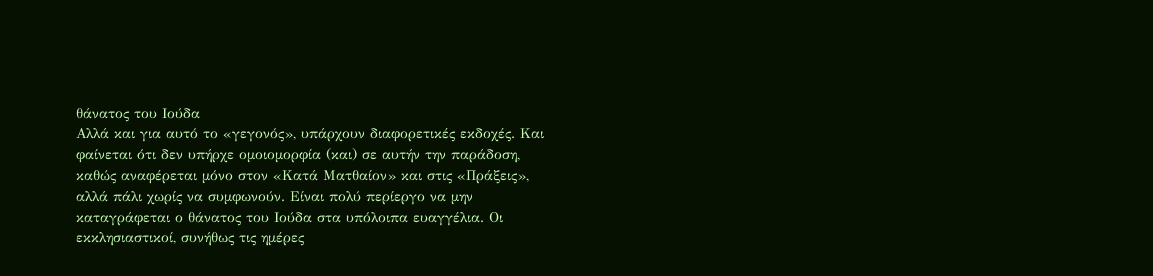θάνατος του Ιούδα
Αλλά και για αυτό το «γεγονός», υπάρχουν διαφορετικές εκδοχές. Και φαίνεται ότι δεν υπήρχε ομοιομορφία (και) σε αυτήν την παράδοση, καθώς αναφέρεται μόνο στον «Κατά Ματθαίον» και στις «Πράξεις», αλλά πάλι χωρίς να συμφωνούν. Είναι πολύ περίεργο να μην καταγράφεται ο θάνατος του Ιούδα στα υπόλοιπα ευαγγέλια. Οι εκκλησιαστικοί, συνήθως τις ημέρες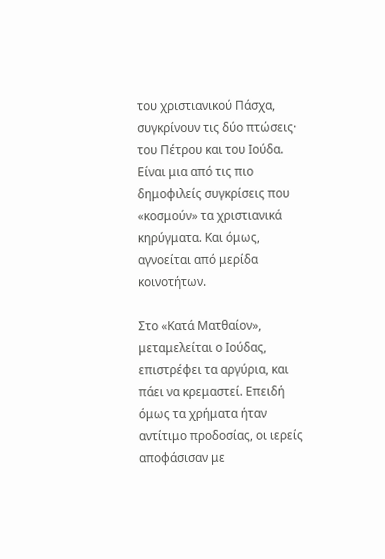του χριστιανικού Πάσχα, συγκρίνουν τις δύο πτώσεις· του Πέτρου και του Ιούδα. Είναι μια από τις πιο δημοφιλείς συγκρίσεις που «κοσμούν» τα χριστιανικά κηρύγματα. Και όμως, αγνοείται από μερίδα κοινοτήτων.

Στο «Κατά Ματθαίον», μεταμελείται ο Ιούδας, επιστρέφει τα αργύρια, και πάει να κρεμαστεί. Επειδή όμως τα χρήματα ήταν αντίτιμο προδοσίας, οι ιερείς αποφάσισαν με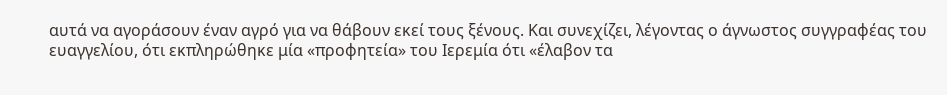αυτά να αγοράσουν έναν αγρό για να θάβουν εκεί τους ξένους. Και συνεχίζει, λέγοντας ο άγνωστος συγγραφέας του ευαγγελίου, ότι εκπληρώθηκε μία «προφητεία» του Ιερεμία ότι «έλαβον τα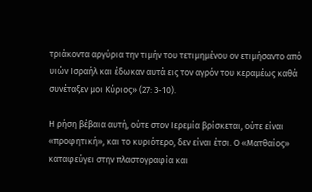τριάκοντα αργύρια την τιμήν του τετιμημένου ον ετιμήσαντο από υιών Ισραήλ και έδωκαν αυτά εις τον αγρόν του κεραμέως καθά συνέταξεν μοι Κύριος» (27: 3-10).

Η ρήση βέβαια αυτή, ούτε στον Ιερεμία βρίσκεται, ούτε είναι «προφητική», και το κυριότερο, δεν είναι έτσι. Ο «Ματθαίος» καταφεύγει στην πλαστογραφία και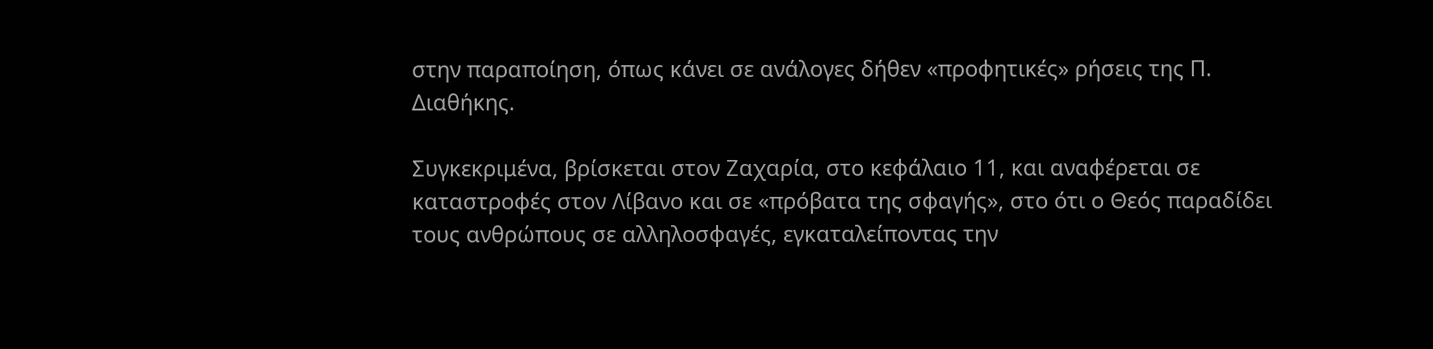στην παραποίηση, όπως κάνει σε ανάλογες δήθεν «προφητικές» ρήσεις της Π. Διαθήκης.

Συγκεκριμένα, βρίσκεται στον Ζαχαρία, στο κεφάλαιο 11, και αναφέρεται σε καταστροφές στον Λίβανο και σε «πρόβατα της σφαγής», στο ότι ο Θεός παραδίδει τους ανθρώπους σε αλληλοσφαγές, εγκαταλείποντας την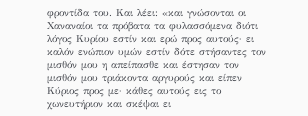φροντίδα του. Και λέει: «και γνώσονται οι Χαναναίοι τα πρόβατα τα φυλασσόμενα διότι λόγος Κυρίου εστίν και ερώ προς αυτούς· ει καλόν ενώπιον υμών εστίν δότε στήσαντες τον μισθόν μου η απείπασθε και έστησαν τον μισθόν μου τριάκοντα αργυρούς και είπεν Κύριος προς με· κάθες αυτούς εις το χωνευτήριον και σκέψαι ει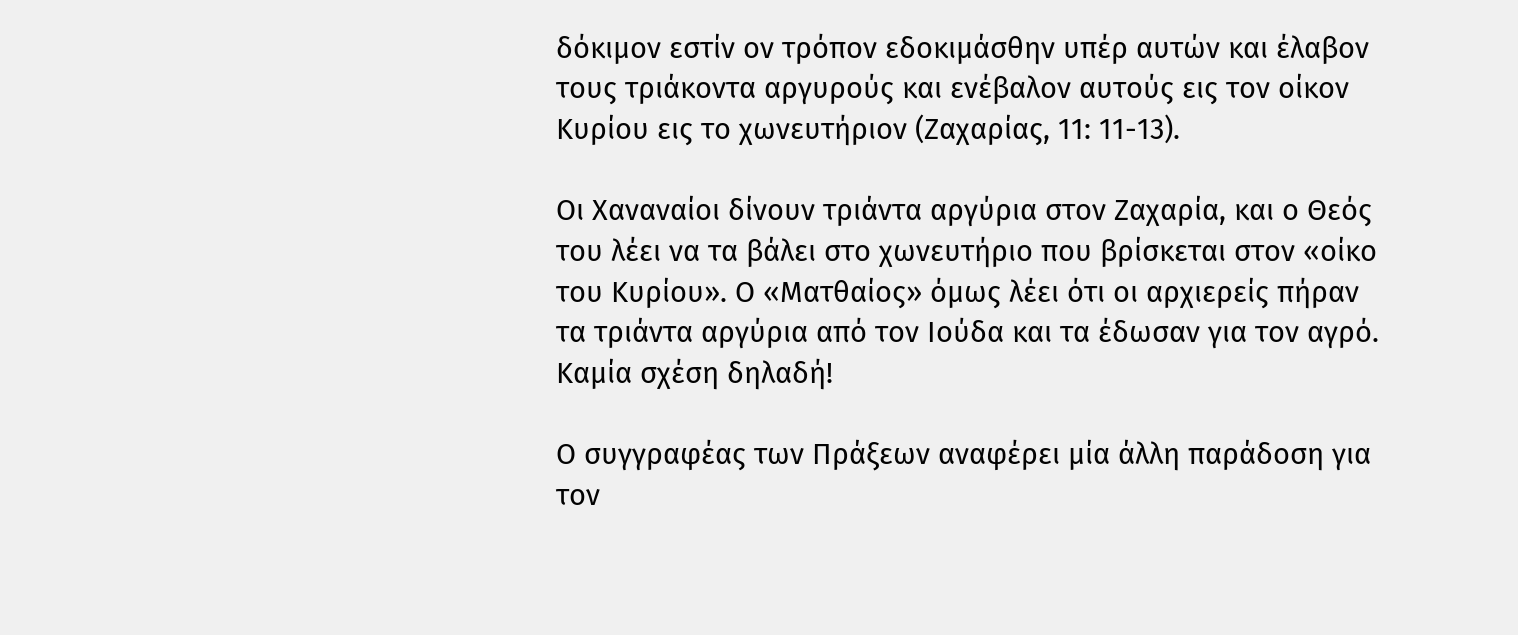δόκιμον εστίν ον τρόπον εδοκιμάσθην υπέρ αυτών και έλαβον τους τριάκοντα αργυρούς και ενέβαλον αυτούς εις τον οίκον Κυρίου εις το χωνευτήριον (Ζαχαρίας, 11: 11-13).

Οι Χαναναίοι δίνουν τριάντα αργύρια στον Ζαχαρία, και ο Θεός του λέει να τα βάλει στο χωνευτήριο που βρίσκεται στον «οίκο του Κυρίου». Ο «Ματθαίος» όμως λέει ότι οι αρχιερείς πήραν τα τριάντα αργύρια από τον Ιούδα και τα έδωσαν για τον αγρό. Καμία σχέση δηλαδή!

Ο συγγραφέας των Πράξεων αναφέρει μία άλλη παράδοση για τον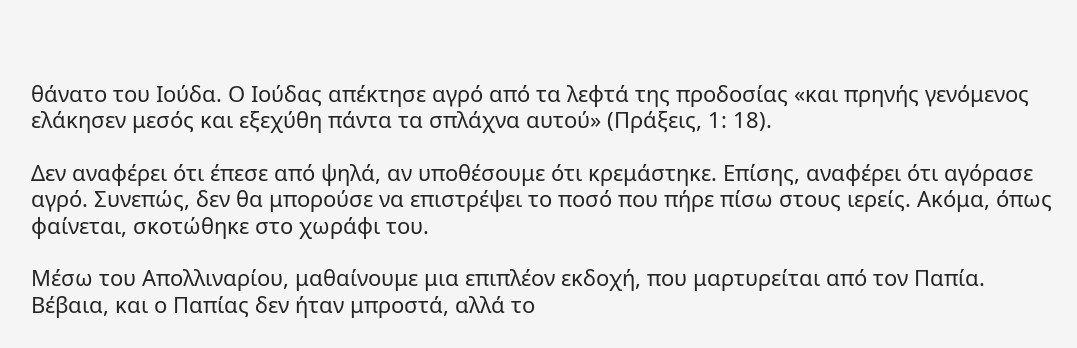θάνατο του Ιούδα. Ο Ιούδας απέκτησε αγρό από τα λεφτά της προδοσίας «και πρηνής γενόμενος ελάκησεν μεσός και εξεχύθη πάντα τα σπλάχνα αυτού» (Πράξεις, 1: 18).

Δεν αναφέρει ότι έπεσε από ψηλά, αν υποθέσουμε ότι κρεμάστηκε. Επίσης, αναφέρει ότι αγόρασε αγρό. Συνεπώς, δεν θα μπορούσε να επιστρέψει το ποσό που πήρε πίσω στους ιερείς. Ακόμα, όπως φαίνεται, σκοτώθηκε στο χωράφι του.

Μέσω του Απολλιναρίου, μαθαίνουμε μια επιπλέον εκδοχή, που μαρτυρείται από τον Παπία. Βέβαια, και ο Παπίας δεν ήταν μπροστά, αλλά το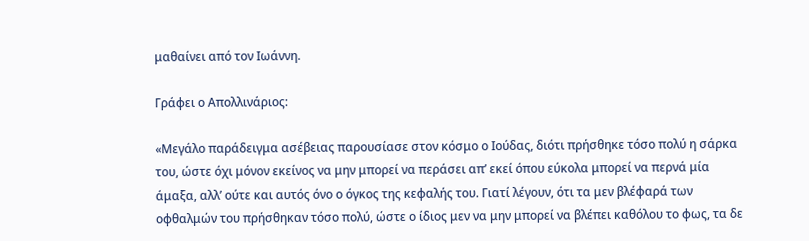μαθαίνει από τον Ιωάννη.

Γράφει ο Απολλινάριος:

«Μεγάλο παράδειγμα ασέβειας παρουσίασε στον κόσμο ο Ιούδας, διότι πρήσθηκε τόσο πολύ η σάρκα του, ώστε όχι μόνον εκείνος να μην μπορεί να περάσει απ’ εκεί όπου εύκολα μπορεί να περνά μία άμαξα, αλλ’ ούτε και αυτός όνο ο όγκος της κεφαλής του. Γιατί λέγουν, ότι τα μεν βλέφαρά των οφθαλμών του πρήσθηκαν τόσο πολύ, ώστε ο ίδιος μεν να μην μπορεί να βλέπει καθόλου το φως, τα δε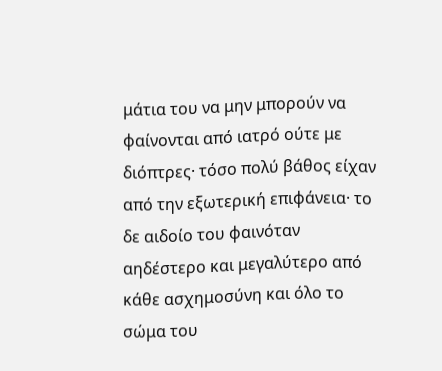μάτια του να μην μπορούν να φαίνονται από ιατρό ούτε με διόπτρες· τόσο πολύ βάθος είχαν από την εξωτερική επιφάνεια· το δε αιδοίο του φαινόταν αηδέστερο και μεγαλύτερο από κάθε ασχημοσύνη και όλο το σώμα του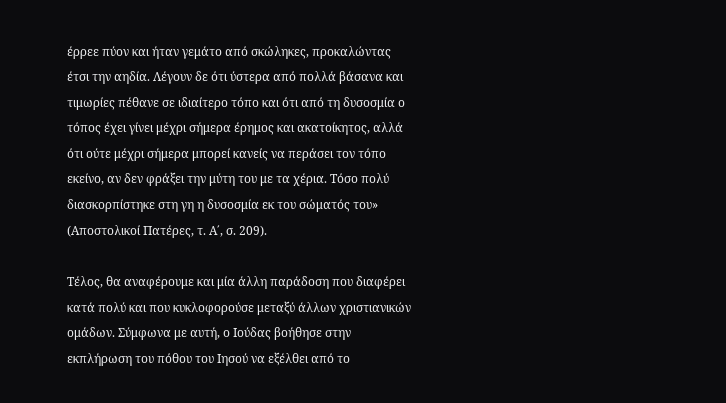έρρεε πύον και ήταν γεμάτο από σκώληκες, προκαλώντας έτσι την αηδία. Λέγουν δε ότι ύστερα από πολλά βάσανα και τιμωρίες πέθανε σε ιδιαίτερο τόπο και ότι από τη δυσοσμία ο τόπος έχει γίνει μέχρι σήμερα έρημος και ακατοίκητος, αλλά ότι ούτε μέχρι σήμερα μπορεί κανείς να περάσει τον τόπο εκείνο, αν δεν φράξει την μύτη του με τα χέρια. Τόσο πολύ διασκορπίστηκε στη γη η δυσοσμία εκ του σώματός του» (Αποστολικοί Πατέρες, τ. Α΄, σ. 209).

Τέλος, θα αναφέρουμε και μία άλλη παράδοση που διαφέρει κατά πολύ και που κυκλοφορούσε μεταξύ άλλων χριστιανικών ομάδων. Σύμφωνα με αυτή, ο Ιούδας βοήθησε στην εκπλήρωση του πόθου του Ιησού να εξέλθει από το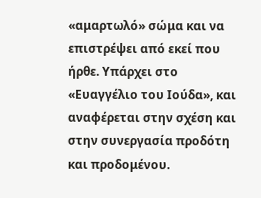«αμαρτωλό» σώμα και να επιστρέψει από εκεί που ήρθε. Υπάρχει στο «Ευαγγέλιο του Ιούδα», και αναφέρεται στην σχέση και στην συνεργασία προδότη και προδομένου.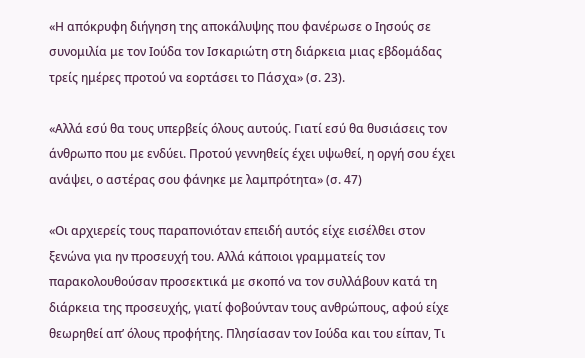«Η απόκρυφη διήγηση της αποκάλυψης που φανέρωσε ο Ιησούς σε συνομιλία με τον Ιούδα τον Ισκαριώτη στη διάρκεια μιας εβδομάδας τρείς ημέρες προτού να εορτάσει το Πάσχα» (σ. 23).

«Αλλά εσύ θα τους υπερβείς όλους αυτούς. Γιατί εσύ θα θυσιάσεις τον άνθρωπο που με ενδύει. Προτού γεννηθείς έχει υψωθεί, η οργή σου έχει ανάψει, ο αστέρας σου φάνηκε με λαμπρότητα» (σ. 47)

«Οι αρχιερείς τους παραπονιόταν επειδή αυτός είχε εισέλθει στον ξενώνα για ην προσευχή του. Αλλά κάποιοι γραμματείς τον παρακολουθούσαν προσεκτικά με σκοπό να τον συλλάβουν κατά τη διάρκεια της προσευχής, γιατί φοβούνταν τους ανθρώπους, αφού είχε θεωρηθεί απ’ όλους προφήτης. Πλησίασαν τον Ιούδα και του είπαν, Τι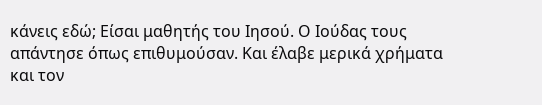κάνεις εδώ; Είσαι μαθητής του Ιησού. Ο Ιούδας τους απάντησε όπως επιθυμούσαν. Και έλαβε μερικά χρήματα και τον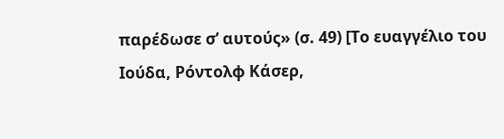παρέδωσε σ’ αυτούς» (σ. 49) [Το ευαγγέλιο του Ιούδα, Ρόντολφ Κάσερ,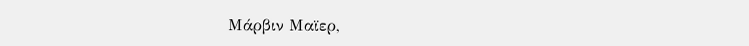Μάρβιν Μαϊερ,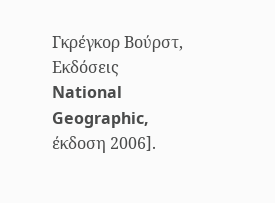Γκρέγκορ Βούρστ, Εκδόσεις National Geographic, έκδοση 2006].